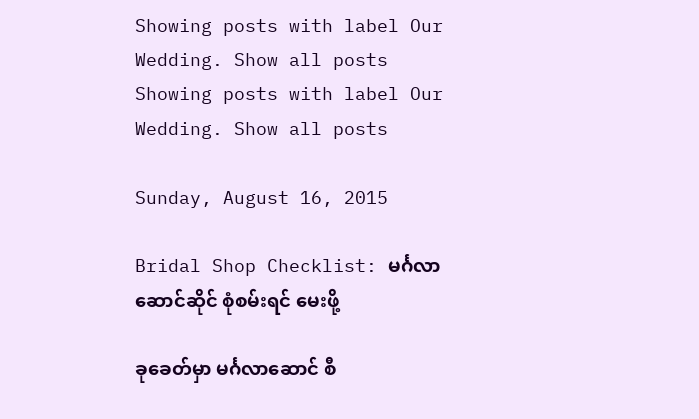Showing posts with label Our Wedding. Show all posts
Showing posts with label Our Wedding. Show all posts

Sunday, August 16, 2015

Bridal Shop Checklist: မင်္ဂလာဆောင်ဆိုင် စုံစမ်းရင် မေးဖို့

ခုခေတ်မှာ မင်္ဂလာဆောင် စီ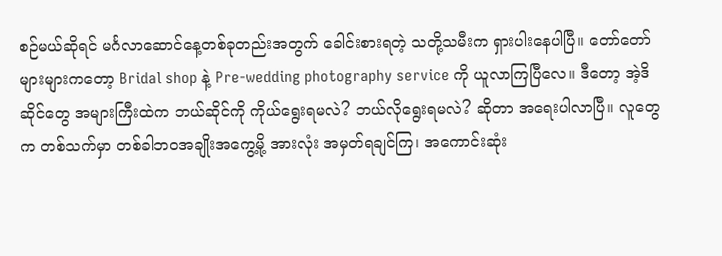စဉ်မယ်ဆိုရင် မင်္ဂလာဆောင်နေ့တစ်ခုတည်းအတွက် ခေါင်းစားရတဲ့ သတို့သမီးက ရှားပါးနေပါပြီ။ တော်တော်များများကတော့ Bridal shop နဲ့ Pre-wedding photography service ကို ယူလာကြပြီလေ။ ဒီတော့ အဲ့ဒိဆိုင်တွေ အများကြီးထဲက ဘယ်ဆိုင်ကို ကိုယ်ရွေးရမလဲ? ဘယ်လိုရွေးရမလဲ? ဆိုတာ အရေးပါလာပြီ။ လူတွေက တစ်သက်မှာ တစ်ခါဘဝအချိုးအကွေ့မို့ အားလုံး အမှတ်ရချင်ကြ၊ အကောင်းဆုံး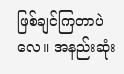ဖြစ်ချင်ကြတာပဲလေ။ အနည်းဆုံး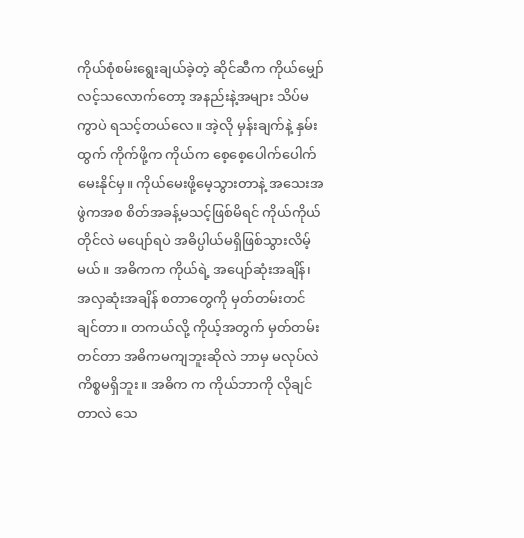ကိုယ်စုံစမ်းရွေးချယ်ခဲ့တဲ့ ဆိုင်ဆီက ကိုယ်မျှော်လင့်သလောက်တော့ အနည်းနဲ့အများ သိပ်မကွာပဲ ရသင့်တယ်လေ။ အဲ့လို မှန်းချက်နဲ့ နှမ်းထွက် ကိုက်ဖို့က ကိုယ်က စေ့စေ့ပေါက်ပေါက်မေးနိုင်မှ။ ကိုယ်မေးဖို့မေ့သွားတာနဲ့ အသေးအဖွဲကအစ စိတ်အခန့်မသင့်ဖြစ်မိရင် ကိုယ်ကိုယ်တိုင်လဲ မပျော်ရပဲ အဓိပ္ပါယ်မရှိဖြစ်သွားလိမ့်မယ်။ အဓိကက ကိုယ်ရဲ့ အပျော်ဆုံးအချိန်၊ အလှဆုံးအချိန် စတာတွေကို မှတ်တမ်းတင်ချင်တာ။ တကယ်လို့ ကိုယ့်အတွက် မှတ်တမ်းတင်တာ အဓိကမကျဘူးဆိုလဲ ဘာမှ မလုပ်လဲ ကိစ္စမရှိဘူး။ အဓိက က ကိုယ်ဘာကို လိုချင်တာလဲ သေ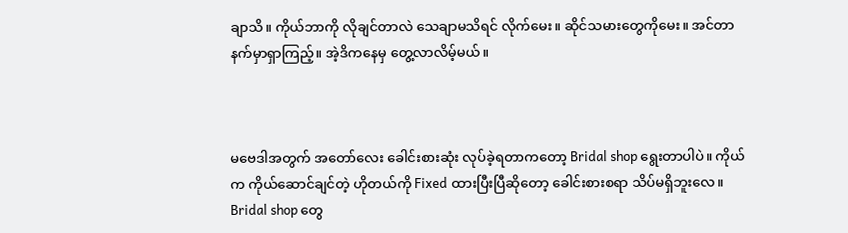ချာသိ။ ကိုယ်ဘာကို လိုချင်တာလဲ သေချာမသိရင် လိုက်မေး။ ဆိုင်သမားတွေကိုမေး။ အင်တာနက်မှာရှာကြည့်။ အဲ့ဒိကနေမှ တွေ့လာလိမ့်မယ်။



မဗေဒါအတွက် အတော်လေး ခေါင်းစားဆုံး လုပ်ခဲ့ရတာကတော့ Bridal shop ရွေးတာပါပဲ။ ကိုယ်က ကိုယ်ဆောင်ချင်တဲ့ ဟိုတယ်ကို Fixed ထားပြီးပြီဆိုတော့ ခေါင်းစားစရာ သိပ်မရှိဘူးလေ။ Bridal shop တွေ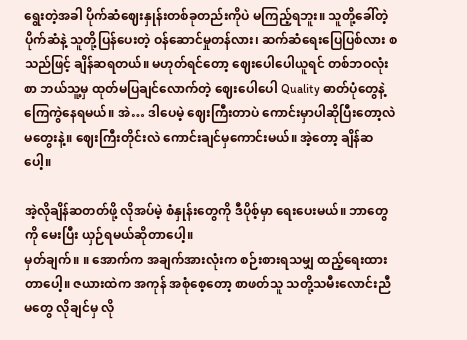ရွေးတဲ့အခါ ပိုက်ဆံဈေးနှုန်းတစ်ခုတည်းကိုပဲ မကြည့်ရဘူး။ သူတို့ခေါ်တဲ့ ပိုက်ဆံနဲ့ သူတို့ပြန်ပေးတဲ့ ဝန်ဆောင်မှုတန်လား၊ ဆက်ဆံရေးပြေပြစ်လား စသည်ဖြင့် ချိန်ဆရတယ်။ မဟုတ်ရင်တော့ ဈေးပေါပေါယူရင် တစ်ဘဝလုံးစာ ဘယ်သူ့မှ ထုတ်မပြချင်လောက်တဲ့ ဈေးပေါပေါ Quality ဓာတ်ပုံတွေနဲ့ ကြေကွဲနေရမယ်။ အဲ… ဒါပေမဲ့ ဈေးကြီးတာပဲ ကောင်းမှာပါဆိုပြီးတော့လဲ မတွေးနဲ့။ ဈေးကြီးတိုင်းလဲ ကောင်းချင်မှကောင်းမယ်။ အဲ့တော့ ချိန်ဆပေါ့။

အဲ့လိုချိန်ဆတတ်ဖို့ လိုအပ်မဲ့ စံနှုန်းတွေကို ဒီပိုစ့်မှာ ရေးပေးမယ်။ ဘာတွေကို မေးပြီး ယှဉ်ရမယ်ဆိုတာပေါ့။
မှတ်ချက်။ ။ အောက်က အချက်အားလုံးက စဉ်းစားရသမျှ ထည့်ရေးထားတာပေါ့။ ဇယားထဲက အကုန် အစုံစေ့တော့ စာဖတ်သူ သတို့သမီးလောင်းညီမတွေ လိုချင်မှ လို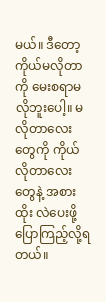မယ်။ ဒီတော့ ကိုယ်မလိုတာကို မေးစရာမလိုဘူးပေါ့။ မလိုတာလေးတွေကို ကိုယ်လိုတာလေးတွေနဲ့ အစားထိုး လဲပေးဖို့ ပြောကြည့်လို့ရတယ်။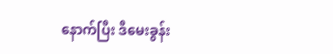နောက်ပြီး ဒီမေးခွန်း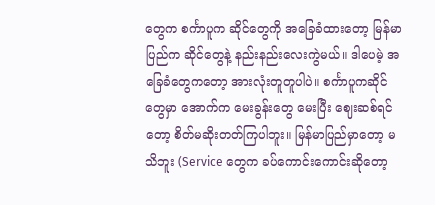တွေက စင်္ကာပူက ဆိုင်တွေကို အခြေခံထားတော့ မြန်မာပြည်က ဆိုင်တွေနဲ့ နည်းနည်းလေးကွဲမယ်။ ဒါပေမဲ့ အခြေခံတွေကတော့ အားလုံးတူတူပါပဲ။ စင်္ကာပူကဆိုင်တွေမှာ အောက်က မေးခွန်းတွေ မေးပြီး ဈေးဆစ်ရင်တော့ စိတ်မဆိုးတတ်ကြပါဘူး။ မြန်မာပြည်မှာတော့ မသိဘူး (Service တွေက ခပ်ကောင်းကောင်းဆိုတော့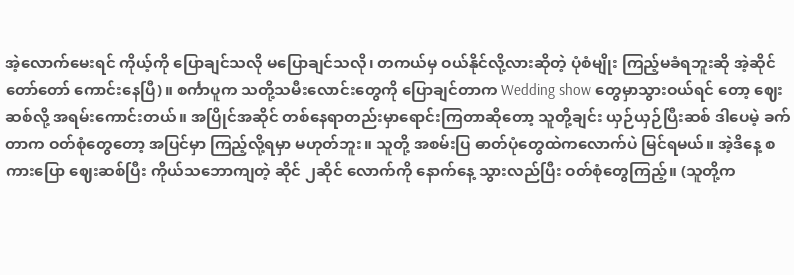အဲ့လောက်မေးရင် ကိုယ့်ကို ပြောချင်သလို မပြောချင်သလို၊ တကယ်မှ ဝယ်နိုင်လို့လားဆိုတဲ့ ပုံစံမျိုး ကြည့်မခံရဘူးဆို အဲ့ဆိုင်တော်တော် ကောင်းနေပြီ)။ စင်္ကာပူက သတို့သမီးလောင်းတွေကို ပြောချင်တာက Wedding show တွေမှာသွားဝယ်ရင် တော့ ဈေးဆစ်လို့ အရမ်းကောင်းတယ်။ အပြိုင်အဆိုင် တစ်နေရာတည်းမှာရောင်းကြတာဆိုတော့ သူတို့ချင်း ယှဉ်ယှဉ်ပြီးဆစ် ဒါပေမဲ့ ခက်တာက ဝတ်စုံတွေတော့ အပြင်မှာ ကြည့်လို့ရမှာ မဟုတ်ဘူး။ သူတို့ အစမ်းပြ ဓာတ်ပုံတွေထဲကလောက်ပဲ မြင်ရမယ်။ အဲ့ဒိနေ့ စကားပြော ဈေးဆစ်ပြီး ကိုယ်သဘောကျတဲ့ ဆိုင် ၂ဆိုင် လောက်ကို နောက်နေ့ သွားလည်ပြီး ဝတ်စုံတွေကြည့်။ (သူတို့က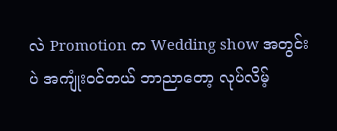လဲ Promotion က Wedding show အတွင်းပဲ အကျုံးဝင်တယ် ဘာညာတော့ လုပ်လိမ့်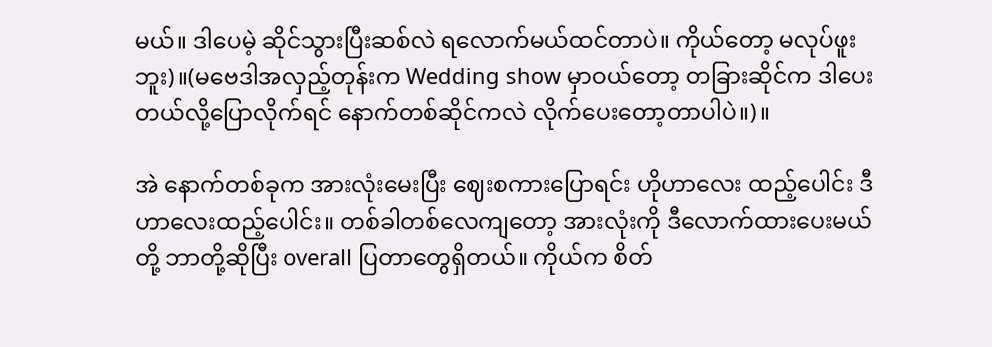မယ်။ ဒါပေမဲ့ ဆိုင်သွားပြီးဆစ်လဲ ရလောက်မယ်ထင်တာပဲ။ ကိုယ်တော့ မလုပ်ဖူးဘူး)။(မဗေဒါအလှည့်တုန်းက Wedding show မှာဝယ်တော့ တခြားဆိုင်က ဒါပေးတယ်လို့ပြောလိုက်ရင် နောက်တစ်ဆိုင်ကလဲ လိုက်ပေးတော့တာပါပဲ။)။

အဲ နောက်တစ်ခုက အားလုံးမေးပြီး ဈေးစကားပြောရင်း ဟိုဟာလေး ထည့်ပေါင်း ဒီဟာလေးထည့်ပေါင်း။ တစ်ခါတစ်လေကျတော့ အားလုံးကို ဒီလောက်ထားပေးမယ်တို့ ဘာတို့ဆိုပြီး overall ပြတာတွေရှိတယ်။ ကိုယ်က စိတ်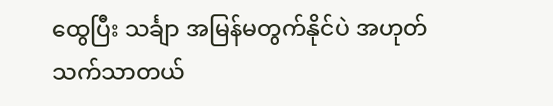ထွေပြီး သင်္ချာ အမြန်မတွက်နိုင်ပဲ အဟုတ်သက်သာတယ်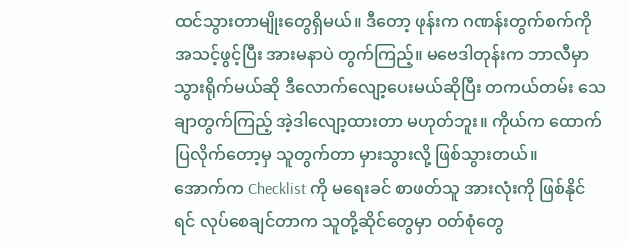ထင်သွားတာမျိုးတွေရှိမယ်။ ဒီတော့ ဖုန်းက ဂဏန်းတွက်စက်ကို အသင့်ဖွင့်ပြီး အားမနာပဲ တွက်ကြည့်။ မဗေဒါတုန်းက ဘာလီမှာသွားရိုက်မယ်ဆို ဒီလောက်လျော့ပေးမယ်ဆိုပြီး တကယ်တမ်း သေချာတွက်ကြည့် အဲ့ဒါလျော့ထားတာ မဟုတ်ဘူး။ ကိုယ်က ထောက်ပြလိုက်တော့မှ သူတွက်တာ မှားသွားလို့ ဖြစ်သွားတယ်။
အောက်က Checklist ကို မရေးခင် စာဖတ်သူ အားလုံးကို ဖြစ်နိုင်ရင် လုပ်စေချင်တာက သူတို့ဆိုင်တွေမှာ ဝတ်စုံတွေ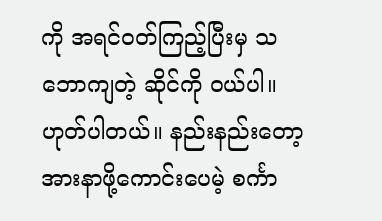ကို အရင်ဝတ်ကြည့်ပြီးမှ သဘောကျတဲ့ ဆိုင်ကို ဝယ်ပါ။ ဟုတ်ပါတယ်။ နည်းနည်းတော့ အားနာဖို့ကောင်းပေမဲ့ စင်္ကာ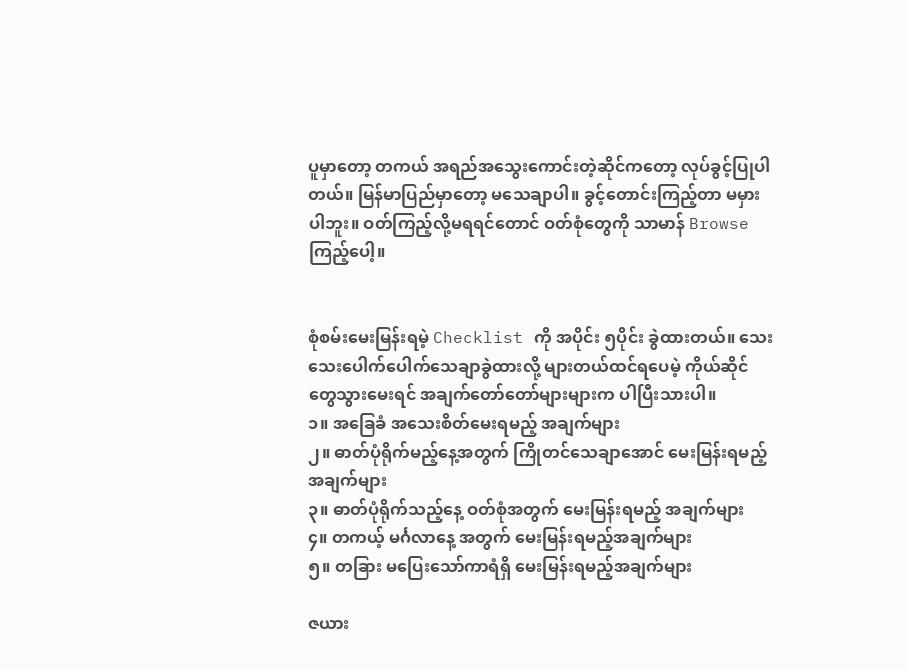ပူမှာတော့ တကယ် အရည်အသွေးကောင်းတဲ့ဆိုင်ကတော့ လုပ်ခွင့်ပြုပါတယ်။ မြန်မာပြည်မှာတော့ မသေချာပါ။ ခွင့်တောင်းကြည့်တာ မမှားပါဘူး။ ဝတ်ကြည့်လို့မရရင်တောင် ဝတ်စုံတွေကို သာမာန် Browse ကြည့်ပေါ့။


စုံစမ်းမေးမြန်းရမဲ့ Checklist ကို အပိုင်း ၅ပိုင်း ခွဲထားတယ်။ သေးသေးပေါက်ပေါက်သေချာခွဲထားလို့ များတယ်ထင်ရပေမဲ့ ကိုယ်ဆိုင်တွေသွားမေးရင် အချက်တော်တော်များများက ပါပြီးသားပါ။
၁။ အခြေခံ အသေးစိတ်မေးရမည့် အချက်များ
၂။ ဓာတ်ပုံရိုက်မည့်နေ့အတွက် ကြိုတင်သေချာအောင် မေးမြန်းရမည့် အချက်များ
၃။ ဓာတ်ပုံရိုက်သည့်နေ့ ဝတ်စုံအတွက် မေးမြန်းရမည့် အချက်များ
၄။ တကယ့် မင်္ဂလာနေ့ အတွက် မေးမြန်းရမည့်အချက်များ
၅။ တခြား မပြေးသော်ကာရံရှိ မေးမြန်းရမည့်အချက်များ

ဇယား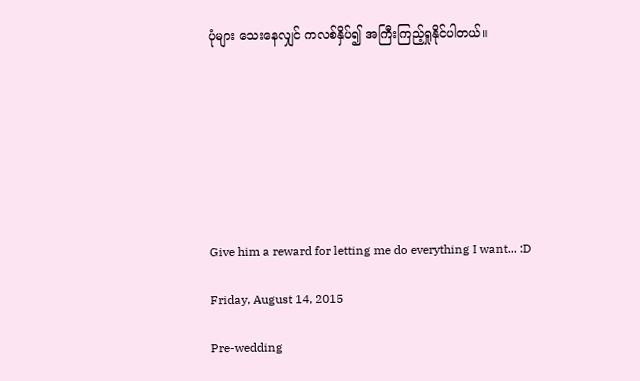ပုံများ သေးနေလျှင် ကလစ်နှိပ်၍ အကြီးကြည့်ရှုနိုင်ပါတယ်။








Give him a reward for letting me do everything I want... :D

Friday, August 14, 2015

Pre-wedding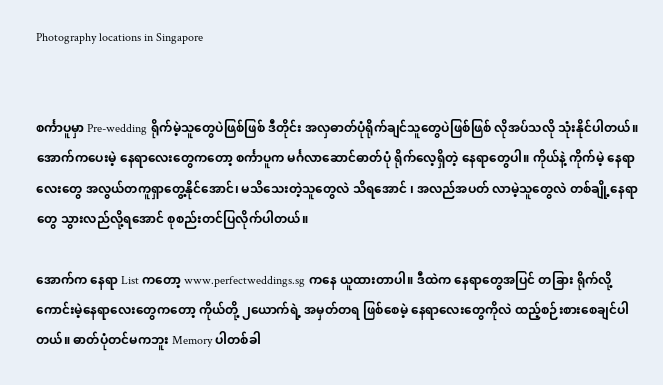Photography locations in Singapore


စင်္ကာပူမှာ Pre-wedding ရိုက်မဲ့သူတွေပဲဖြစ်ဖြစ် ဒီတိုင်း အလှဓာတ်ပုံရိုက်ချင်သူတွေပဲဖြစ်ဖြစ် လိုအပ်သလို သုံးနိုင်ပါတယ်။ အောက်ကပေးမဲ့ နေရာလေးတွေကတော့ စင်္ကာပူက မင်္ဂလာဆောင်ဓာတ်ပုံ ရိုက်လေ့ရှိတဲ့ နေရာတွေပါ။ ကိုယ်နဲ့ ကိုက်မဲ့ နေရာလေးတွေ အလွယ်တကူရှာတွေ့နိုင်အောင်၊ မသိသေးတဲ့သူတွေလဲ သိရအောင် ၊ အလည်အပတ် လာမဲ့သူတွေလဲ တစ်ချို့နေရာတွေ သွားလည်လို့ရအောင် စုစည်းတင်ပြလိုက်ပါတယ်။

အောက်က နေရာ List ကတော့ www.perfectweddings.sg ကနေ ယူထားတာပါ။ ဒီထဲက နေရာတွေအပြင် တခြား ရိုက်လို့ကောင်းမဲ့နေရာလေးတွေကတော့ ကိုယ်တို့ ၂ယောက်ရဲ့ အမှတ်တရ ဖြစ်စေမဲ့ နေရာလေးတွေကိုလဲ ထည့်စဉ်းစားစေချင်ပါတယ်။ ဓာတ်ပုံတင်မကဘူး Memory ပါတစ်ခါ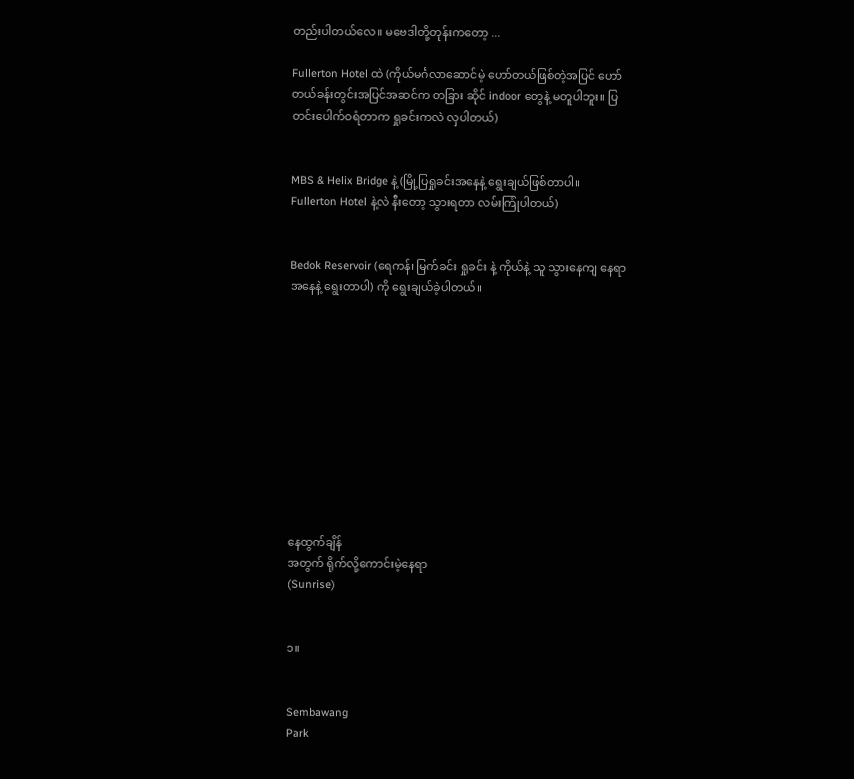တည်းပါတယ်လေ။ မဗေဒါတို့တုန်းကတော့ ...

Fullerton Hotel ထဲ (ကိုယ်မင်္ဂလာဆောင်မဲ့ ဟော်တယ်ဖြစ်တဲ့အပြင် ဟော်တယ်ခန်းတွင်းအပြင်အဆင်က တခြား ဆိုင် indoor တွေနဲ့ မတူပါဘူး။ ပြတင်းပေါက်ဝရံတာက ရှုခင်းကလဲ လှပါတယ်)


MBS & Helix Bridge နဲ့ (မြို့ပြရှုခင်းအနေနဲ့ ရွေးချယ်ဖြစ်တာပါ။ Fullerton Hotel နဲ့လဲ နီးတော့ သွားရတာ လမ်းကြုံပါတယ်)


Bedok Reservoir (ရေကန်၊ မြက်ခင်း ရှုခင်း နဲ့ ကိုယ်နဲ့ သူ သွားနေကျ နေရာအနေနဲ့ ရွေးတာပါ) ကို ရွေးချယ်ခဲ့ပါတယ်။











နေထွက်ချိန်
အတွက် ရိုက်လို့ကောင်းမဲ့နေရာ
(Sunrise)


၁။


Sembawang
Park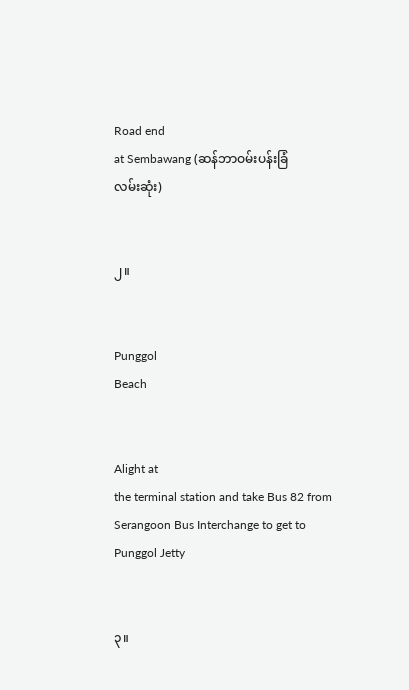Road end
at Sembawang (ဆန်ဘာဝမ်းပန်းခြံ
လမ်းဆုံး)


၂။


Punggol
Beach


Alight at
the terminal station and take Bus 82 from Serangoon Bus Interchange to get to
Punggol Jetty


၃။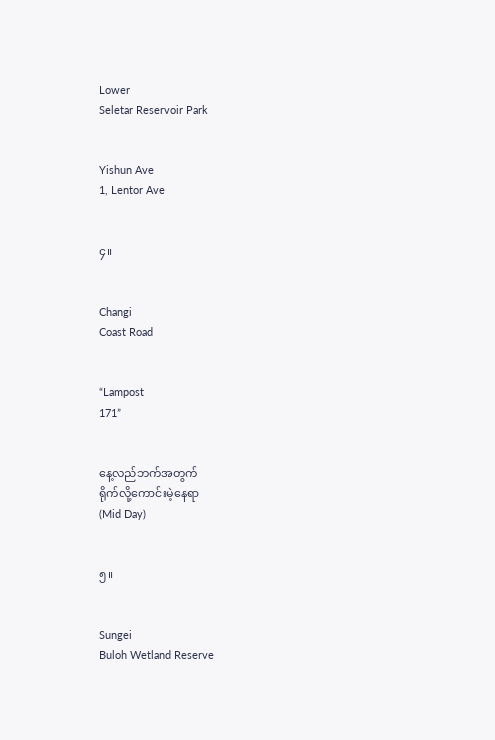Lower
Seletar Reservoir Park


Yishun Ave
1, Lentor Ave


၄။


Changi
Coast Road


“Lampost
171”


နေ့လည်ဘက်အတွက်
ရိုက်လို့ကောင်းမဲ့နေရာ
(Mid Day)


၅။


Sungei
Buloh Wetland Reserve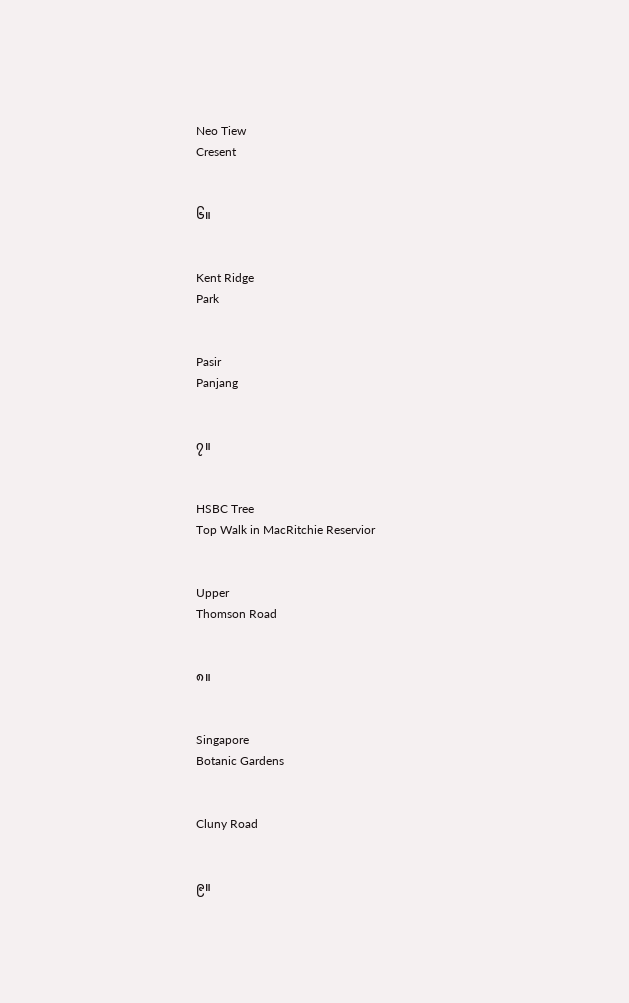Neo Tiew
Cresent


၆။


Kent Ridge
Park


Pasir
Panjang


၇။


HSBC Tree
Top Walk in MacRitchie Reservior


Upper
Thomson Road


၈။


Singapore
Botanic Gardens


Cluny Road


၉။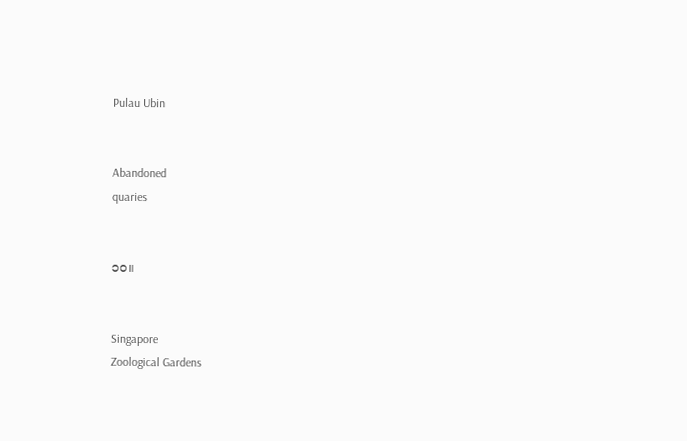Pulau Ubin


Abandoned
quaries


၁၀။


Singapore
Zoological Gardens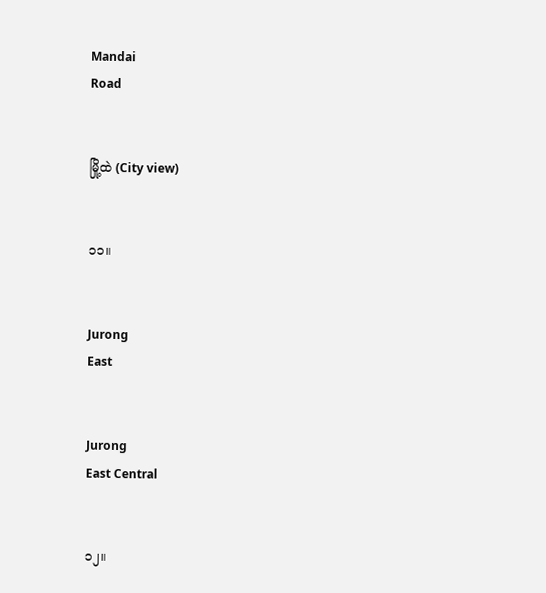Mandai
Road


မြို့ထဲ (City view)


၁၁။


Jurong
East


Jurong
East Central


၁၂။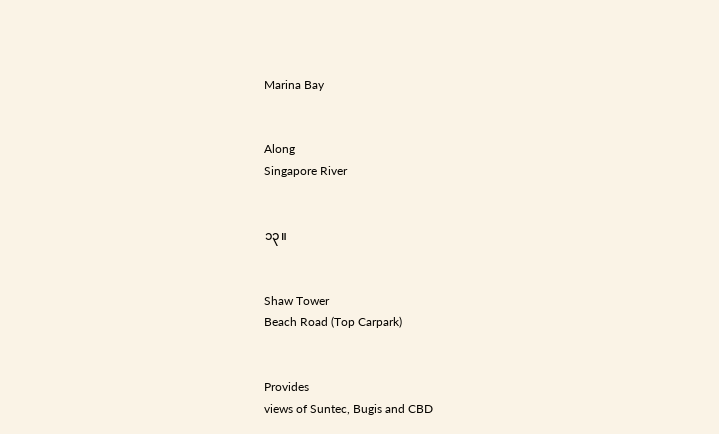Marina Bay


Along
Singapore River


၁၃။


Shaw Tower
Beach Road (Top Carpark)


Provides
views of Suntec, Bugis and CBD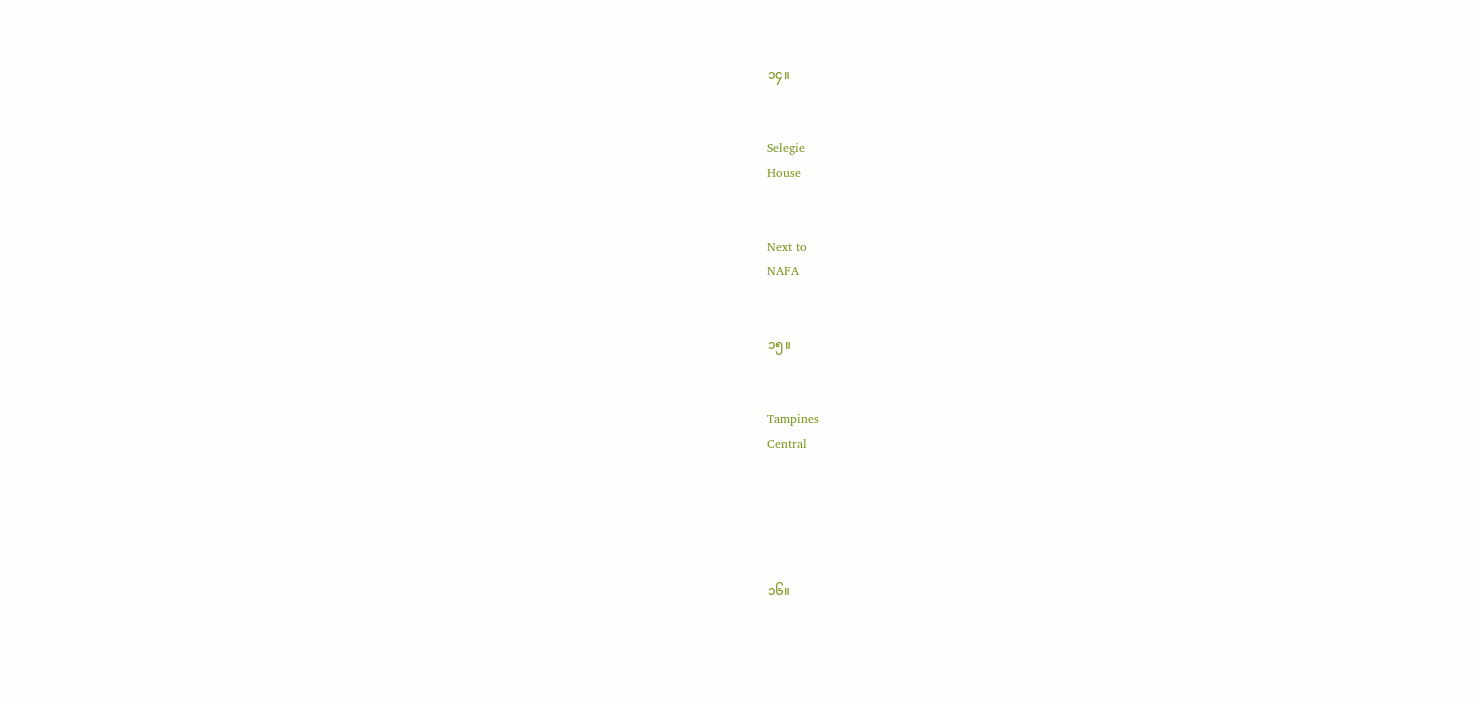၁၄။


Selegie
House


Next to
NAFA


၁၅။


Tampines
Central





၁၆။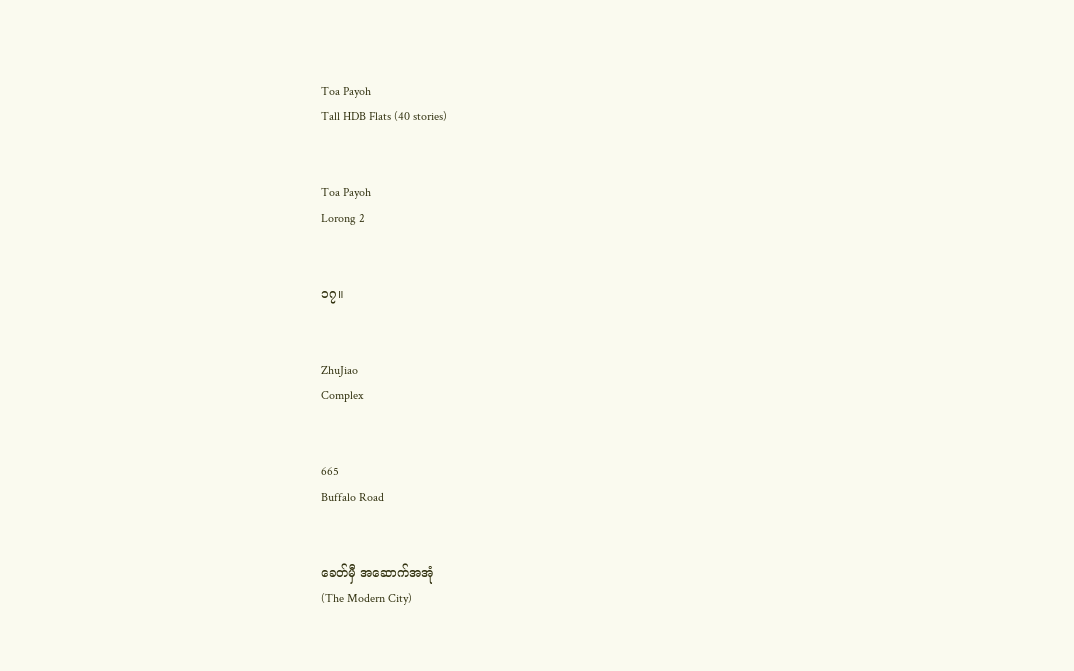Toa Payoh
Tall HDB Flats (40 stories)


Toa Payoh
Lorong 2


၁၇။


ZhuJiao
Complex


665
Buffalo Road


ခေတ်မှီ အဆောက်အအုံ
(The Modern City)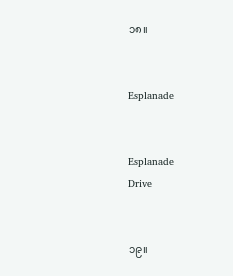၁၈။


Esplanade


Esplanade
Drive


၁၉။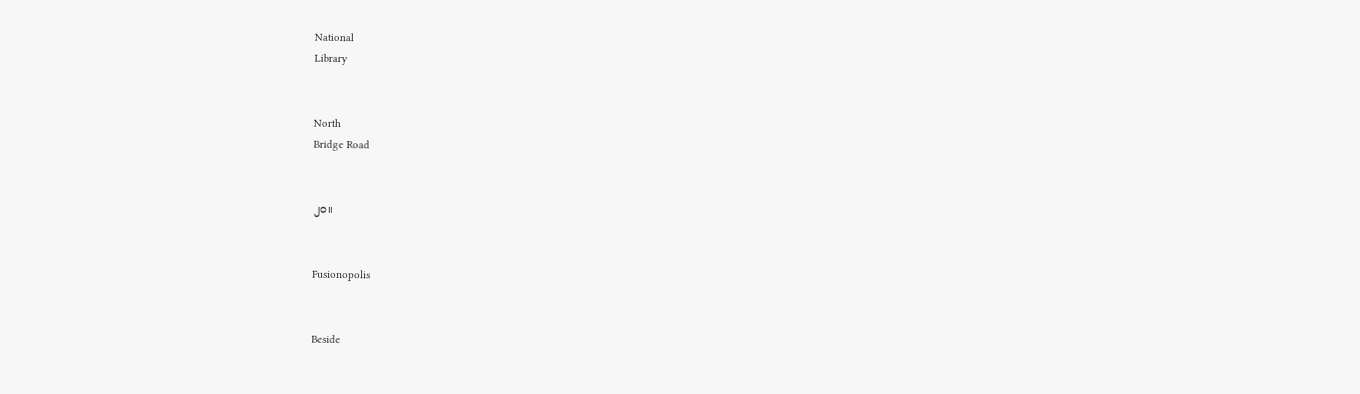National
Library


North
Bridge Road


၂၀။


Fusionopolis


Beside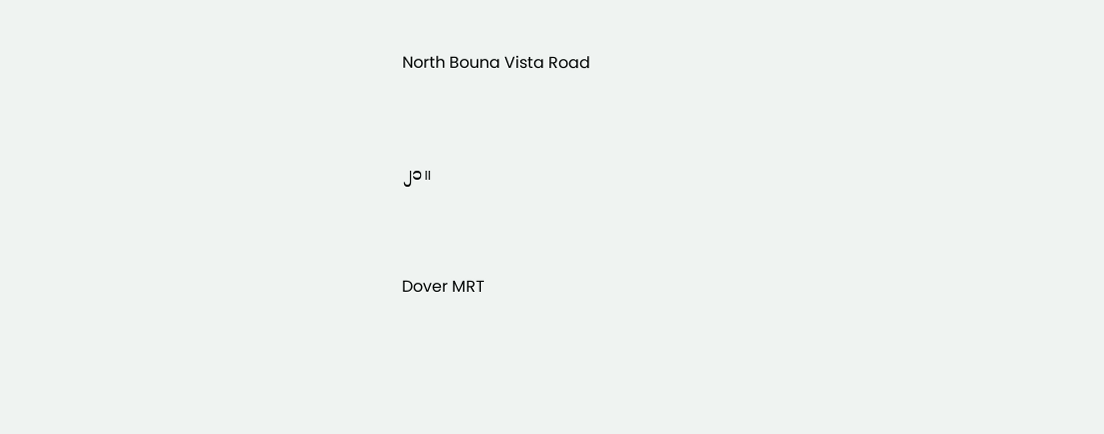North Bouna Vista Road


၂၁။


Dover MRT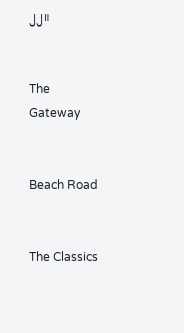၂၂။


The
Gateway


Beach Road


The Classics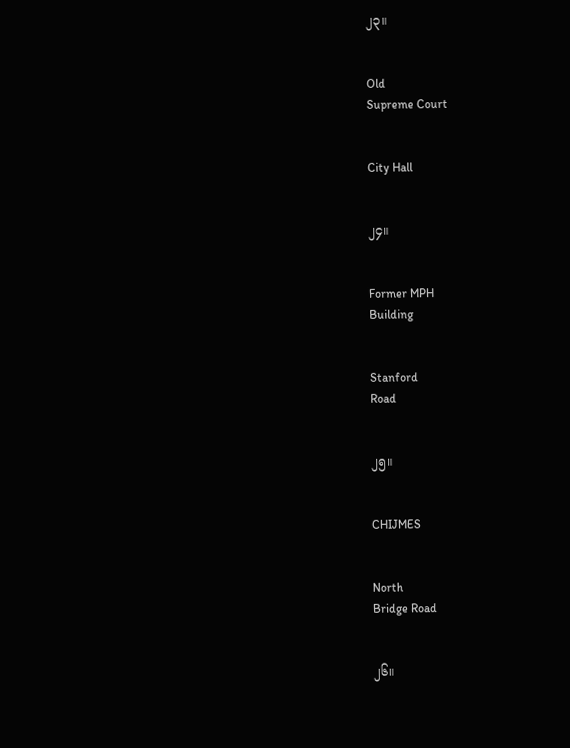၂၃။


Old
Supreme Court


City Hall


၂၄။


Former MPH
Building


Stanford
Road


၂၅။


CHIJMES


North
Bridge Road


၂၆။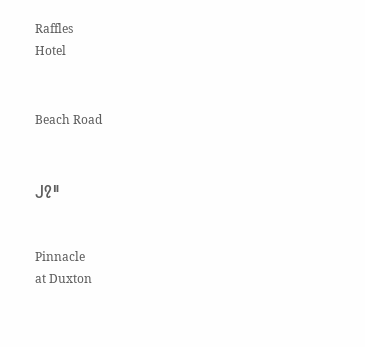Raffles
Hotel


Beach Road


၂၇။


Pinnacle
at Duxton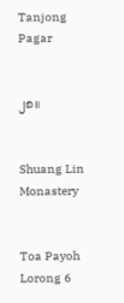Tanjong
Pagar


၂၈။


Shuang Lin
Monastery


Toa Payoh
Lorong 6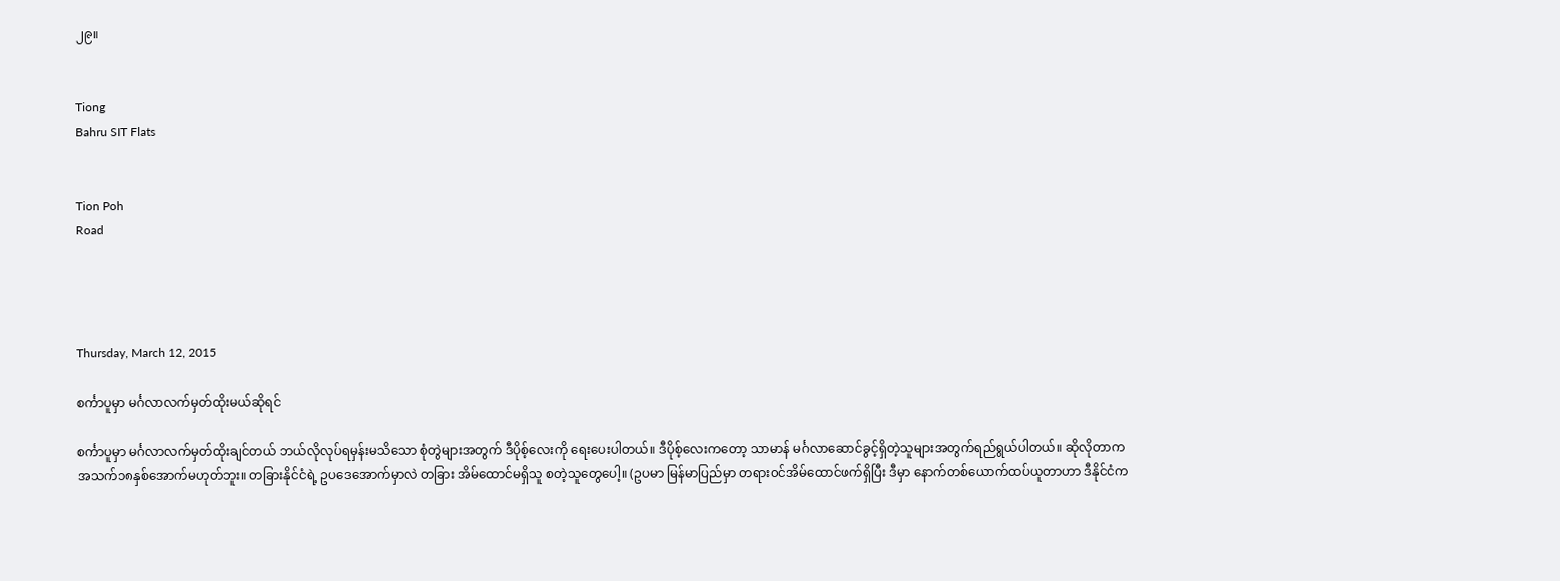၂၉။


Tiong
Bahru SIT Flats


Tion Poh
Road




Thursday, March 12, 2015

စင်္ကာပူမှာ မင်္ဂလာလက်မှတ်ထိုးမယ်ဆိုရင်

စင်္ကာပူမှာ မင်္ဂလာလက်မှတ်ထိုးချင်တယ် ဘယ်လိုလုပ်ရမှန်းမသိသော စုံတွဲများအတွက် ဒီပိုစ့်လေးကို ရေးပေးပါတယ်။ ဒီပိုစ့်လေးကတော့ သာမာန် မင်္ဂလာဆောင်ခွင့်ရှိတဲ့သူများအတွက်ရည်ရွယ်ပါတယ်။ ဆိုလိုတာက အသက်၁၈နှစ်အောက်မဟုတ်ဘူး။ တခြားနိုင်ငံရဲ့ ဥပဒေအောက်မှာလဲ တခြား အိမ်ထောင်မရှိသူ စတဲ့သူတွေပေါ့။ (ဥပမာ မြန်မာပြည်မှာ တရား၀င်အိမ်ထောင်ဖက်ရှိပြီး ဒီမှာ နောက်တစ်ယောက်ထပ်ယူတာဟာ ဒီနိုင်ငံက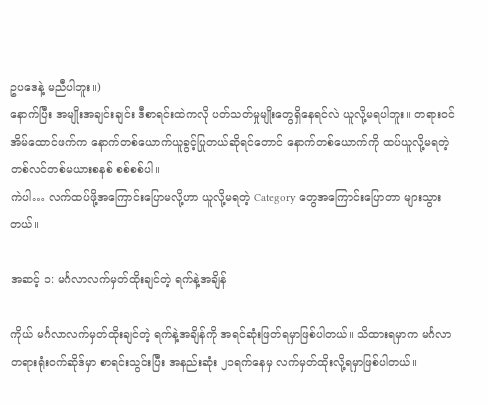ဥပဒေနဲ့ မညီပါဘူး။)
နောက်ပြီး အမျိုးအချင်းချင်း ဒီစာရင်းထဲကလို ပတ်သတ်မှုမျိုးတွေရှိနေရင်လဲ ယူလို့မရပါဘူး။ တရား၀င် အိမ်ထောင်ဖက်က နောက်တစ်ယောက်ယူခွင့်ပြုတယ်ဆိုရင်တောင် နောက်တစ်ယောက်ကို ထပ်ယူလို့မရတဲ့ တစ်လင်တစ်မယားစနစ် စစ်စစ်ပါ။
ကဲပါ… လက်ထပ်ဖို့အကြောင်းပြောမလို့ဟာ ယူလို့မရတဲ့ Category တွေအကြောင်းပြောတာ များသွားတယ်။

အဆင့် ၁: မင်္ဂလာလက်မှတ်ထိုးချင်တဲ့ ရက်နဲ့အချိန်

ကိုယ် မင်္ဂလာလက်မှတ်ထိုးချင်တဲ့ ရက်နဲ့အချိန်ကို အရင်ဆုံးဖြတ်ရမှာဖြစ်ပါတယ်။ သိထားရမှာက မင်္ဂလာတရားရုံး၀က်ဆိုဒ်မှာ စာရင်းသွင်းပြီး အနည်းဆုံး ၂၁ရက်နေမှ လက်မှတ်ထိုးလို့ရမှာဖြစ်ပါတယ်။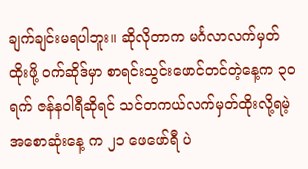ချက်ချင်းမရပါဘူး။ ဆိုလိုတာက မင်္ဂလာလက်မှတ်ထိုးဖို့ ၀က်ဆိုဒ်မှာ စာရင်းသွင်းဖောင်တင်တဲ့နေ့က ၃၀ရက် ဇန်နဝါရီဆိုရင် သင်တကယ်လက်မှတ်ထိုးလို့ရမဲ့အစောဆုံးနေ့ က ၂၁ ဖေဖော်ရီ ပဲ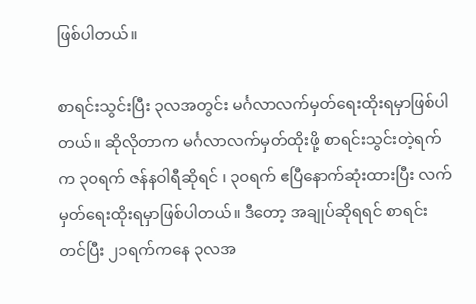ဖြစ်ပါတယ်။

စာရင်းသွင်းပြီး ၃လအတွင်း မင်္ဂလာလက်မှတ်ရေးထိုးရမှာဖြစ်ပါတယ်။ ဆိုလိုတာက မင်္ဂလာလက်မှတ်ထိုးဖို့ စာရင်းသွင်းတဲ့ရက်က ၃၀ရက် ဇန်နဝါရီဆိုရင် ၊ ၃၀ရက် ဧပြီနောက်ဆုံးထားပြီး လက်မှတ်ရေးထိုးရမှာဖြစ်ပါတယ်။ ဒီတော့ အချုပ်ဆိုရရင် စာရင်းတင်ပြီး ၂၁ရက်ကနေ ၃လအ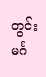တွင်း မင်္ဂ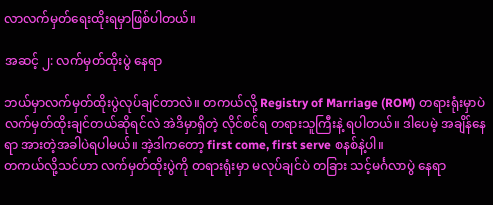လာလက်မှတ်ရေးထိုးရမှာဖြစ်ပါတယ်။

အဆင့် ၂: လက်မှတ်ထိုးပွဲ နေရာ

ဘယ်မှာလက်မှတ်ထိုးပွဲလုပ်ချင်တာလဲ။ တကယ်လို့ Registry of Marriage (ROM) တရားရုံးမှာပဲ လက်မှတ်ထိုးချင်တယ်ဆိုရင်လဲ အဲဒိမှာရှိတဲ့ လိုင်စင်ရ တရားသူကြီးနဲ့ ရပါတယ်။ ဒါပေမဲ့ အချိန်နေရာ အားတဲ့အခါပဲရပါမယ်။ အဲ့ဒါကတော့ first come, first serve စနစ်နဲ့ပါ။
တကယ်လို့သင်ဟာ လက်မှတ်ထိုးပွဲကို တရားရုံးမှာ မလုပ်ချင်ပဲ တခြား သင့်မင်္ဂလာပွဲ နေရာ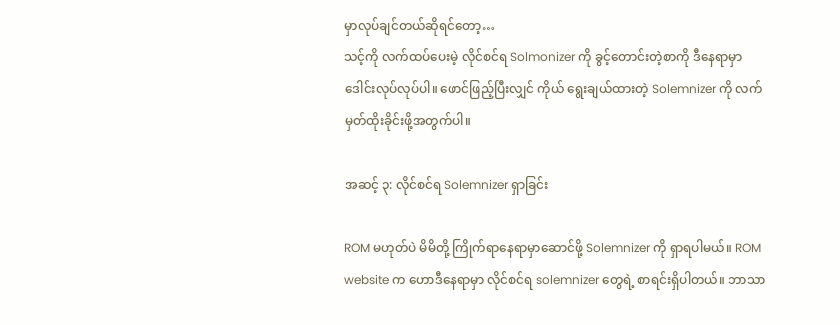မှာလုပ်ချင်တယ်ဆိုရင်တော့…
သင့်ကို လက်ထပ်ပေးမဲ့ လိုင်စင်ရ Solmonizer ကို ခွင့်တောင်းတဲ့စာကို ဒီနေရာမှာ  ဒေါင်းလုပ်လုပ်ပါ။ ဖောင်ဖြည့်ပြီးလျှင် ကိုယ် ရွေးချယ်ထားတဲ့ Solemnizer ကို လက်မှတ်ထိုးခိုင်းဖို့အတွက်ပါ။

အဆင့် ၃: လိုင်စင်ရ Solemnizer ရှာခြင်း

ROM မဟုတ်ပဲ မိမိတို့ ကြိုက်ရာနေရာမှာဆောင်ဖို့ Solemnizer ကို ရှာရပါမယ်။ ROM website က ဟောဒီနေရာမှာ လိုင်စင်ရ solemnizer တွေရဲ့ စာရင်းရှိပါတယ်။ ဘာသာ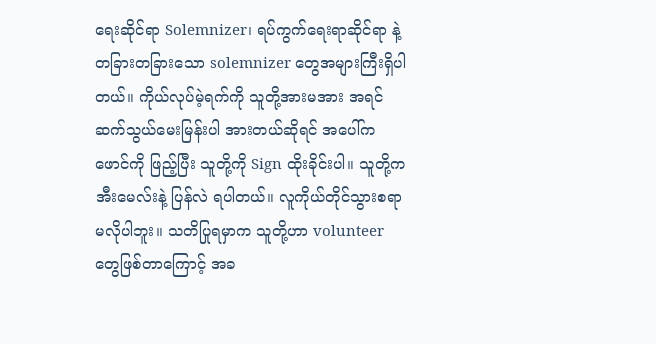ရေးဆိုင်ရာ Solemnizer၊ ရပ်ကွက်ရေးရာဆိုင်ရာ နဲ့ တခြားတခြားသော solemnizer တွေအများကြီးရှိပါတယ်။ ကိုယ်လုပ်မဲ့ရက်ကို သူတို့အားမအား အရင်ဆက်သွယ်မေးမြန်းပါ အားတယ်ဆိုရင် အပေါ်က ဖောင်ကို ဖြည့်ပြီး သူတို့ကို Sign ထိုးခိုင်းပါ။ သူတို့က အီးမေလ်းနဲ့ ပြန်လဲ ရပါတယ်။ လူကိုယ်တိုင်သွားစရာမလိုပါဘူး။ သတိပြုရမှာက သူတို့ဟာ volunteer တွေဖြစ်တာကြောင့် အခ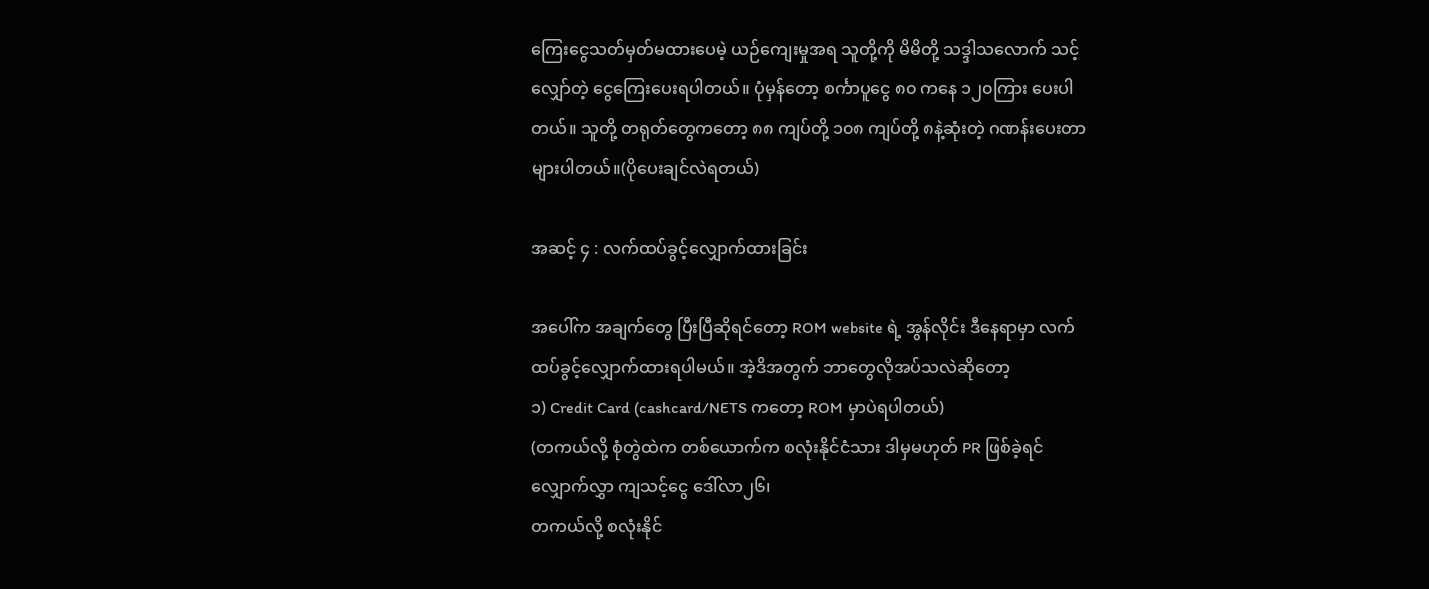ကြေးငွေသတ်မှတ်မထားပေမဲ့ ယဉ်ကျေးမှုအရ သူတို့ကို မိမိတို့ သဒ္ဒါသလောက် သင့်လျှော်တဲ့ ငွေကြေးပေးရပါတယ်။ ပုံမှန်တော့ စင်္ကာပူငွေ ၈၀ ကနေ ၁၂၀ကြား ပေးပါတယ်။ သူတို့ တရုတ်တွေကတော့ ၈၈ ကျပ်တို့ ၁၀၈ ကျပ်တို့ ၈နဲ့ဆုံးတဲ့ ဂဏန်းပေးတာများပါတယ်။(ပိုပေးချင်လဲရတယ်)

အဆင့် ၄ : လက်ထပ်ခွင့်လျှောက်ထားခြင်း

အပေါ်က အချက်တွေ ပြီးပြီဆိုရင်တော့ ROM website ရဲ့ အွန်လိုင်း ဒီနေရာမှာ လက်ထပ်ခွင့်လျှောက်ထားရပါမယ်။ အဲ့ဒိအတွက် ဘာတွေလိုအပ်သလဲဆိုတော့
၁) Credit Card (cashcard/NETS ကတော့ ROM မှာပဲရပါတယ်)
(တကယ်လို့ စုံတွဲထဲက တစ်ယောက်က စလုံးနိုင်ငံသား ဒါမှမဟုတ် PR ဖြစ်ခဲ့ရင် လျှောက်လွှာ ကျသင့်ငွေ ဒေါ်လာ၂၆၊
တကယ်လို့ စလုံးနိုင်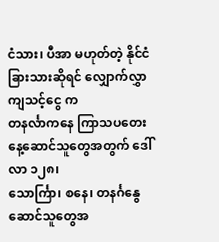ငံသား၊ ပီအာ မဟုတ်တဲ့ နိုင်ငံခြားသားဆိုရင် လျှောက်လွှာကျသင့်ငွေ က
တနင်္လာကနေ ကြာသပတေးနေ့ဆောင်သူတွေအတွက် ဒေါ်လာ ၁၂၈၊
သောင်္ကြာ၊ စနေ၊ တနင်္ဂနွေဆောင်သူတွေအ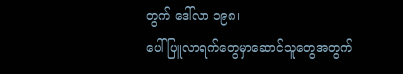တွက် ဒေါ်လာ ၁၉၈၊
ပေါ်ပြူလာရက်တွေမှာဆောင်သူတွေအတွက်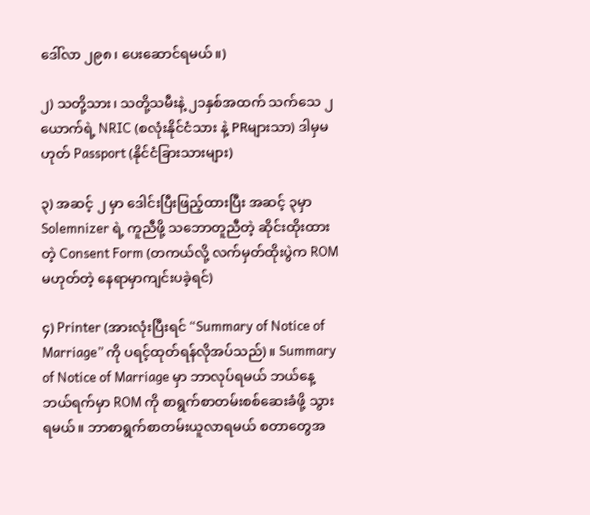ဒေါ်လာ ၂၉၈၊ ပေးဆောင်ရမယ်။)

၂) သတို့သား၊ သတို့သမီးနဲ့ ၂၁နှစ်အထက် သက်သေ ၂ယောက်ရဲ့ NRIC (စလုံးနိုင်ငံသား နဲ့ PRများသာ) ဒါမှမဟုတ် Passport (နိုင်ငံခြားသားများ)

၃) အဆင့် ၂ မှာ ဒေါင်းပြီးဖြည့်ထားပြီး အဆင့် ၃မှာ Solemnizer ရဲ့ ကူညီဖို့ သဘောတူညီတဲ့ ဆိုင်းထိုးထားတဲ့ Consent Form (တကယ်လို့ လက်မှတ်ထိုးပွဲက ROM မဟုတ်တဲ့ နေရာမှာကျင်းပခဲ့ရင်)

၄) Printer (အားလုံးပြီးရင် “Summary of Notice of Marriage” ကို ပရင့်ထုတ်ရန်လိုအပ်သည်)။ Summary of Notice of Marriage မှာ ဘာလုပ်ရမယ် ဘယ်နေ့ဘယ်ရက်မှာ ROM ကို စာရွက်စာတမ်းစစ်ဆေးခံဖို့ သွားရမယ်။ ဘာစာရွက်စာတမ်းယူလာရမယ် စတာတွေအ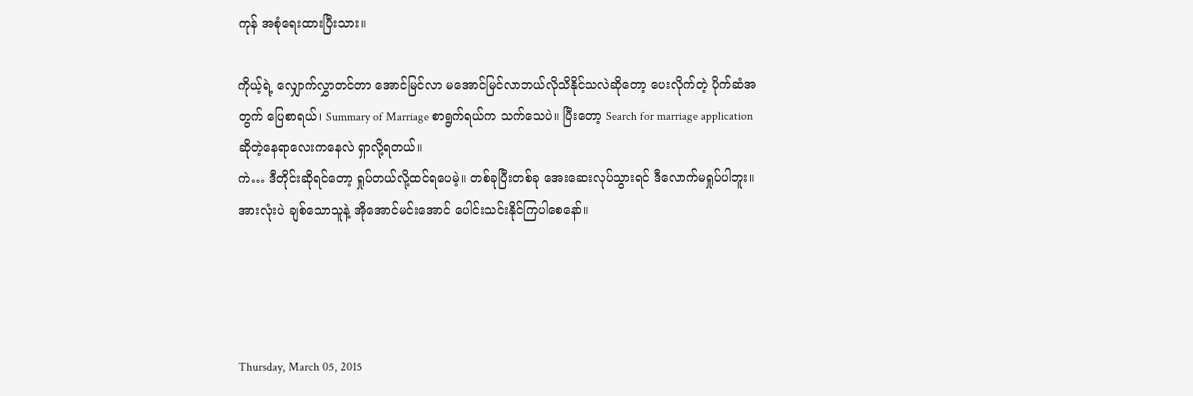ကုန် အစုံရေးထားပြီးသား။

ကိုယ့်ရဲ့ လျှောက်လွှာတင်တာ အောင်မြင်လာ မအောင်မြင်လာဘယ်လိုသိနိုင်သလဲဆိုတော့ ပေးလိုက်တဲ့ ပိုက်ဆံအတွက် ပြေစာရယ်၊ Summary of Marriage စာရွက်ရယ်က သက်သေပဲ။ ပြီးတော့ Search for marriage application  ဆိုတဲ့နေရာလေးကနေလဲ ရှာလို့ရတယ်။
ကဲ… ဒီတိုင်းဆိုရင်တော့ ရှုပ်တယ်လို့ထင်ရပေမဲ့။ တစ်ခုပြီးတစ်ခု အေးဆေးလုပ်သွားရင် ဒီလောက်မရှုပ်ပါဘူး။ အားလုံးပဲ ချစ်သောသူနဲ့ အိုအောင်မင်းအောင် ပေါင်းသင်းနိုင်ကြပါစေနော်။




Thursday, March 05, 2015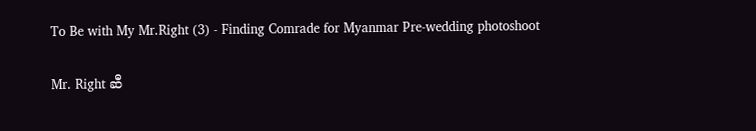To Be with My Mr.Right (3) - Finding Comrade for Myanmar Pre-wedding photoshoot

Mr. Right ဆီ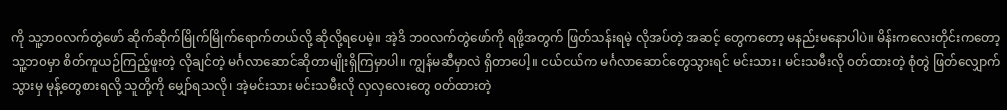ကို သူ့ဘ၀လက်တွဲဖော် ဆိုက်ဆိုက်မြိုက်မြိုက်ရောက်တယ်လို့ ဆိုလို့ရပေမဲ့။ အဲ့ဒိ ဘ၀လက်တွဲဖော်ကို ရဖို့အတွက် ဖြတ်သန်းရမဲ့ လိုအပ်တဲ့ အဆင့် တွေကတော့ မနည်းမနောပါပဲ။ မိန်းကလေးတိုင်းကတော့ သူ့ဘ၀မှာ စိတ်ကူယဉ်ကြည့်ဖူးတဲ့ လိုချင်တဲ့ မင်္ဂလာဆောင်ဆိုတာမျိုးရှိကြမှာပါ။ ကျွန်မဆီမှာလဲ ရှိတာပေါ့။ ငယ်ငယ်က မင်္ဂလာဆောင်တွေသွားရင် မင်းသား၊ မင်းသမီးလို ၀တ်ထားတဲ့ စုံတွဲ ဖြတ်လျှောက်သွားမှ မုန့်တွေစားရလို့ သူတို့ကို မျှော်ရသလို၊ အဲ့မင်းသား မင်းသမီးလို လှလှလေးတွေ ၀တ်ထားတဲ့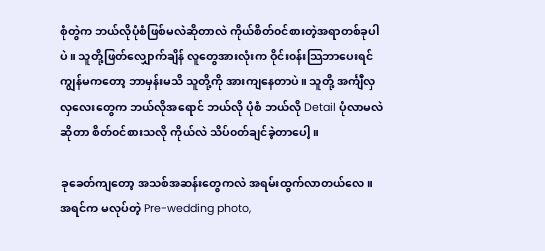စုံတွဲက ဘယ်လိုပုံစံဖြစ်မလဲဆိုတာလဲ ကိုယ်စိတ်၀င်စားတဲ့အရာတစ်ခုပါပဲ။ သူတို့ဖြတ်လျှောက်ချိန် လူတွေအားလုံးက ဝိုင်း၀န်းသြဘာပေးရင် ကျွန်မကတော့ ဘာမှန်းမသိ သူတို့ကို အားကျနေတာပဲ။ သူတို့ အင်္ကျီလှလှလေးတွေက ဘယ်လိုအရောင် ဘယ်လို ပုံစံ ဘယ်လို Detail ပုံလာမလဲဆိုတာ စိတ်၀င်စားသလို ကိုယ်လဲ သိပ်၀တ်ချင်ခဲ့တာပေါ့။

ခုခေတ်ကျတော့ အသစ်အဆန်းတွေကလဲ အရမ်းထွက်လာတယ်လေ။ အရင်က မလုပ်တဲ့ Pre-wedding photo,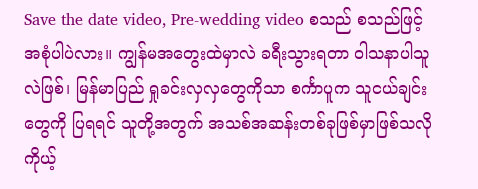Save the date video, Pre-wedding video စသည် စသည်ဖြင့်အစုံပါပဲလား။ ကျွန်မအတွေးထဲမှာလဲ ခရီးသွားရတာ ဝါသနာပါသူလဲဖြစ်၊ မြန်မာပြည် ရှုခင်းလှလှတွေကိုသာ စင်္ကာပူက သူငယ်ချင်းတွေကို ပြရရင် သူတို့အတွက် အသစ်အဆန်းတစ်ခုဖြစ်မှာဖြစ်သလို ကိုယ့်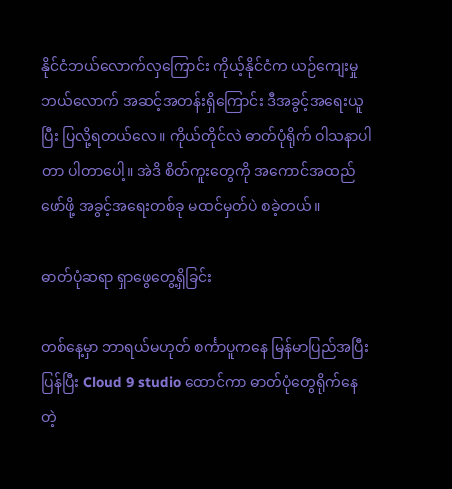နိုင်ငံဘယ်လောက်လှကြောင်း ကိုယ့်နိုင်ငံက ယဉ်ကျေးမှုဘယ်လောက် အဆင့်အတန်းရှိကြောင်း ဒီအခွင့်အရေးယူပြီး ပြလို့ရတယ်လေ။ ကိုယ်တိုင်လဲ ဓာတ်ပုံရိုက် ဝါသနာပါတာ ပါတာပေါ့။ အဲဒိ စိတ်ကူးတွေကို အကောင်အထည်ဖော်ဖို့ အခွင့်အရေးတစ်ခု မထင်မှတ်ပဲ စခဲ့တယ်။

ဓာတ်ပုံဆရာ ရှာဖွေတွေ့ရှိခြင်း

တစ်နေ့မှာ ဘာရယ်မဟုတ် စင်္ကာပူကနေ မြန်မာပြည်အပြီးပြန်ပြီး Cloud 9 studio ထောင်ကာ ဓာတ်ပုံတွေရိုက်နေတဲ့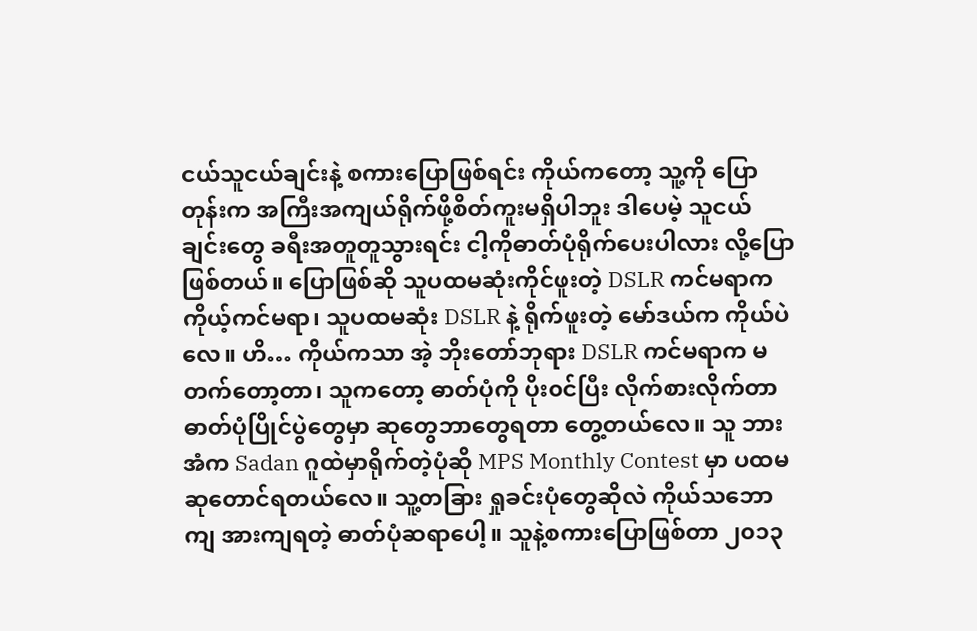ငယ်သူငယ်ချင်းနဲ့ စကားပြောဖြစ်ရင်း ကိုယ်ကတော့ သူ့ကို ပြောတုန်းက အကြီးအကျယ်ရိုက်ဖို့စိတ်ကူးမရှိပါဘူး ဒါပေမဲ့ သူငယ်ချင်းတွေ ခရီးအတူတူသွားရင်း ငါ့ကိုဓာတ်ပုံရိုက်ပေးပါလား လို့ပြောဖြစ်တယ်။ ပြောဖြစ်ဆို သူပထမဆုံးကိုင်ဖူးတဲ့ DSLR ကင်မရာက ကိုယ့်ကင်မရာ၊ သူပထမဆုံး DSLR နဲ့ ရိုက်ဖူးတဲ့ မော်ဒယ်က ကိုယ်ပဲလေ။ ဟိ… ကိုယ်ကသာ အဲ့ ဘိုးတော်ဘုရား DSLR ကင်မရာက မတက်တော့တာ၊ သူကတော့ ဓာတ်ပုံကို ပိုး၀င်ပြီး လိုက်စားလိုက်တာ ဓာတ်ပုံပြိုင်ပွဲတွေမှာ ဆုတွေဘာတွေရတာ တွေ့တယ်လေ။ သူ ဘားအံက Sadan ဂူထဲမှာရိုက်တဲ့ပုံဆို MPS Monthly Contest မှာ ပထမဆုတောင်ရတယ်လေ။ သူ့တခြား ရှုခင်းပုံတွေဆိုလဲ ကိုယ်သဘောကျ အားကျရတဲ့ ဓာတ်ပုံဆရာပေါ့။ သူနဲ့စကားပြောဖြစ်တာ ၂၀၁၃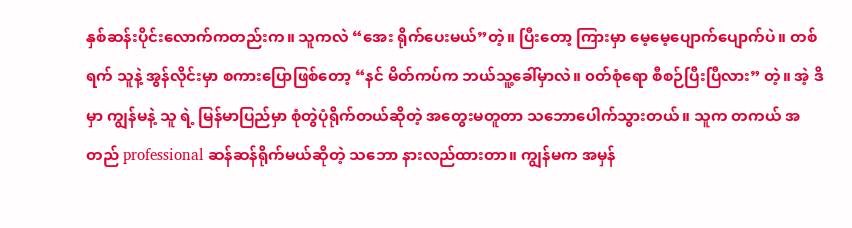နှစ်ဆန်းပိုင်းလောက်ကတည်းက။ သူကလဲ “အေး ရိုက်ပေးမယ်”တဲ့။ ပြီးတော့ ကြားမှာ မေ့မေ့ပျောက်ပျောက်ပဲ။ တစ်ရက် သူနဲ့ အွန်လိုင်းမှာ စကားပြောဖြစ်တော့ “နင် မိတ်ကပ်က ဘယ်သူ့ခေါ်မှာလဲ။ ၀တ်စုံရော စီစဉ်ပြီးပြီလား” တဲ့။ အဲ့ ဒိမှာ ကျွန်မနဲ့ သူ ရဲ့ မြန်မာပြည်မှာ စုံတွဲပုံရိုက်တယ်ဆိုတဲ့ အတွေးမတူတာ သဘောပေါက်သွားတယ်။ သူက တကယ် အတည် professional ဆန်ဆန်ရိုက်မယ်ဆိုတဲ့ သဘော နားလည်ထားတာ။ ကျွန်မက အမှန်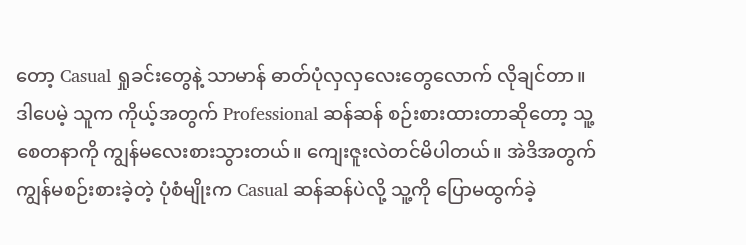တော့ Casual ရှုခင်းတွေနဲ့ သာမာန် ဓာတ်ပုံလှလှလေးတွေလောက် လိုချင်တာ။ ဒါပေမဲ့ သူက ကိုယ့်အတွက် Professional ဆန်ဆန် စဉ်းစားထားတာဆိုတော့ သူ့ စေတနာကို ကျွန်မလေးစားသွားတယ်။ ကျေးဇူးလဲတင်မိပါတယ်။ အဲဒိအတွက် ကျွန်မစဉ်းစားခဲ့တဲ့ ပုံစံမျိုးက Casual ဆန်ဆန်ပဲလို့ သူ့ကို ပြောမထွက်ခဲ့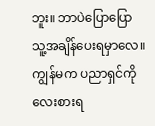ဘူး။ ဘာပဲပြောပြော သူ့အချိန်ပေးရမှာလေ။ ကျွန်မက ပညာရှင်ကို လေးစားရ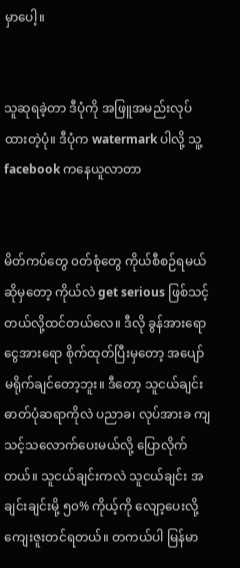မှာပေါ့။


သူဆုရခဲ့တာ ဒီပုံကို အဖြူအမည်းလုပ်ထားတဲ့ပုံ။ ဒီပုံက watermark ပါလို့ သူ့ facebook ကနေယူလာတာ


မိတ်ကပ်တွေ ၀တ်စုံတွေ ကိုယ်စီစဉ်ရမယ်ဆိုမှတော့ ကိုယ်လဲ get serious ဖြစ်သင့်တယ်လို့ထင်တယ်လေ။ ဒီလို ခွန်အားရော ငွေအားရော စိုက်ထုတ်ပြီးမှတော့ အပျော်မရိုက်ချင်တော့ဘူး။ ဒီတော့ သူငယ်ချင်းဓာတ်ပုံဆရာကိုလဲ ပညာခ၊ လုပ်အားခ ကျသင့်သလောက်ပေးမယ်လို့ ပြောလိုက်တယ်။ သူငယ်ချင်းကလဲ သူငယ်ချင်း အချင်းချင်းမို့ ၅၀% ကိုယ့်ကို လျော့ပေးလို့ ကျေးဇူးတင်ရတယ်။ တကယ်ပါ မြန်မာ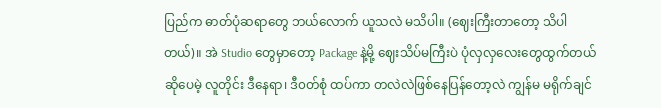ပြည်က ဓာတ်ပုံဆရာတွေ ဘယ်လောက် ယူသလဲ မသိပါ။ (ဈေးကြီးတာတော့ သိပါတယ်)။ အဲ Studio တွေမှာတော့ Package နဲ့မို့ ဈေးသိပ်မကြီးပဲ ပုံလှလှလေးတွေထွက်တယ်ဆိုပေမဲ့ လူတိုင်း ဒီနေရာ၊ ဒီ၀တ်စုံ ထပ်ကာ တလဲလဲဖြစ်နေပြန်တော့လဲ ကျွန်မ မရိုက်ချင်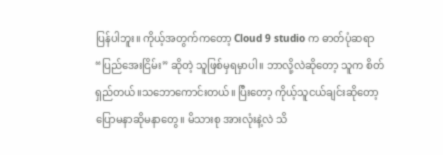ပြန်ပါဘူး။ ကိုယ့်အတွက်ကတော့ Cloud 9 studio က ဓာတ်ပုံဆရာ “ပြည်အေးငြိမ်း” ဆိုတဲ့ သူဖြစ်မှရမှာပါ။ ဘာလို့လဲဆိုတော့ သူက စိတ်ရှည်တယ်။သဘောကောင်းတယ်။ ပြီးတော့ ကိုယ့်သူငယ်ချင်းဆိုတော့ ပြောမနာဆိုမနာတွေ။ မိသားစု အားလုံးနဲ့လဲ သိ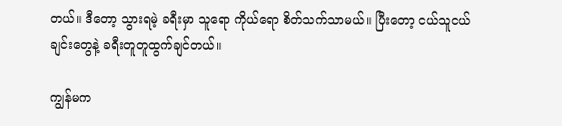တယ်။ ဒီတော့ သွားရမဲ့ ခရီးမှာ သူရော ကိုယ်ရော စိတ်သက်သာမယ်။ ပြီးတော့ ငယ်သူငယ်ချင်းတွေနဲ့ ခရီးတူတူထွက်ချင်တယ်။

ကျွန်မက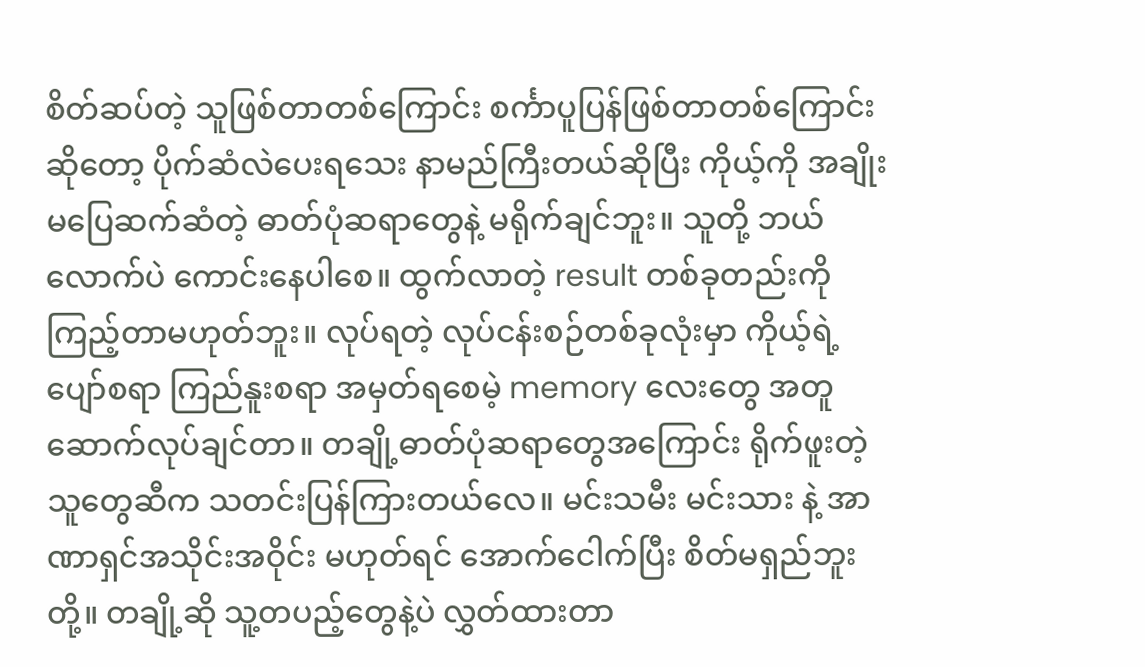စိတ်ဆပ်တဲ့ သူဖြစ်တာတစ်ကြောင်း စင်္ကာပူပြန်ဖြစ်တာတစ်ကြောင်းဆိုတော့ ပိုက်ဆံလဲပေးရသေး နာမည်ကြီးတယ်ဆိုပြီး ကိုယ့်ကို အချိုးမပြေဆက်ဆံတဲ့ ဓာတ်ပုံဆရာတွေနဲ့ မရိုက်ချင်ဘူး။ သူတို့ ဘယ်လောက်ပဲ ကောင်းနေပါစေ။ ထွက်လာတဲ့ result တစ်ခုတည်းကို ကြည့်တာမဟုတ်ဘူး။ လုပ်ရတဲ့ လုပ်ငန်းစဉ်တစ်ခုလုံးမှာ ကိုယ့်ရဲ့ ပျော်စရာ ကြည်နူးစရာ အမှတ်ရစေမဲ့ memory လေးတွေ အတူဆောက်လုပ်ချင်တာ။ တချို့ဓာတ်ပုံဆရာတွေအကြောင်း ရိုက်ဖူးတဲ့သူတွေဆီက သတင်းပြန်ကြားတယ်လေ။ မင်းသမီး မင်းသား နဲ့ အာဏာရှင်အသိုင်းအဝိုင်း မဟုတ်ရင် အောက်ငေါက်ပြီး စိတ်မရှည်ဘူးတို့။ တချို့ဆို သူ့တပည့်တွေနဲ့ပဲ လွှတ်ထားတာ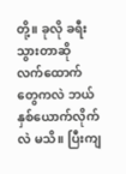တို့။ ခုလို ခရီးသွားတာဆို လက်ထောက်တွေကလဲ ဘယ်နှစ်ယောက်လိုက်လဲ မသိ။ ပြီးကျ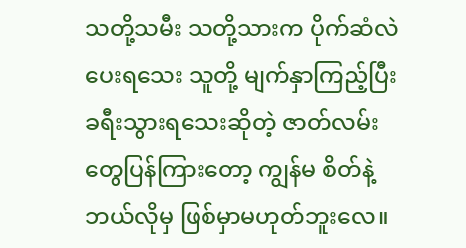သတို့သမီး သတို့သားက ပိုက်ဆံလဲပေးရသေး သူတို့ မျက်နှာကြည့်ပြီး ခရီးသွားရသေးဆိုတဲ့ ဇာတ်လမ်းတွေပြန်ကြားတော့ ကျွန်မ စိတ်နဲ့ ဘယ်လိုမှ ဖြစ်မှာမဟုတ်ဘူးလေ။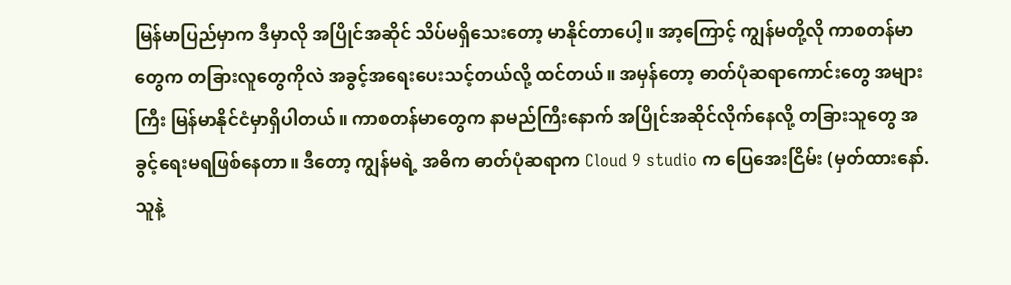မြန်မာပြည်မှာက ဒီမှာလို အပြိုင်အဆိုင် သိပ်မရှိသေးတော့ မာနိုင်တာပေါ့။ အာ့ကြောင့် ကျွန်မတို့လို ကာစတန်မာတွေက တခြားလူတွေကိုလဲ အခွင့်အရေးပေးသင့်တယ်လို့ ထင်တယ်။ အမှန်တော့ ဓာတ်ပုံဆရာကောင်းတွေ အများကြီး မြန်မာနိုင်ငံမှာရှိပါတယ်။ ကာစတန်မာတွေက နာမည်ကြီးနောက် အပြိုင်အဆိုင်လိုက်နေလို့ တခြားသူတွေ အခွင့်ရေးမရဖြစ်နေတာ။ ဒီတော့ ကျွန်မရဲ့ အဓိက ဓာတ်ပုံဆရာက Cloud 9 studio က ပြေအေးငြိမ်း (မှတ်ထားနော်. သူနဲ့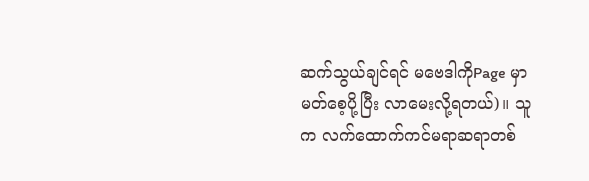ဆက်သွယ်ချင်ရင် မဗေဒါကိုPage မှာ မတ်စေ့ပို့ပြီး လာမေးလို့ရတယ်)။ သူက လက်ထောက်ကင်မရာဆရာတစ်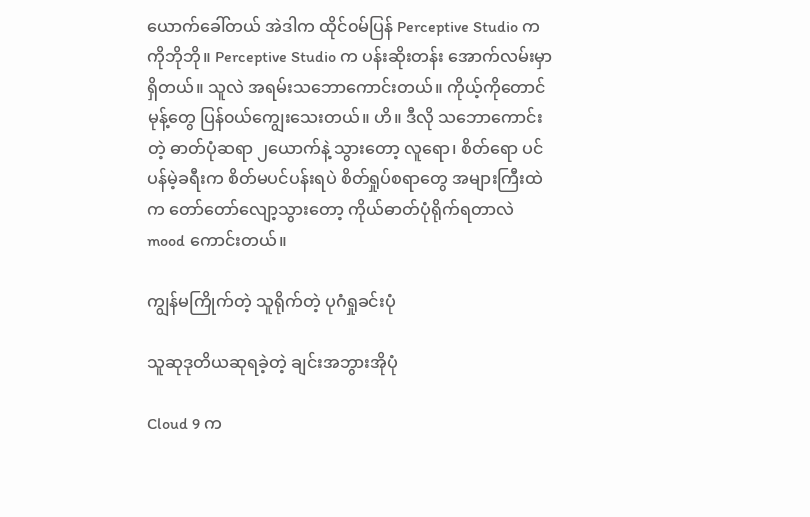ယောက်ခေါ်တယ် အဲဒါက ထိုင်၀မ်ပြန် Perceptive Studio က ကိုဘိုဘို။ Perceptive Studio က ပန်းဆိုးတန်း အောက်လမ်းမှာရှိတယ်။ သူလဲ အရမ်းသဘောကောင်းတယ်။ ကိုယ့်ကိုတောင် မုန့်တွေ ပြန်၀ယ်ကျွေးသေးတယ်။ ဟိ။ ဒီလို သဘောကောင်းတဲ့ ဓာတ်ပုံဆရာ ၂ယောက်နဲ့ သွားတော့ လူရော၊ စိတ်ရော ပင်ပန်မဲ့ခရီးက စိတ်မပင်ပန်းရပဲ စိတ်ရှုပ်စရာတွေ အများကြီးထဲက တော်တော်လျော့သွားတော့ ကိုယ်ဓာတ်ပုံရိုက်ရတာလဲ mood ကောင်းတယ်။

ကျွန်မကြိုက်တဲ့ သူရိုက်တဲ့ ပုဂံရှုခင်းပုံ

သူဆုဒုတိယဆုရခဲ့တဲ့ ချင်းအဘွားအိုပုံ

Cloud 9 က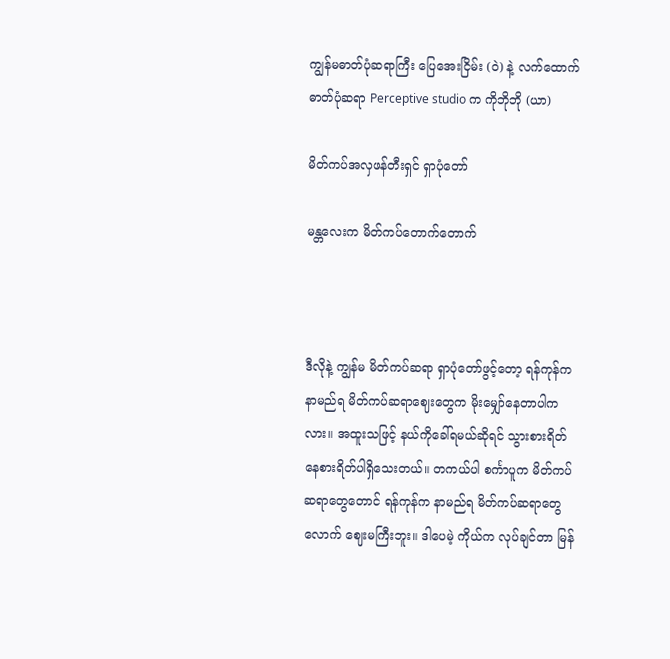ကျွန်မဓာတ်ပုံဆရာကြီး ပြေအေးငြိမ်း (ဝဲ) နဲ့ လက်ထောက် ဓာတ်ပုံဆရာ Perceptive studio က ကိုဘိုဘို (ယာ)

မိတ်ကပ်အလှဖန်တီးရှင် ရှာပုံတော်

မန္တလေးက မိတ်ကပ်တောက်တောက်



ဒီလိုနဲ့ ကျွန်မ မိတ်ကပ်ဆရာ ရှာပုံတော်ဖွင့်တော့ ရန်ကုန်က နာမည်ရ မိတ်ကပ်ဆရာဈေးတွေက မိုးမျှော်နေတာပါကလား။ အထူးသဖြင့် နယ်ကိုခေါ်ရမယ်ဆိုရင် သွားစားရိတ် နေစားရိတ်ပါရှိသေးတယ်။ တကယ်ပါ စင်္ကာပူက မိတ်ကပ်ဆရာတွေတောင် ရန်ကုန်က နာမည်ရ မိတ်ကပ်ဆရာတွေလောက် ဈေးမကြီးဘူး။ ဒါပေမဲ့ ကိုယ်က လုပ်ချင်တာ မြန်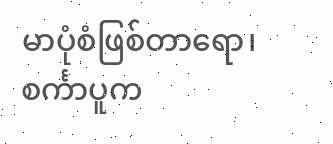မာပုံစံဖြစ်တာရော၊ စင်္ကာပူက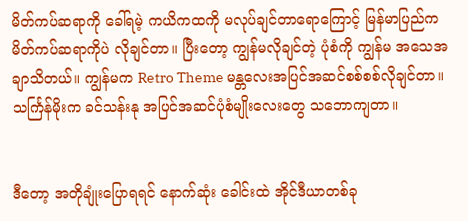မိတ်ကပ်ဆရာကို ခေါ်ရမဲ့ ကယိကထကို မလုပ်ချင်တာရောကြောင့် မြန်မာပြည်က မိတ်ကပ်ဆရာကိုပဲ လိုချင်တာ။ ပြီးတော့ ကျွန်မလိုချင်တဲ့ ပုံစံကို ကျွန်မ အသေအချာသိတယ်။ ကျွန်မက Retro Theme မန္တလေးအပြင်အဆင်စစ်စစ်လိုချင်တာ။ သင်္ကြန်မိုးက ခင်သန်းနု အပြင်အဆင်ပုံစံမျိုးလေးတွေ သဘောကျတာ။


ဒီတော့ အတိုချုံးပြောရရင် နောက်ဆုံး ခေါင်းထဲ အိုင်ဒီယာတစ်ခု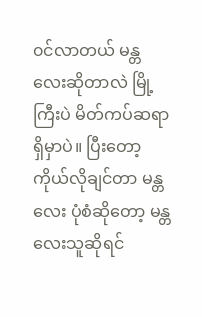၀င်လာတယ် မန္တလေးဆိုတာလဲ မြို့ကြီးပဲ မိတ်ကပ်ဆရာရှိမှာပဲ။ ပြီးတော့ ကိုယ်လိုချင်တာ မန္တလေး ပုံစံဆိုတော့ မန္တလေးသူဆိုရင်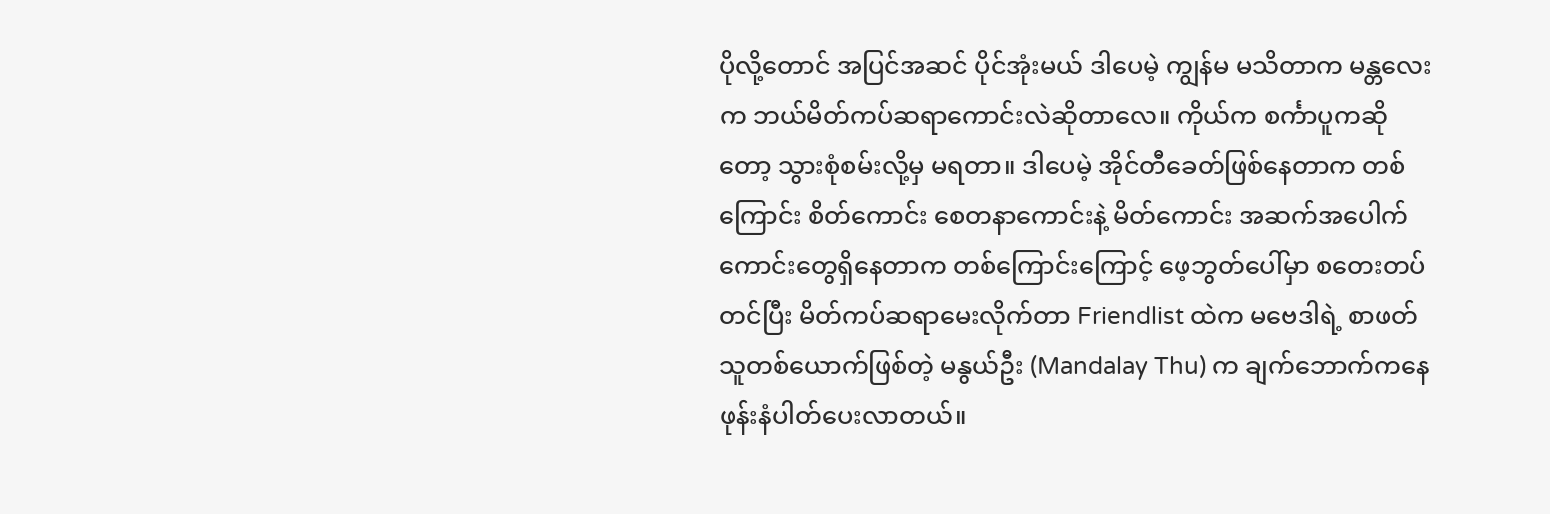ပိုလို့တောင် အပြင်အဆင် ပိုင်အုံးမယ် ဒါပေမဲ့ ကျွန်မ မသိတာက မန္တလေးက ဘယ်မိတ်ကပ်ဆရာကောင်းလဲဆိုတာလေ။ ကိုယ်က စင်္ကာပူကဆိုတော့ သွားစုံစမ်းလို့မှ မရတာ။ ဒါပေမဲ့ အိုင်တီခေတ်ဖြစ်နေတာက တစ်ကြောင်း စိတ်ကောင်း စေတနာကောင်းနဲ့ မိတ်ကောင်း အဆက်အပေါက်ကောင်းတွေရှိနေတာက တစ်ကြောင်းကြောင့် ဖေ့ဘွတ်ပေါ်မှာ စတေးတပ်တင်ပြီး မိတ်ကပ်ဆရာမေးလိုက်တာ Friendlist ထဲက မဗေဒါရဲ့ စာဖတ်သူတစ်ယောက်ဖြစ်တဲ့ မနွယ်ဦး (Mandalay Thu) က ချက်ဘောက်ကနေ ဖုန်းနံပါတ်ပေးလာတယ်။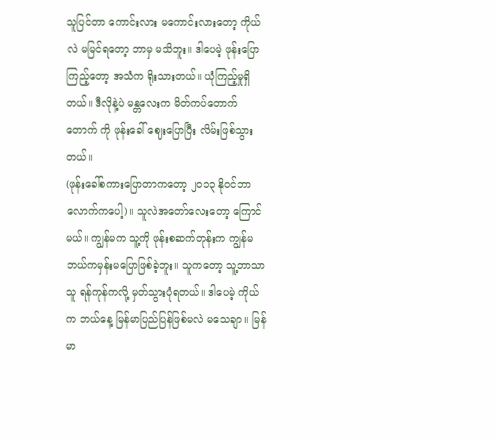သူပြင်တာ ကောင်းလား မကောင်းလားတော့ ကိုယ်လဲ မမြင်ရတော့ ဘာမှ မသိဘူး။ ဒါပေမဲ့ ဖုန်းပြောကြည့်တော့ အသံက ရိုးသားတယ်။ ယုံကြည့်မှုရှိတယ်။ ဒီလိုနဲ့ပဲ မန္တလေးက မိတ်ကပ်တောက်တောက် ကို ဖုန်းခေါ် ဈေးပြောပြီး လိမ်းဖြစ်သွားတယ်။
(ဖုန်းခေါ်စကားပြောတာကတော့ ၂၀၁၃ နို၀င်ဘာလောက်ကပေါ့)။ သူလဲအတော်လေးတော့ ကြောင်မယ်။ ကျွန်မက သူ့ကို ဖုန်းစဆက်တုန်းက ကျွန်မ ဘယ်ကမှန်းမပြောဖြစ်ခဲ့ဘူး။ သူကတော့ သူ့ဘာသာသူ ရန်ကုန်ကလို့ မှတ်သွားပုံရတယ်။ ဒါပေမဲ့ ကိုယ်က ဘယ်နေ့ မြန်မာပြည်ပြန်ဖြစ်မလဲ မသေချာ။ မြန်မာ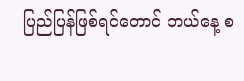ပြည်ပြန်ဖြစ်ရင်တောင် ဘယ်နေ့ စ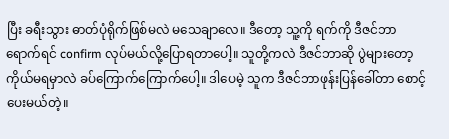ပြီး ခရီးသွား ဓာတ်ပုံရိုက်ဖြစ်မလဲ မသေချာလေ။ ဒီတော့ သူ့ကို ရက်ကို ဒီဇင်ဘာရောက်ရင် confirm လုပ်မယ်လို့ပြောရတာပေါ့။ သူတို့ကလဲ ဒီဇင်ဘာဆို ပွဲများတော့ ကိုယ်မရမှာလဲ ခပ်ကြောက်ကြောက်ပေါ့။ ဒါပေမဲ့ သူက ဒီဇင်ဘာဖုန်းပြန်ခေါ်တာ စောင့်ပေးမယ်တဲ့။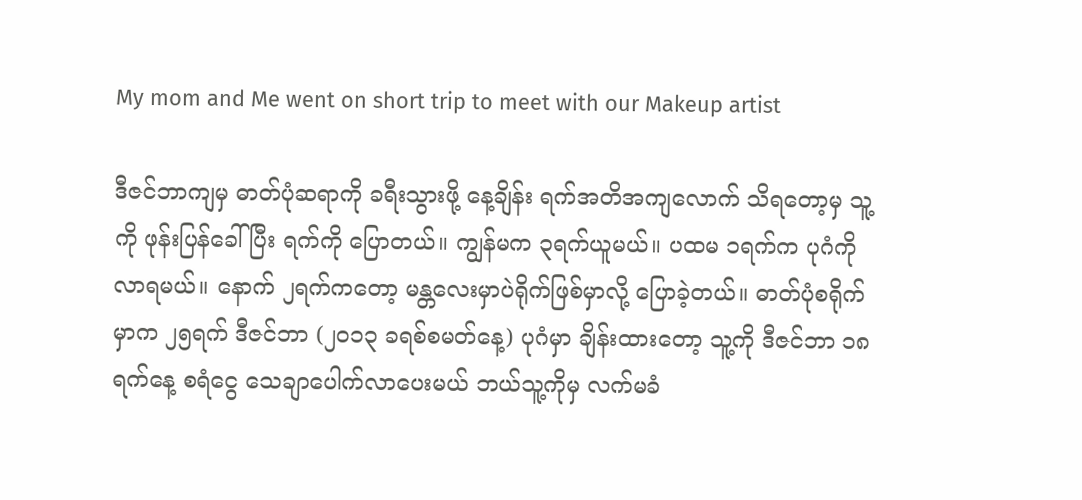My mom and Me went on short trip to meet with our Makeup artist

ဒီဇင်ဘာကျမှ ဓာတ်ပုံဆရာကို ခရီးသွားဖို့ နေ့ချိန်း ရက်အတိအကျလောက် သိရတော့မှ သူ့ကို ဖုန်းပြန်ခေါ်ပြီး ရက်ကို ပြောတယ်။ ကျွန်မက ၃ရက်ယူမယ်။ ပထမ ၁ရက်က ပုဂံကိုလာရမယ်။ နောက် ၂ရက်ကတော့ မန္တလေးမှာပဲရိုက်ဖြစ်မှာလို့ ပြောခဲ့တယ်။ ဓာတ်ပုံစရိုက်မှာက ၂၅ရက် ဒီဇင်ဘာ (၂၀၁၃ ခရစ်စမတ်နေ့) ပုဂံမှာ ချိန်းထားတော့ သူ့ကို ဒီဇင်ဘာ ၁၈ရက်နေ့ စရံငွေ သေချာပေါက်လာပေးမယ် ဘယ်သူ့ကိုမှ လက်မခံ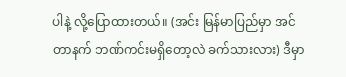ပါနဲ့ လို့ပြောထားတယ်။ (အင်း မြန်မာပြည်မှာ အင်တာနက် ဘဏ်ကင်းမရှိတော့လဲ ခက်သားလား) ဒီမှာ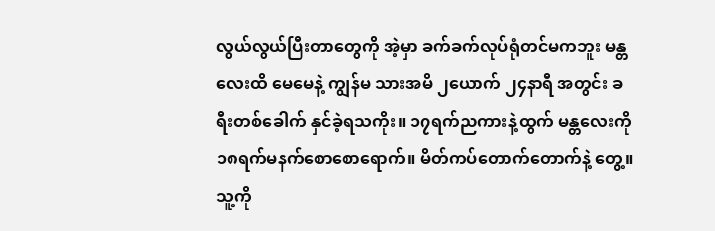လွယ်လွယ်ပြီးတာတွေကို အဲ့မှာ ခက်ခက်လုပ်ရုံတင်မကဘူး မန္တလေးထိ မေမေနဲ့ ကျွန်မ သားအမိ ၂ယောက် ၂၄နာရီ အတွင်း ခရီးတစ်ခေါက် နှင်ခဲ့ရသကိုး။ ၁၇ရက်ညကားနဲ့ထွက် မန္တလေးကို ၁၈ရက်မနက်စောစောရောက်။ မိတ်ကပ်တောက်တောက်နဲ့ တွေ့။ သူ့ကို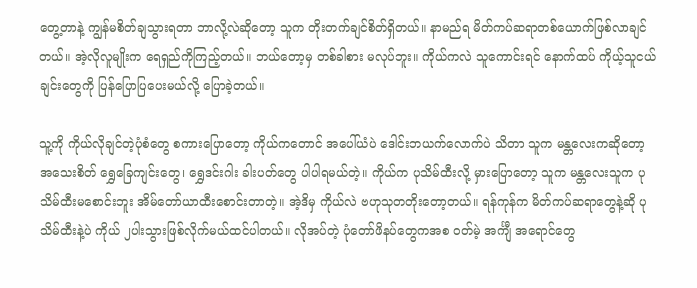တွေ့တာနဲ့ ကျွန်မစိတ်ချသွားရတာ ဘာလို့လဲဆိုတော့ သူက တိုးတက်ချင်စိတ်ရှိတယ်။ နာမည်ရ မိတ်ကပ်ဆရာတစ်ယောက်ဖြစ်လာချင်တယ်။ အဲ့လိုလူမျိုးက ရေရှည်ကိုကြည့်တယ်။ ဘယ်တော့မှ တစ်ခါစား မလုပ်ဘူး။ ကိုယ်ကလဲ သူကောင်းရင် နောက်ထပ် ကိုယ့်သူငယ်ချင်းတွေကို ပြန်ပြောပြပေးမယ်လို့ ပြောခဲ့တယ်။

သူ့ကို ကိုယ်လိုချင်တဲ့ပုံစံတွေ စကားပြောတော့ ကိုယ်ကတောင် အပေါ်ယံပဲ ဒေါင်းဘယက်လောက်ပဲ သိတာ သူက မန္တလေးကဆိုတော့ အသေးစိတ် ရွှေခြေကျင်းတွေ၊ ရွှေဒင်းဂါး ခါးပတ်တွေ ပါပါရမယ်တဲ့။ ကိုယ်က ပုသိမ်ထီးလို့ မှားပြောတော့ သူက မန္တလေးသူက ပုသိမ်ထီးမစောင်းဘူး အိမ်တော်ယာထီးစောင်းတာတဲ့။ အဲ့ဒိမှ ကိုယ်လဲ ဗဟုသုတတိုးတော့တယ်။ ရန်ကုန်က မိတ်ကပ်ဆရာတွေနဲ့ဆို ပုသိမ်ထီးနဲ့ပဲ ကိုယ် ၂ပါးသွားဖြစ်လိုက်မယ်ထင်ပါတယ်။ လိုအပ်တဲ့ ပုံတော်ဖိနပ်တွေကအစ ၀တ်မဲ့ အင်္ကျီ အရောင်တွေ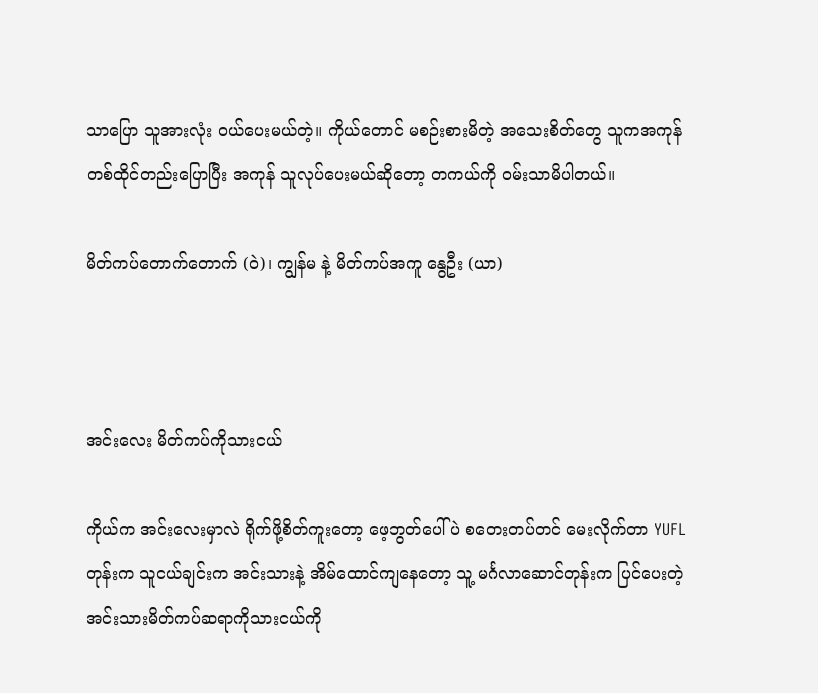သာပြော သူအားလုံး ၀ယ်ပေးမယ်တဲ့။ ကိုယ်တောင် မစဉ်းစားမိတဲ့ အသေးစိတ်တွေ သူကအကုန် တစ်ထိုင်တည်းပြောပြီး အကုန် သူလုပ်ပေးမယ်ဆိုတော့ တကယ်ကို ၀မ်းသာမိပါတယ်။

မိတ်ကပ်တောက်တောက် (ဝဲ)၊ ကျွန်မ နဲ့ မိတ်ကပ်အကူ နွေဦး (ယာ)



အင်းလေး မိတ်ကပ်ကိုသားငယ်

ကိုယ်က အင်းလေးမှာလဲ ရိုက်ဖို့စိတ်ကူးတော့ ဖေ့ဘွတ်ပေါ်ပဲ စတေးတပ်တင် မေးလိုက်တာ YUFL တုန်းက သူငယ်ချင်းက အင်းသားနဲ့ အိမ်ထောင်ကျနေတော့ သူ့ မင်္ဂလာဆောင်တုန်းက ပြင်ပေးတဲ့ အင်းသားမိတ်ကပ်ဆရာကိုသားငယ်ကို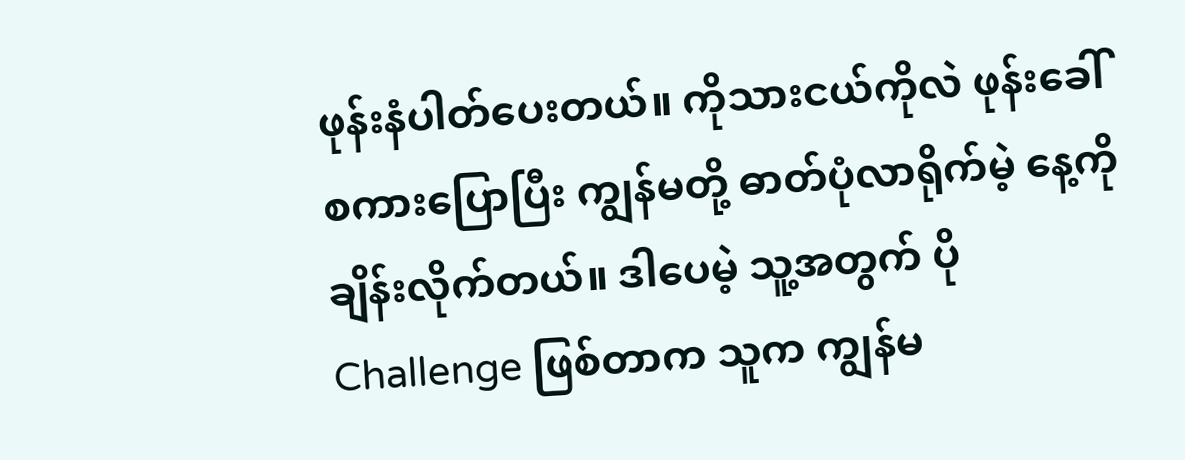ဖုန်းနံပါတ်ပေးတယ်။ ကိုသားငယ်ကိုလဲ ဖုန်းခေါ်စကားပြောပြီး ကျွန်မတို့ ဓာတ်ပုံလာရိုက်မဲ့ နေ့ကိုချိန်းလိုက်တယ်။ ဒါပေမဲ့ သူ့အတွက် ပို Challenge ဖြစ်တာက သူက ကျွန်မ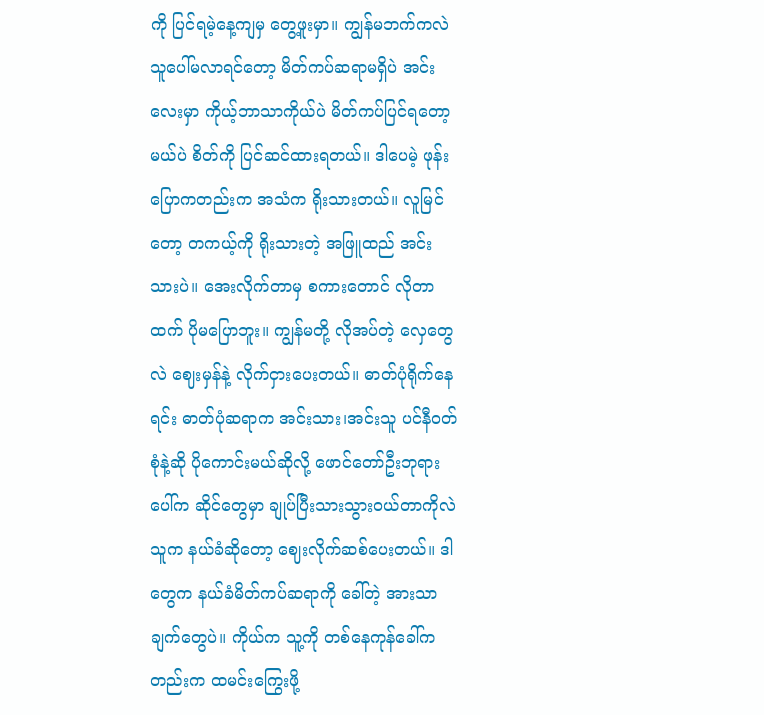ကို ပြင်ရမဲ့နေ့ကျမှ တွေ့ဖူးမှာ။ ကျွန်မဘက်ကလဲ သူပေါ်မလာရင်တော့ မိတ်ကပ်ဆရာမရှိပဲ အင်းလေးမှာ ကိုယ့်ဘာသာကိုယ်ပဲ မိတ်ကပ်ပြင်ရတော့မယ်ပဲ စိတ်ကို ပြင်ဆင်ထားရတယ်။ ဒါပေမဲ့ ဖုန်းပြောကတည်းက အသံက ရိုးသားတယ်။ လူမြင်တော့ တကယ့်ကို ရိုးသားတဲ့ အဖြူထည် အင်းသားပဲ။ အေးလိုက်တာမှ စကားတောင် လိုတာထက် ပိုမပြောဘူး။ ကျွန်မတို့ လိုအပ်တဲ့ လှေတွေလဲ ဈေးမှန်နဲ့ လိုက်ငှားပေးတယ်။ ဓာတ်ပုံရိုက်နေရင်း ဓာတ်ပုံဆရာက အင်းသား၊အင်းသူ ပင်နီ၀တ်စုံနဲ့ဆို ပိုကောင်းမယ်ဆိုလို့ ဖောင်တော်ဦးဘုရားပေါ်က ဆိုင်တွေမှာ ချုပ်ပြီးသားသွား၀ယ်တာကိုလဲ သူက နယ်ခံဆိုတော့ ဈေးလိုက်ဆစ်ပေးတယ်။ ဒါတွေက နယ်ခံမိတ်ကပ်ဆရာကို ခေါ်တဲ့ အားသာချက်တွေပဲ။ ကိုယ်က သူ့ကို တစ်နေကုန်ခေါ်ကတည်းက ထမင်းကြွေးဖို့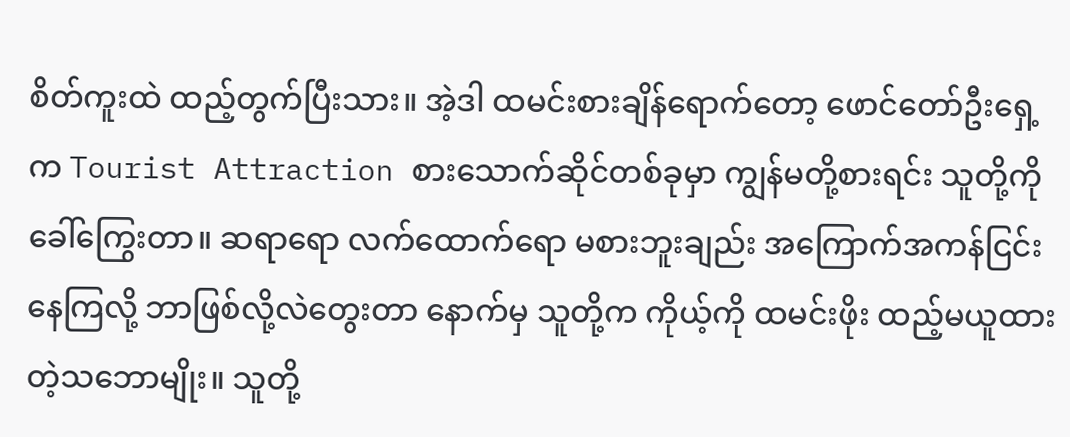စိတ်ကူးထဲ ထည့်တွက်ပြီးသား။ အဲ့ဒါ ထမင်းစားချိန်ရောက်တော့ ဖောင်တော်ဦးရှေ့က Tourist Attraction စားသောက်ဆိုင်တစ်ခုမှာ ကျွန်မတို့စားရင်း သူတို့ကို ခေါ်ကြွေးတာ။ ဆရာရော လက်ထောက်ရော မစားဘူးချည်း အကြောက်အကန်ငြင်းနေကြလို့ ဘာဖြစ်လို့လဲတွေးတာ နောက်မှ သူတို့က ကိုယ့်ကို ထမင်းဖိုး ထည့်မယူထားတဲ့သဘောမျိုး။ သူတို့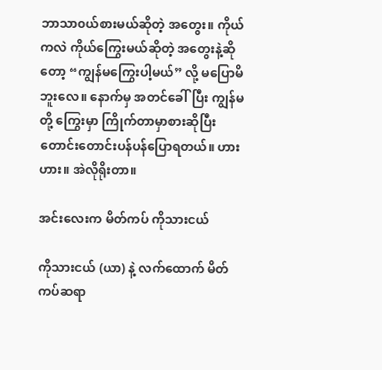ဘာသာ၀ယ်စားမယ်ဆိုတဲ့ အတွေး။ ကိုယ်ကလဲ ကိုယ်ကြွေးမယ်ဆိုတဲ့ အတွေးနဲ့ဆိုတော့ “ကျွန်မကြွေးပါ့မယ်” လို့ မပြောမိဘူးလေ။ နောက်မှ အတင်ခေါ်ပြီး ကျွန်မတို့ ကြွေးမှာ ကြိုက်တာမှာစားဆိုပြီး တောင်းတောင်းပန်ပန်ပြောရတယ်။ ဟား ဟား။ အဲလိုရိုးတာ။

အင်းလေးက မိတ်ကပ် ကိုသားငယ်

ကိုသားငယ် (ယာ) နဲ့ လက်ထောက် မိတ်ကပ်ဆရာ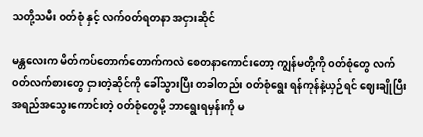သတို့သမီး ၀တ်စုံ နှင့် လက်၀တ်ရတနာ အငှားဆိုင်

မန္တလေးက မိတ်ကပ်တောက်တောက်ကလဲ စေတနာကောင်းတော့ ကျွန်မတို့ကို ၀တ်စုံတွေ လက်၀တ်လက်စားတွေ ငှားတဲ့ဆိုင်ကို ခေါ်သွားပြီး တခါတည်း ၀တ်စုံရွေး ရန်ကုန်နဲ့ယှဉ်ရင် ဈေးချိုပြီး အရည်အသွေးကောင်းတဲ့ ၀တ်စုံတွေမို့ ဘာရွေးရမှန်းကို မ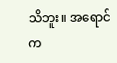သိဘူး။ အရောင်က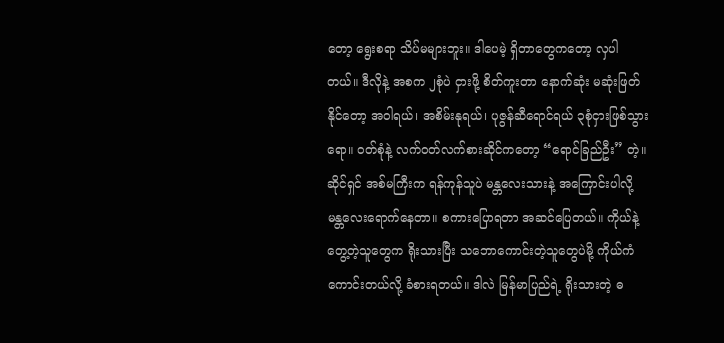တော့ ရွေးစရာ သိပ်မများဘူး။ ဒါပေမဲ့ ရှိတာတွေကတော့ လှပါတယ်။ ဒီလိုနဲ့ အစက ၂စုံပဲ ငှားဖို့ စိတ်ကူးတာ နောက်ဆုံး မဆုံးဖြတ်နိုင်တော့ အဝါရယ်၊ အစိမ်းနုရယ်၊ ပုဇွန်ဆီရောင်ရယ် ၃စုံငှားဖြစ်သွားရော။ ၀တ်စုံနဲ့ လက်၀တ်လက်စားဆိုင်ကတော့ “ရောင်ခြည်ဦး” တဲ့။ ဆိုင်ရှင် အစ်မကြီးက ရန်ကုန်သူပဲ မန္တလေးသားနဲ့ အကြောင်းပါလို့ မန္တလေးရောက်နေတာ။ စကားပြောရတာ အဆင်ပြေတယ်။ ကိုယ်နဲ့တွေ့တဲ့သူတွေက ရိုးသားပြီး သဘောကောင်းတဲ့သူတွေပဲမို့ ကိုယ်ကံကောင်းတယ်လို့ ခံစားရတယ်။ ဒါလဲ မြန်မာပြည်ရဲ့ ရိုးသားတဲ့ ဓ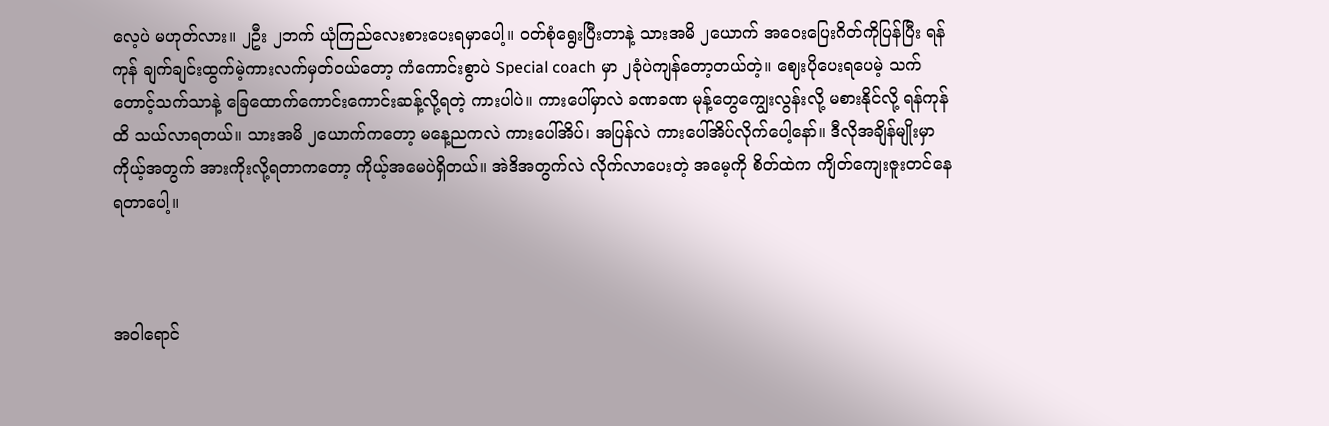လေ့ပဲ မဟုတ်လား။ ၂ဦး ၂ဘက် ယုံကြည်လေးစားပေးရမှာပေါ့။ ၀တ်စုံရွေးပြီးတာနဲ့ သားအမိ ၂ယောက် အဝေးပြေးဂိတ်ကိုပြန်ပြီး ရန်ကုန် ချက်ချင်းထွက်မဲ့ကားလက်မှတ်၀ယ်တော့ ကံကောင်းစွာပဲ Special coach မှာ ၂ခုံပဲကျန်တော့တယ်တဲ့။ ဈေးပိုပေးရပေမဲ့ သက်တောင့်သက်သာနဲ့ ခြေထောက်ကောင်းကောင်းဆန့်လို့ရတဲ့ ကားပါပဲ။ ကားပေါ်မှာလဲ ခဏခဏ မုန့်တွေကျွေးလွန်းလို့ မစားနိုင်လို့ ရန်ကုန်ထိ သယ်လာရတယ်။ သားအမိ ၂ယောက်ကတော့ မနေ့ညကလဲ ကားပေါ်အိပ်၊ အပြန်လဲ ကားပေါ်အိပ်လိုက်ပေါ့နော်။ ဒီလိုအချိန်မျိုးမှာ ကိုယ့်အတွက် အားကိုးလို့ရတာကတော့ ကိုယ့်အမေပဲရှိတယ်။ အဲဒိအတွက်လဲ လိုက်လာပေးတဲ့ အမေ့ကို စိတ်ထဲက ကျိတ်ကျေးဇူးတင်နေရတာပေါ့။



အဝါရောင်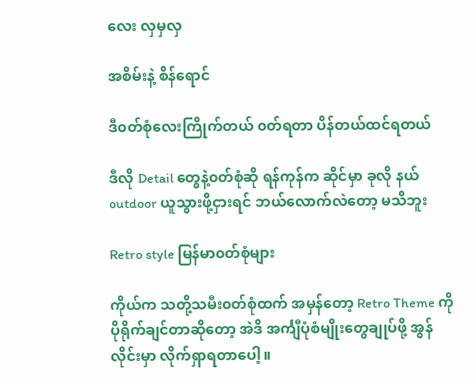လေး လှမှလှ

အစိမ်းနဲ့ စိန်ရောင်

ဒီ၀တ်စုံလေးကြိုက်တယ် ၀တ်ရတာ ပိန်တယ်ထင်ရတယ်

ဒီလို Detail တွေနဲ့၀တ်စုံဆို ရန်ကုန်က ဆိုင်မှာ ခုလို နယ် outdoor ယူသွားဖို့ငှားရင် ဘယ်လောက်လဲတော့ မသိဘူး

Retro style မြန်မာ၀တ်စုံများ

ကိုယ်က သတို့သမီး၀တ်စုံထက် အမှန်တော့ Retro Theme ကို ပိုရိုက်ချင်တာဆိုတော့ အဲဒိ အင်္ကျီပုံစံမျိုးတွေချုပ်ဖို့ အွန်လိုင်းမှာ လိုက်ရှာရတာပေါ့။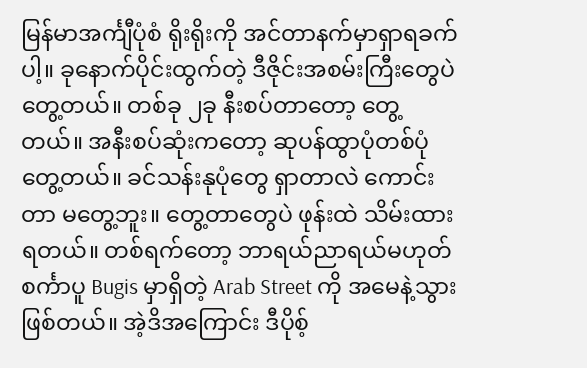မြန်မာအင်္ကျီပုံစံ ရိုးရိုးကို အင်တာနက်မှာရှာရခက်ပါ့။ ခုနောက်ပိုင်းထွက်တဲ့ ဒီဇိုင်းအစမ်းကြီးတွေပဲ တွေ့တယ်။ တစ်ခု ၂ခု နီးစပ်တာတော့ တွေ့တယ်။ အနီးစပ်ဆုံးကတော့ ဆုပန်ထွာပုံတစ်ပုံတွေ့တယ်။ ခင်သန်းနုပုံတွေ ရှာတာလဲ ကောင်းတာ မတွေ့ဘူး။ တွေ့တာတွေပဲ ဖုန်းထဲ သိမ်းထားရတယ်။ တစ်ရက်တော့ ဘာရယ်ညာရယ်မဟုတ် စင်္ကာပူ Bugis မှာရှိတဲ့ Arab Street ကို အမေနဲ့သွားဖြစ်တယ်။ အဲ့ဒိအကြောင်း ဒီပိုစ့်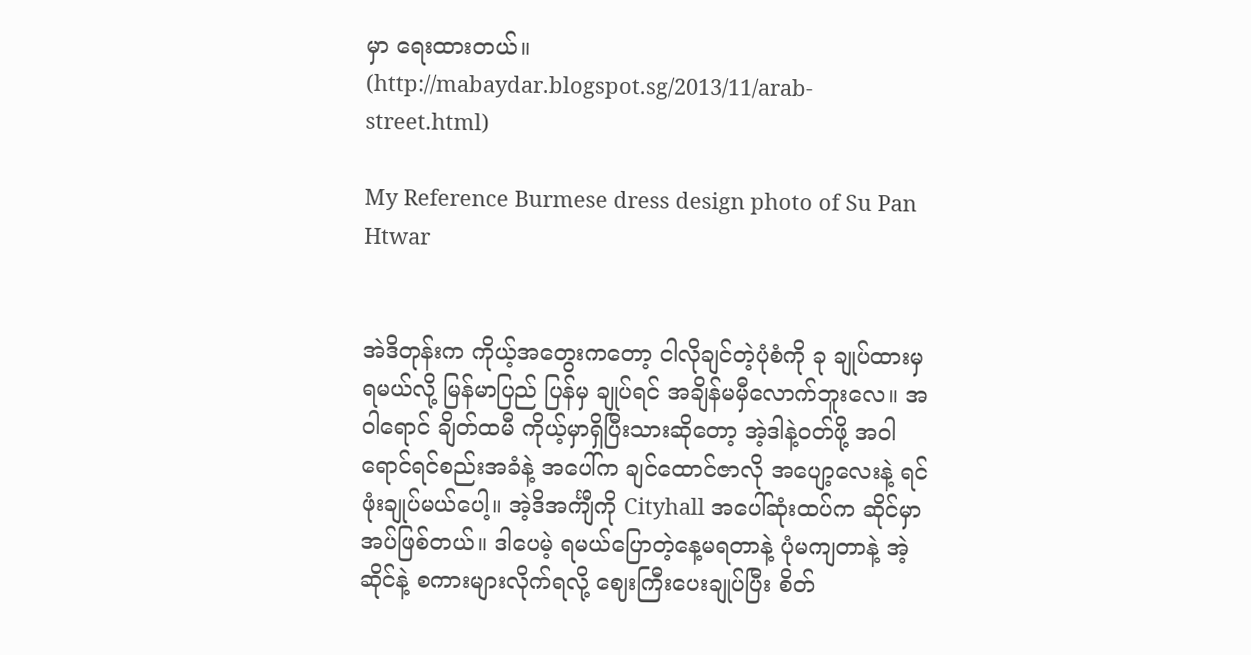မှာ ရေးထားတယ်။ (http://mabaydar.blogspot.sg/2013/11/arab-street.html)

My Reference Burmese dress design photo of Su Pan Htwar


အဲဒိတုန်းက ကိုယ့်အတွေးကတော့ ငါလိုချင်တဲ့ပုံစံကို ခု ချုပ်ထားမှရမယ်လို့ မြန်မာပြည် ပြန်မှ ချုပ်ရင် အချိန်မမှီလောက်ဘူးလေ။ အဝါရောင် ချိတ်ထမီ ကိုယ့်မှာရှိပြီးသားဆိုတော့ အဲ့ဒါနဲ့၀တ်ဖို့ အဝါရောင်ရင်စည်းအခံနဲ့ အပေါ်က ချင်ထောင်ဇာလို အပျော့လေးနဲ့ ရင်ဖုံးချုပ်မယ်ပေါ့။ အဲ့ဒိအင်္ကျီကို Cityhall အပေါ်ဆုံးထပ်က ဆိုင်မှာ အပ်ဖြစ်တယ်။ ဒါပေမဲ့ ရမယ်ပြောတဲ့နေ့မရတာနဲ့ ပုံမကျတာနဲ့ အဲ့ဆိုင်နဲ့ စကားများလိုက်ရလို့ ဈေးကြီးပေးချုပ်ပြီး စိတ်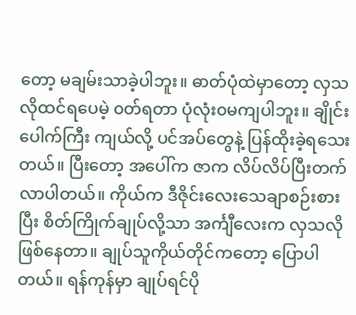တော့ မချမ်းသာခဲ့ပါဘူး။ ဓာတ်ပုံထဲမှာတော့ လှသလိုထင်ရပေမဲ့ ၀တ်ရတာ ပုံလုံး၀မကျပါဘူး။ ချိုင်းပေါက်ကြီး ကျယ်လို့ ပင်အပ်တွေနဲ့ ပြန်ထိုးခဲ့ရသေးတယ်။ ပြီးတော့ အပေါ်က ဇာက လိပ်လိပ်ပြီးတက်လာပါတယ်။ ကိုယ်က ဒီဇိုင်းလေးသေချာစဉ်းစားပြီး စိတ်ကြိုက်ချုပ်လို့သာ အင်္ကျီလေးက လှသလိုဖြစ်နေတာ။ ချုပ်သူကိုယ်တိုင်ကတော့ ပြောပါတယ်။ ရန်ကုန်မှာ ချုပ်ရင်ပို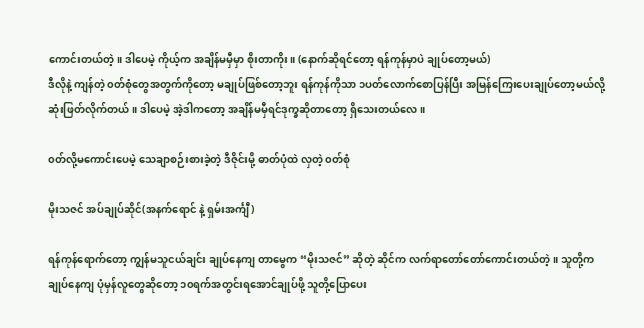ကောင်းတယ်တဲ့။ ဒါပေမဲ့ ကိုယ့်က အချိန်မမှီမှာ စိုးတာကိုး။ (နောက်ဆိုရင်တော့ ရန်ကုန်မှာပဲ ချုပ်တော့မယ်)
ဒီလိုနဲ့ ကျန်တဲ့ ၀တ်စုံတွေအတွက်ကိုတော့ မချုပ်ဖြစ်တော့ဘူး ရန်ကုန်ကိုသာ ၁ပတ်လောက်စောပြန်ပြီး အမြန်ကြေးပေးချုပ်တော့မယ်လို့ဆုံးဖြတ်လိုက်တယ်။ ဒါပေမဲ့ အဲ့ဒါကတော့ အချိန်မမှီရင်ဒုက္ခဆိုတာတော့ ရှိသေးတယ်လေ။

၀တ်လို့မကောင်းပေမဲ့ သေချာစဉ်းစားခဲ့တဲ့ ဒီဇိုင်းမို့ ဓာတ်ပုံထဲ လှတဲ့ ၀တ်စုံ

မိုးသဇင် အပ်ချုပ်ဆိုင်(အနက်ရောင် နဲ့ ရှမ်းအင်္ကျီ)

ရန်ကုန်ရောက်တော့ ကျွန်မသူငယ်ချင်း ချုပ်နေကျ တာမွေက “မိုးသဇင်” ဆိုတဲ့ ဆိုင်က လက်ရာတော်တော်ကောင်းတယ်တဲ့။ သူတို့က ချုပ်နေကျ ပုံမှန်လူတွေဆိုတော့ ၁၀ရက်အတွင်းရအောင်ချုပ်ဖို့ သူတို့ပြောပေး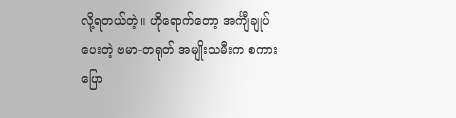လို့ရတယ်တဲ့။ ဟိုရောက်တော့ အင်္ကျီချုပ်ပေးတဲ့ ဗမာ-တရုတ် အမျိုးသမီးက စကားပြော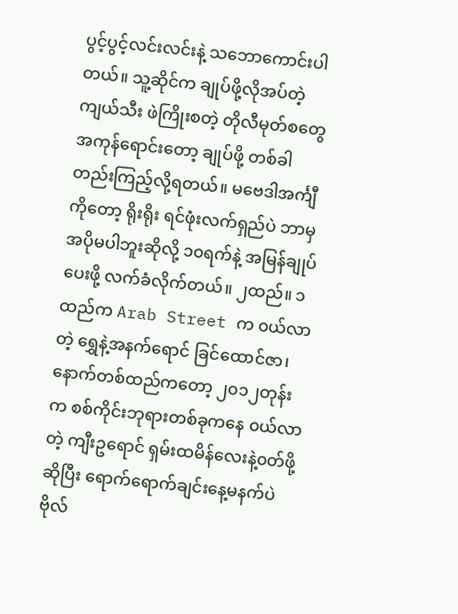ပွင့်ပွင့်လင်းလင်းနဲ့ သဘောကောင်းပါတယ်။ သူ့ဆိုင်က ချုပ်ဖို့လိုအပ်တဲ့ ကျယ်သီး ဖဲကြိုးစတဲ့ တိုလီမုတ်စတွေအကုန်ရောင်းတော့ ချုပ်ဖို့ တစ်ခါတည်းကြည့်လို့ရတယ်။ မဗေဒါအင်္ကျီကိုတော့ ရိုးရိုး ရင်ဖုံးလက်ရှည်ပဲ ဘာမှ အပိုမပါဘူးဆိုလို့ ၁၀ရက်နဲ့ အမြန်ချုပ်ပေးဖို့ လက်ခံလိုက်တယ်။ ၂ထည်။ ၁ထည်က Arab Street က ၀ယ်လာတဲ့ ရွှေနဲ့အနက်ရောင် ခြင်ထောင်ဇာ၊ နောက်တစ်ထည်ကတော့ ၂၀၁၂တုန်းက စစ်ကိုင်းဘုရားတစ်ခုကနေ ၀ယ်လာတဲ့ ကျီးဥရောင် ရှမ်းထမိန်လေးနဲ့၀တ်ဖို့ဆိုပြီး ရောက်ရောက်ချင်းနေ့မနက်ပဲ ဗိုလ်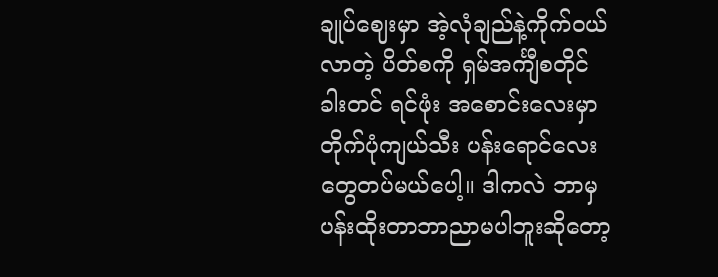ချုပ်ဈေးမှာ အဲ့လုံချည်နဲ့ကိုက်၀ယ်လာတဲ့ ပိတ်စကို ရှမ်အင်္ကျီစတိုင် ခါးတင် ရင်ဖုံး အစောင်းလေးမှာ တိုက်ပုံကျယ်သီး ပန်းရောင်လေးတွေတပ်မယ်ပေါ့။ ဒါကလဲ ဘာမှ ပန်းထိုးတာဘာညာမပါဘူးဆိုတော့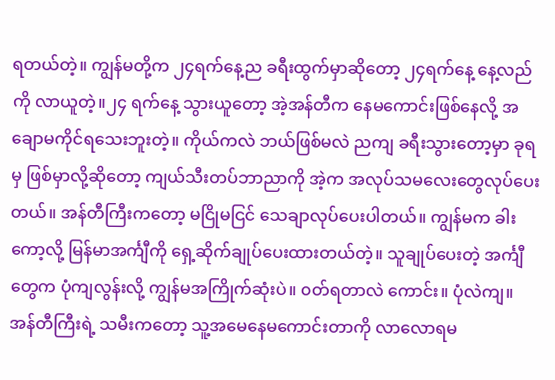ရတယ်တဲ့။ ကျွန်မတို့က ၂၄ရက်နေ့ည ခရီးထွက်မှာဆိုတော့ ၂၄ရက်နေ့ နေ့လည်ကို လာယူတဲ့။၂၄ ရက်နေ့ သွားယူတော့ အဲ့အန်တီက နေမကောင်းဖြစ်နေလို့ အချောမကိုင်ရသေးဘူးတဲ့။ ကိုယ်ကလဲ ဘယ်ဖြစ်မလဲ ညကျ ခရီးသွားတော့မှာ ခုရမှ ဖြစ်မှာလို့ဆိုတော့ ကျယ်သီးတပ်ဘာညာကို အဲ့က အလုပ်သမလေးတွေလုပ်ပေးတယ်။ အန်တီကြီးကတော့ မငြိုမငြင် သေချာလုပ်ပေးပါတယ်။ ကျွန်မက ခါးကော့လို့ မြန်မာအင်္ကျီကို ရှေ့ဆိုက်ချုပ်ပေးထားတယ်တဲ့။ သူချုပ်ပေးတဲ့ အင်္ကျီတွေက ပုံကျလွန်းလို့ ကျွန်မအကြိုက်ဆုံးပဲ။ ၀တ်ရတာလဲ ကောင်း။ ပုံလဲကျ။ အန်တီကြီးရဲ့ သမီးကတော့ သူ့အမေနေမကောင်းတာကို လာလောရမ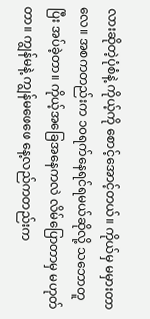လားဆိုတဲ့ပုံစံနဲ့ ကိုယ့်ကို စောင့်အောင့်တယ်။ ကိုယ်မှ မမှားတာလေ။ အစကတည်းက ၁၀ရက်နေရင်ရမယ်ဆိုလို့ သဘောတူပြီး အပ်ခဲ့တာ။ ကိုယ့်အခြေအနေကလဲ လိမ်ပြောတာမှ မဟုတ်တာ။ ကျွန်မနဲ့ ကျွန်မဖေဖေ နေ့လည်ကတည်းက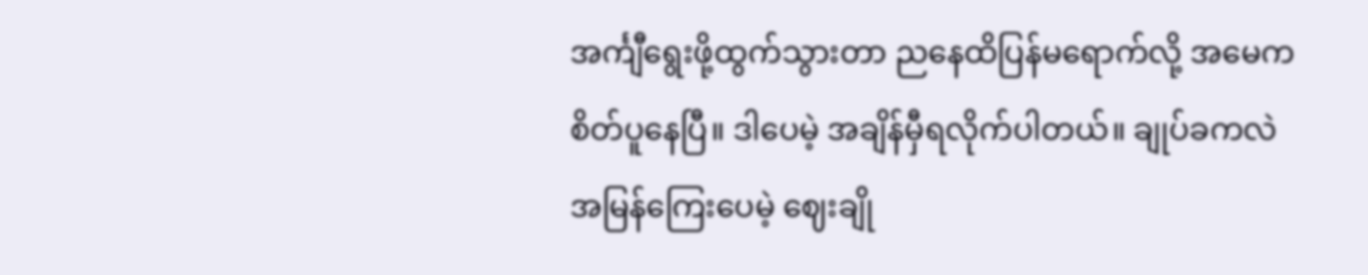အင်္ကျီရွေးဖို့ထွက်သွားတာ ညနေထိပြန်မရောက်လို့ အမေက စိတ်ပူနေပြီ။ ဒါပေမဲ့ အချိန်မှီရလိုက်ပါတယ်။ ချုပ်ခကလဲ အမြန်ကြေးပေမဲ့ ဈေးချို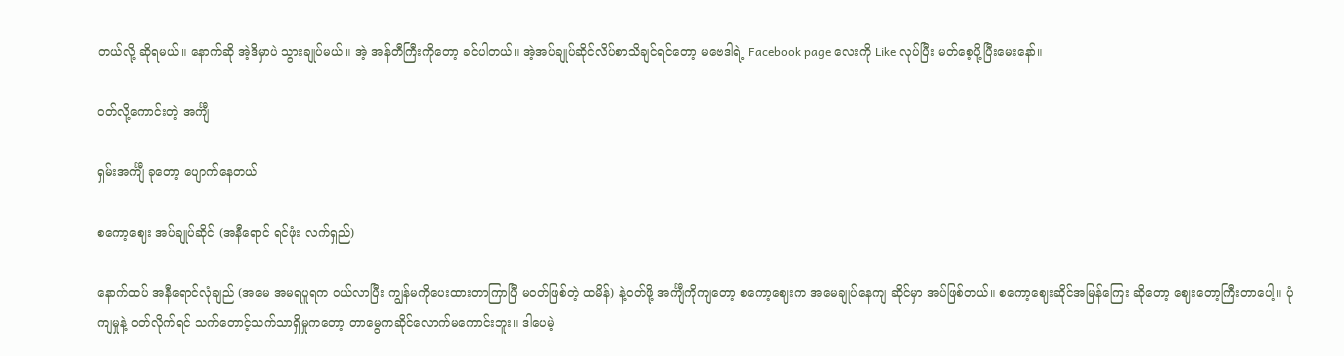တယ်လို့ ဆိုရမယ်။ နောက်ဆို အဲ့ဒိမှာပဲ သွားချုပ်မယ်။ အဲ့ အန်တီကြီးကိုတော့ ခင်ပါတယ်။ အဲ့အပ်ချုပ်ဆိုင်လိပ်စာသိချင်ရင်တော့ မဗေဒါရဲ့ Facebook page လေးကို Like လုပ်ပြီး မတ်စေ့ပို့ပြီးမေးနော်။

၀တ်လို့ကောင်းတဲ့ အင်္ကျီ

ရှမ်းအင်္ကျီ ခုတော့ ပျောက်နေတယ်

စကော့ဈေး အပ်ချုပ်ဆိုင် (အနီရောင် ရင်ဖုံး လက်ရှည်)

နောက်ထပ် အနီရောင်လုံချည် (အမေ အမရပူရက ၀ယ်လာပြီး ကျွန်မကိုပေးထားတာကြာပြီ မ၀တ်ဖြစ်တဲ့ ထမိန်) နဲ့၀တ်ဖို့ အင်္ကျီကိုကျတော့ စကော့ဈေးက အမေချုပ်နေကျ ဆိုင်မှာ အပ်ဖြစ်တယ်။ စကော့ဈေးဆိုင်အမြန်ကြေး ဆိုတော့ ဈေးတော့ကြီးတာပေါ့။ ပုံကျမှုနဲ့ ၀တ်လိုက်ရင် သက်တောင့်သက်သာရှိမှုကတော့ တာမွေကဆိုင်လောက်မကောင်းဘူး။ ဒါပေမဲ့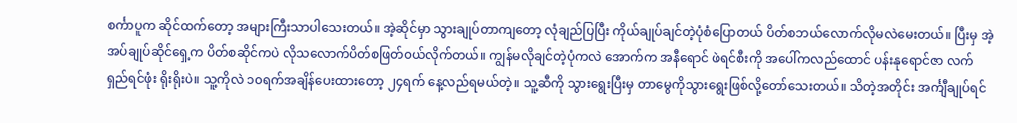စင်္ကာပူက ဆိုင်ထက်တော့ အများကြီးသာပါသေးတယ်။ အဲ့ဆိုင်မှာ သွားချုပ်တာကျတော့ လုံချည်ပြပြီး ကိုယ်ချုပ်ချင်တဲ့ပုံစံပြောတယ် ပိတ်စဘယ်လောက်လိုမလဲမေးတယ်။ ပြီးမှ အဲ့ အပ်ချုပ်ဆိုင်ရှေ့က ပိတ်စဆိုင်ကပဲ လိုသလောက်ပိတ်စဖြတ်၀ယ်လိုက်တယ်။ ကျွန်မလိုချင်တဲ့ပုံကလဲ အောက်က အနီရောင် ဖဲရင်စီးကို အပေါ်ကလည်ထောင် ပန်းနုရောင်ဇာ လက်ရှည်ရင်ဖုံး ရိုးရိုးပဲ။ သူ့ကိုလဲ ၁၀ရက်အချိန်ပေးထားတော့ ၂၄ရက် နေ့လည်ရမယ်တဲ့။ သူ့ဆီကို သွားရွေးပြီးမှ တာမွေကိုသွားရွေးဖြစ်လို့တော်သေးတယ်။ သိတဲ့အတိုင်း အင်္ကျီချုပ်ရင်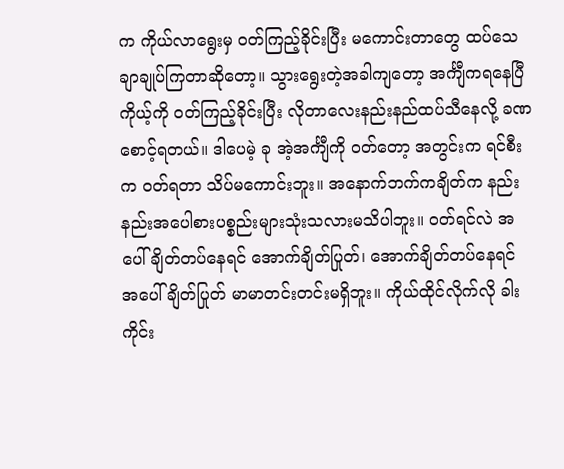က ကိုယ်လာရွေးမှ ၀တ်ကြည့်ခိုင်းပြီး မကောင်းတာတွေ ထပ်သေချာချုပ်ကြတာဆိုတော့။ သွားရွေးတဲ့အခါကျတော့ အင်္ကျီကရနေပြီ ကိုယ့်ကို ၀တ်ကြည့်ခိုင်းပြီး လိုတာလေးနည်းနည်ထပ်သီနေလို့ ခဏစောင့်ရတယ်။ ဒါပေမဲ့ ခု အဲ့အင်္ကျီကို ၀တ်တော့ အတွင်းက ရင်စီးက ၀တ်ရတာ သိပ်မကောင်းဘူး။ အနောက်ဘက်ကချိတ်က နည်းနည်းအပေါစားပစ္စည်းများသုံးသလားမသိပါဘူး။ ၀တ်ရင်လဲ အပေါ်ချိတ်တပ်နေရင် အောက်ချိတ်ပြုတ်၊ အောက်ချိတ်တပ်နေရင် အပေါ်ချိတ်ပြုတ် မာမာတင်းတင်းမရှိဘူး။ ကိုယ်ထိုင်လိုက်လို ခါးကိုင်း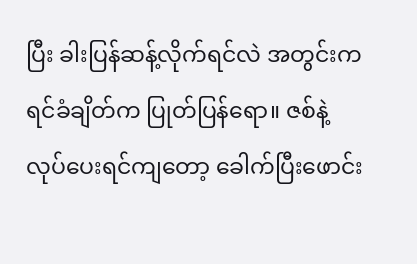ပြီး ခါးပြန်ဆန့်လိုက်ရင်လဲ အတွင်းကရင်ခံချိတ်က ပြုတ်ပြန်ရော။ ဇစ်နဲ့လုပ်ပေးရင်ကျတော့ ခေါက်ပြီးဖောင်း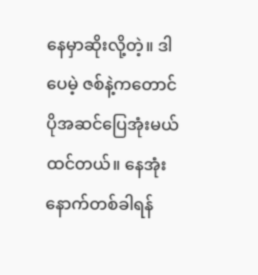နေမှာဆိုးလို့တဲ့။ ဒါပေမဲ့ ဇစ်နဲ့ကတောင် ပိုအဆင်ပြေအုံးမယ်ထင်တယ်။ နေအုံးနောက်တစ်ခါရန်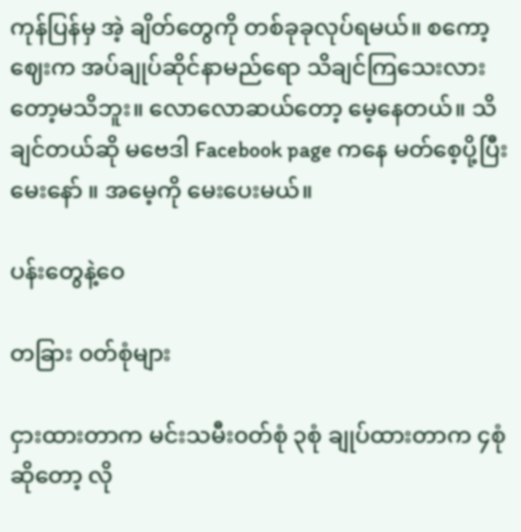ကုန်ပြန်မှ အဲ့ ချိတ်တွေကို တစ်ခုခုလုပ်ရမယ်။ စကော့ဈေးက အပ်ချုပ်ဆိုင်နာမည်ရော သိချင်ကြသေးလားတော့မသိဘူး။ လောလောဆယ်တော့ မေ့နေတယ်။ သိချင်တယ်ဆို မဗေဒါ Facebook page ကနေ မတ်စေ့ပို့ပြီးမေးနော် ။ အမေ့ကို မေးပေးမယ်။

ပန်းတွေနဲ့ဝေ

တခြား ၀တ်စုံများ

ငှားထားတာက မင်းသမီး၀တ်စုံ ၃စုံ ချုပ်ထားတာက ၄စုံဆိုတော့ လို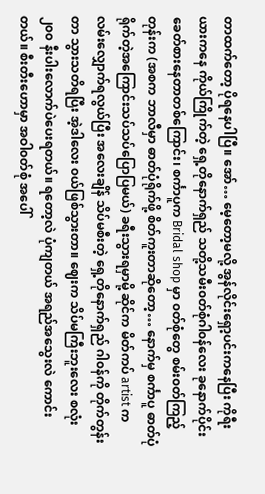တာထက်တော့ ပိုရနေပါပြီ။ အော်… မေ့တော့မလို့ အွန်လိုင်းရှော့ပင်းကနေပြီး ကိုရီးယားကနေ ကိုယ်ကြိုက်တဲ့ ရှေ့တိုနောက်ရှည် သတို့သမီး၀တ်စုံဂါ၀န်လေး ခုနောက်ပိုင်း ခေတ်စားနေတာတစ်ကြောင်း၊ စင်္ကာပူက Bridal shop မှာ ၀တ်စုံတွေ စမ်း၀တ်ကြည့်တုန်းက (အစက ဘာလီမှာ ဓာတ်ပုံရိုက်ဖို့ စိတ်ကူးတာဆိုတော့… နောက်မှ စင်္ကာပူ ဓာတ်ပုံရိုက်တဲ့အကြောင်းသပ်သပ်ပြောပြမယ်) ခရီးသွားရမှာမို့ ဆိုင်က မိတ်ကပ် artist က လမ်းလျှောက်ရလွယ်ပြီး အလေးချိန် သိပ်မစီးတဲ့ ရှေ့တိုနောက်ရှည် ဂါ၀န်ကို တိုက်တွန်းတာ သွားသတိရပြီး အဲ့ဒါလေး ၀ယ်ဖြစ်သွားတာ။ ဈေးက သိပ်မကြီးဘူးလေး စလုံး ၂၀၀ နီးပါးလောက်ပဲပေးရတယ်။ ရတော့လဲ ပုံကျတယ် အရည်အသွေးလဲ ကောင်းတယ်။ စီးတီးဟောမှာ အဝါ၀တ်စုံ အပေါ်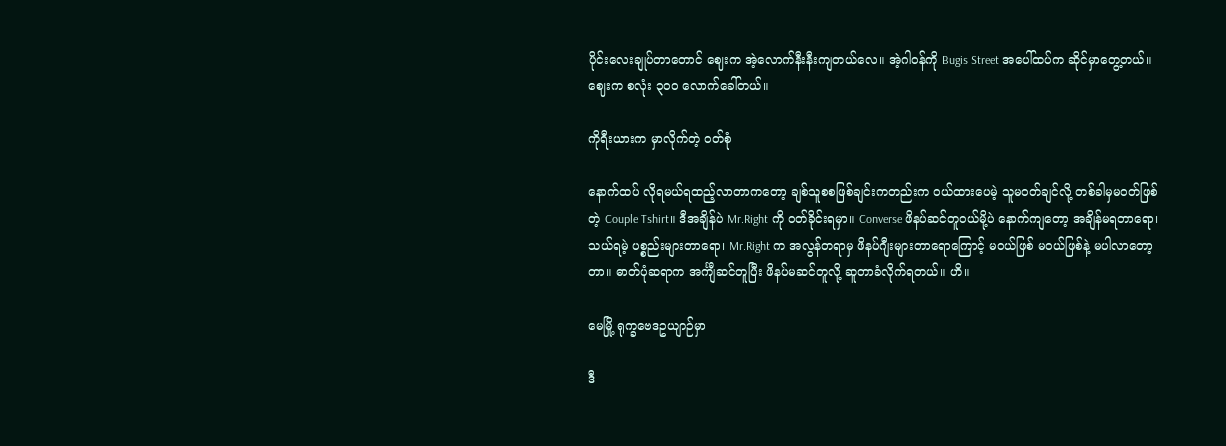ပိုင်းလေးချုပ်တာတောင် ဈေးက အဲ့လောက်နီးနီးကျတယ်လေ။ အဲ့ဂါ၀န်ကို Bugis Street အပေါ်ထပ်က ဆိုင်မှာတွေ့တယ်။ ဈေးက စလုံး ၃၀၀ လောက်ခေါ်တယ်။

ကိုရီးယားက မှာလိုက်တဲ့ ၀တ်စုံ

နောက်ထပ် လိုရမယ်ရထည့်လာတာကတော့ ချစ်သူစစဖြစ်ချင်းကတည်းက ၀ယ်ထားပေမဲ့ သူမ၀တ်ချင်လို့ တစ်ခါမှမ၀တ်ဖြစ်တဲ့ Couple Tshirt။ ဒီအချိန်ပဲ Mr.Right ကို ၀တ်ခိုင်းရမှာ။ Converse ဖိနပ်ဆင်တူ၀ယ်မို့ပဲ နောက်ကျတော့ အချိန်မရတာရော၊ သယ်ရမဲ့ ပစ္စည်းများတာရော၊ Mr.Right က အလွန်တရာမှ ဖိနပ်ဂျီးများတာရောကြောင့် မ၀ယ်ဖြစ် မ၀ယ်ဖြစ်နဲ့ မပါလာတော့တာ။ ဓာတ်ပုံဆရာက အင်္ကျီဆင်တူပြီး ဖိနပ်မဆင်တူလို့ ဆူတာခံလိုက်ရတယ်။ ဟိ။

မေမြို့ ရုက္ခဗေဒဥယျာဉ်မှာ

ဒီ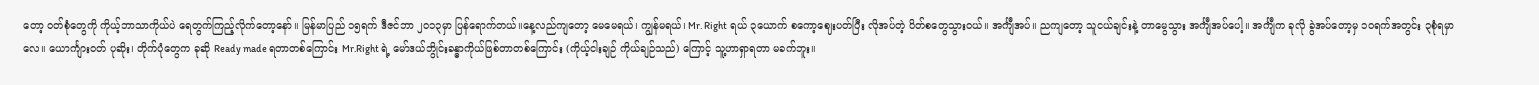တော့ ၀တ်စုံတွေကို ကိုယ့်ဘာသာကိုယ်ပဲ ရေတွက်ကြည့်လိုက်တော့နော်။ မြန်မာပြည် ၁၅ရက် ဒီဇင်ဘာ ၂၀၁၃မှာ ပြန်ရောက်တယ်။နေ့လည်ကျတော့ မေမေရယ်၊ ကျွန်မရယ်၊ Mr. Right ရယ် ၃ယောက် စကော့ဈေးပတ်ပြီး လိုအပ်တဲ့ ပိတ်စတွေသွား၀ယ်။ အင်္ကျီအပ်။ ညကျတော့ သူငယ်ချင်းနဲ့ တာမွေသွား အင်္ကျီအပ်ပေါ့။ အင်္ကျီက ခုလို ခွဲအပ်တော့မှ ၁၀ရက်အတွင်း ၃စုံရမှာလေ။ ယောင်္ကျား၀တ် ပုဆိုး၊ တိုက်ပုံတွေက ခုဆို Ready made ရတာတစ်ကြောင်း Mr.Right ရဲ့ မော်ဒယ်ဘွိုင်းခန္ဓာကိုယ်ဖြစ်တာတစ်ကြောင်း (ကိုယ့်ငါးချဉ် ကိုယ်ချဉ်သည်) ကြောင့် သူ့ဟာရှာရတာ မခက်ဘူး။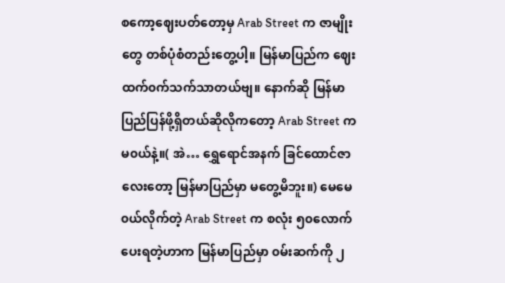စကော့ဈေးပတ်တော့မှ Arab Street က ဇာမျိုးတွေ တစ်ပုံစံတည်းတွေ့ပါ့။ မြန်မာပြည်က ဈေး ထက်၀က်သက်သာတယ်ဗျ။ နောက်ဆို မြန်မာပြည်ပြန်ဖို့ရှိတယ်ဆိုလိုကတော့ Arab Street က မ၀ယ်နဲ့။( အဲ… ရွှေရောင်အနက် ခြင်ထောင်ဇာလေးတော့ မြန်မာပြည်မှာ မတွေ့မိဘူး။) မေမေ၀ယ်လိုက်တဲ့ Arab Street က စလုံး ၅၀လောက်ပေးရတဲ့ဟာက မြန်မာပြည်မှာ ၀မ်းဆက်ကို ၂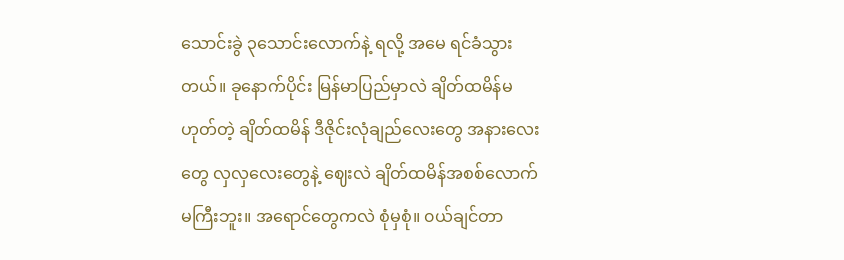သောင်းခွဲ ၃သောင်းလောက်နဲ့ ရလို့ အမေ ရင်ခံသွားတယ်။ ခုနောက်ပိုင်း မြန်မာပြည်မှာလဲ ချိတ်ထမိန်မဟုတ်တဲ့ ချိတ်ထမိန် ဒီဇိုင်းလုံချည်လေးတွေ အနားလေးတွေ လှလှလေးတွေနဲ့ ဈေးလဲ ချိတ်ထမိန်အစစ်လောက်မကြီးဘူး။ အရောင်တွေကလဲ စုံမှစုံ။ ၀ယ်ချင်တာ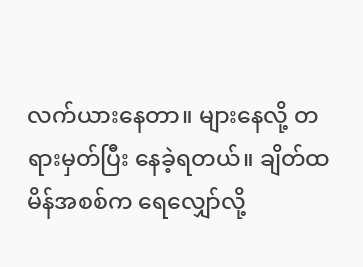လက်ယားနေတာ။ များနေလို့ တရားမှတ်ပြီး နေခဲ့ရတယ်။ ချိတ်ထမိန်အစစ်က ရေလျှော်လို့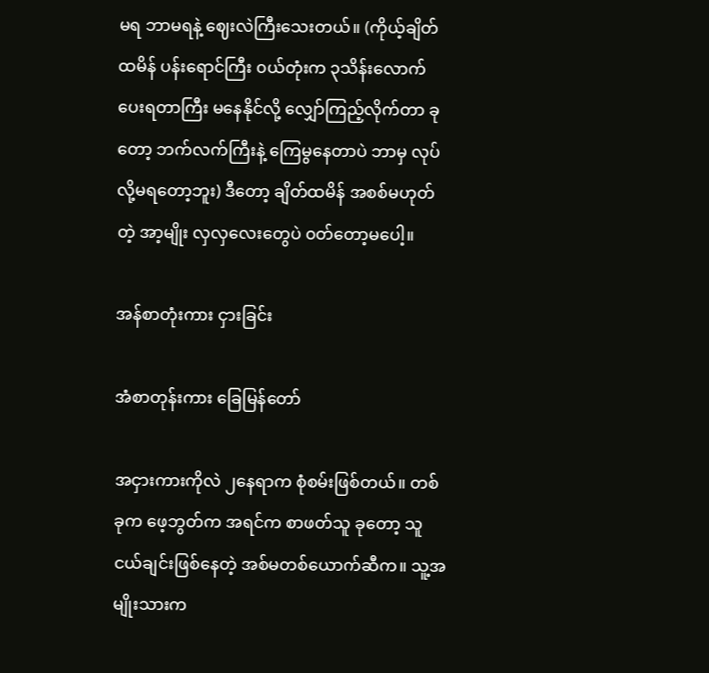မရ ဘာမရနဲ့ ဈေးလဲကြီးသေးတယ်။ (ကိုယ့်ချိတ်ထမိန် ပန်းရောင်ကြီး ၀ယ်တုံးက ၃သိန်းလောက်ပေးရတာကြီး မနေနိုင်လို့ လျှော်ကြည့်လိုက်တာ ခုတော့ ဘက်လက်ကြီးနဲ့ ကြေမွနေတာပဲ ဘာမှ လုပ်လို့မရတော့ဘူး) ဒီတော့ ချိတ်ထမိန် အစစ်မဟုတ်တဲ့ အာ့မျိုး လှလှလေးတွေပဲ ၀တ်တော့မပေါ့။

အန်စာတုံးကား ငှားခြင်း

အံစာတုန်းကား ခြေမြန်တော်

အငှားကားကိုလဲ ၂နေရာက စုံစမ်းဖြစ်တယ်။ တစ်ခုက ဖေ့ဘွတ်က အရင်က စာဖတ်သူ ခုတော့ သူငယ်ချင်းဖြစ်နေတဲ့ အစ်မတစ်ယောက်ဆီက။ သူ့အမျိုးသားက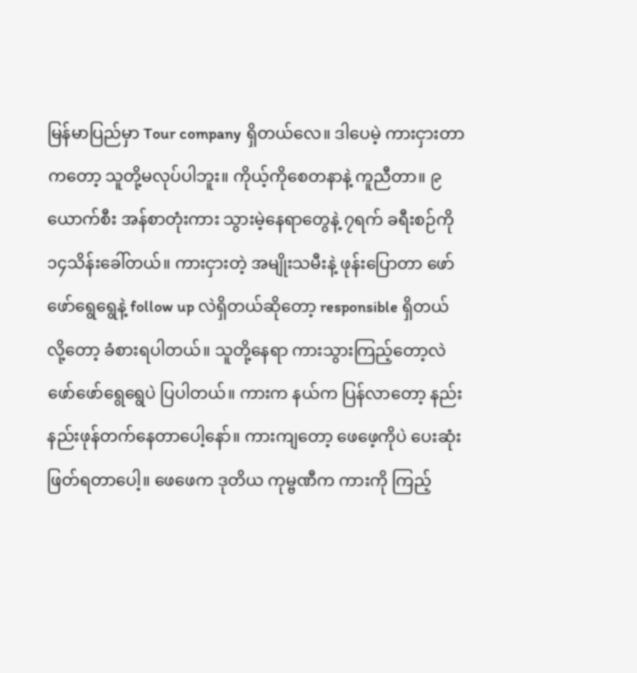မြန်မာပြည်မှာ Tour company ရှိတယ်လေ။ ဒါပေမဲ့ ကားငှားတာကတော့ သူတို့မလုပ်ပါဘူး။ ကိုယ့်ကိုစေတနာနဲ့ ကူညီတာ။ ၉ယောက်စီး အန်စာတုံးကား သွားမဲ့နေရာတွေနဲ့ ၇ရက် ခရီးစဉ်ကို ၁၄သိန်းခေါ်တယ်။ ကားငှားတဲ့ အမျိုးသမီးနဲ့ ဖုန်းပြောတာ ဖော်ဖော်ရွေရွေနဲ့ follow up လဲရှိတယ်ဆိုတော့ responsible ရှိတယ်လို့တော့ ခံစားရပါတယ်။ သူတို့နေရာ ကားသွားကြည့်တော့လဲ ဖော်ဖော်ရွေရွေပဲ ပြပါတယ်။ ကားက နယ်က ပြန်လာတော့ နည်းနည်းဖုန်တက်နေတာပေါ့နော်။ ကားကျတော့ ဖေဖေ့ကိုပဲ ပေးဆုံးဖြတ်ရတာပေါ့။ ဖေဖေက ဒုတိယ ကုမ္ဗဏီက ကားကို ကြည့်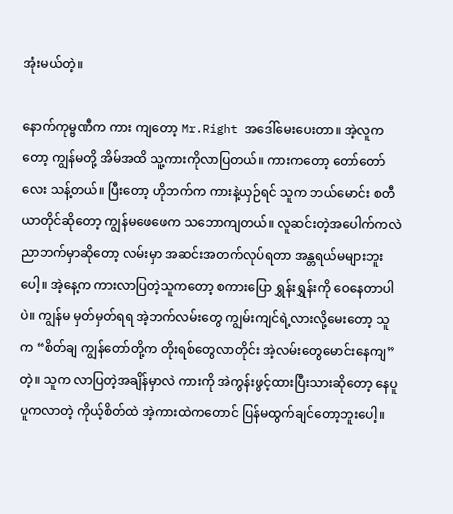အုံးမယ်တဲ့။

နောက်ကုမ္ဗဏီက ကား ကျတော့ Mr.Right အဒေါ်မေးပေးတာ။ အဲ့လူကတော့ ကျွန်မတို့ အိမ်အထိ သူ့ကားကိုလာပြတယ်။ ကားကတော့ တော်တော်လေး သန့်တယ်။ ပြီးတော့ ဟိုဘက်က ကားနဲ့ယှဉ်ရင် သူက ဘယ်မောင်း စတီယာတိုင်ဆိုတော့ ကျွန်မဖေဖေက သဘောကျတယ်။ လူဆင်းတဲ့အပေါက်ကလဲ ညာဘက်မှာဆိုတော့ လမ်းမှာ အဆင်းအတက်လုပ်ရတာ အန္တရယ်မများဘူးပေါ့။ အဲ့နေ့က ကားလာပြတဲ့သူကတော့ စကားပြော ရွှန်းရွှန်းကို ဝေနေတာပါပဲ။ ကျွန်မ မှတ်မှတ်ရရ အဲ့ဘက်လမ်းတွေ ကျွမ်းကျင်ရဲ့လားလို့မေးတော့ သူက “စိတ်ချ ကျွန်တော်တို့က တိုးရစ်တွေလာတိုင်း အဲ့လမ်းတွေမောင်းနေကျ” တဲ့။ သူက လာပြတဲ့အချိန်မှာလဲ ကားကို အဲကွန်းဖွင့်ထားပြီးသားဆိုတော့ နေပူပူကလာတဲ့ ကိုယ့်စိတ်ထဲ အဲ့ကားထဲကတောင် ပြန်မထွက်ချင်တော့ဘူးပေါ့။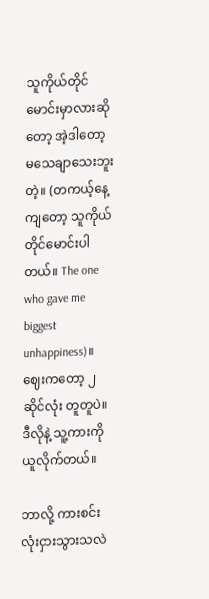သူကိုယ်တိုင်မောင်းမှာလားဆိုတော့ အဲ့ဒါတော့ မသေချာသေးဘူးတဲ့။ (တကယ့်နေ့ကျတော့ သူကိုယ်တိုင်မောင်းပါတယ်။ The one who gave me biggest unhappiness)။ ဈေးကတော့ ၂ဆိုင်လုံး တူတူပဲ။ ဒီလိုနဲ့ သူ့ကားကို ယူလိုက်တယ်။

ဘာလို့ ကားစင်းလုံးငှားသွားသလဲ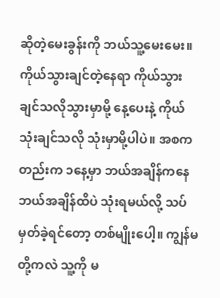ဆိုတဲ့မေးခွန်းကို ဘယ်သူ့မေးမေး။ ကိုယ်သွားချင်တဲ့နေရာ ကိုယ်သွားချင်သလိုသွားမှာမို့ နေ့ပေးနဲ့ ကိုယ်သုံးချင်သလို သုံးမှာမို့ပါပဲ။ အစကတည်းက ၁နေ့မှာ ဘယ်အချိန်ကနေ ဘယ်အချိန်ထိပဲ သုံးရမယ်လို့ သပ်မှတ်ခဲ့ရင်တော့ တစ်မျိုးပေါ့။ ကျွန်မတို့ကလဲ သူ့ကို မ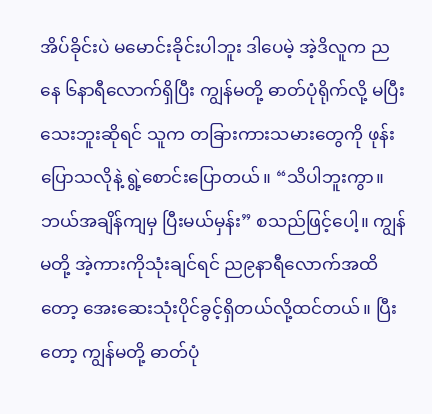အိပ်ခိုင်းပဲ မမောင်းခိုင်းပါဘူး ဒါပေမဲ့ အဲ့ဒိလူက ညနေ ၆နာရီလောက်ရှိပြီး ကျွန်မတို့ ဓာတ်ပုံရိုက်လို့ မပြီးသေးဘူးဆိုရင် သူက တခြားကားသမားတွေကို ဖုန်းပြောသလိုနဲ့ ရွဲ့စောင်းပြောတယ်။ “သိပါဘူးကွာ။ ဘယ်အချိန်ကျမှ ပြီးမယ်မှန်း” စသည်ဖြင့်ပေါ့။ ကျွန်မတို့ အဲ့ကားကိုသုံးချင်ရင် ည၉နာရီလောက်အထိတော့ အေးဆေးသုံးပိုင်ခွင့်ရှိတယ်လို့ထင်တယ်။ ပြီးတော့ ကျွန်မတို့ ဓာတ်ပုံ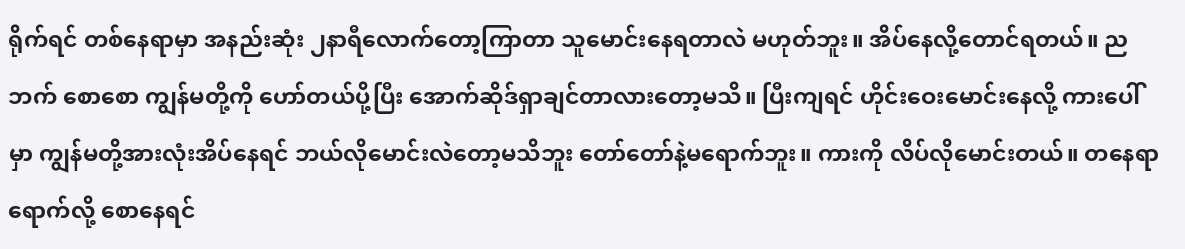ရိုက်ရင် တစ်နေရာမှာ အနည်းဆုံး ၂နာရီလောက်တော့ကြာတာ သူမောင်းနေရတာလဲ မဟုတ်ဘူး။ အိပ်နေလို့တောင်ရတယ်။ ညဘက် စောစော ကျွန်မတို့ကို ဟော်တယ်ပို့ပြီး အောက်ဆိုဒ်ရှာချင်တာလားတော့မသိ။ ပြီးကျရင် ဟိုင်းဝေးမောင်းနေလို့ ကားပေါ်မှာ ကျွန်မတို့အားလုံးအိပ်နေရင် ဘယ်လိုမောင်းလဲတော့မသိဘူး တော်တော်နဲ့မရောက်ဘူး။ ကားကို လိပ်လိုမောင်းတယ်။ တနေရာရောက်လို့ စောနေရင်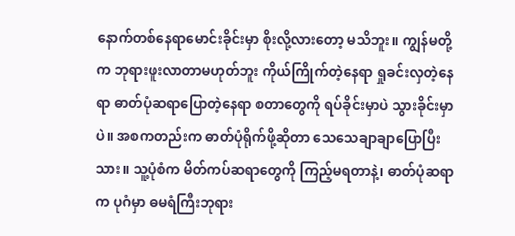နောက်တစ်နေရာမောင်းခိုင်းမှာ စိုးလို့လားတော့ မသိဘူး။ ကျွန်မတို့က ဘုရားဖူးလာတာမဟုတ်ဘူး ကိုယ်ကြိုက်တဲ့နေရာ ရှုခင်းလှတဲ့နေရာ ဓာတ်ပုံဆရာပြောတဲ့နေရာ စတာတွေကို ရပ်ခိုင်းမှာပဲ သွားခိုင်းမှာပဲ။ အစကတည်းက ဓာတ်ပုံရိုက်ဖို့ဆိုတာ သေသေချာချာပြောပြီးသား။ သူ့ပုံစံက မိတ်ကပ်ဆရာတွေကို ကြည့်မရတာနဲ့၊ ဓာတ်ပုံဆရာက ပုဂံမှာ ဓမရံကြီးဘုရား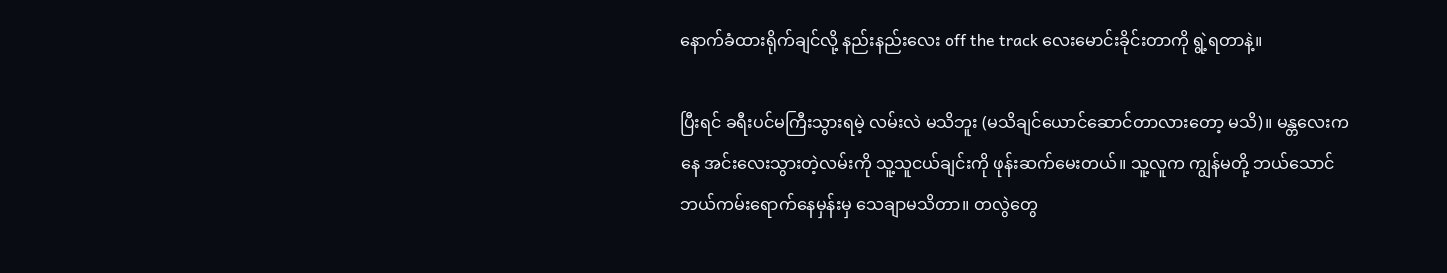နောက်ခံထားရိုက်ချင်လို့ နည်းနည်းလေး off the track လေးမောင်းခိုင်းတာကို ရွဲ့ရတာနဲ့။

ပြီးရင် ခရီးပင်မကြီးသွားရမဲ့ လမ်းလဲ မသိဘူး (မသိချင်ယောင်ဆောင်တာလားတော့ မသိ)။ မန္တလေးကနေ အင်းလေးသွားတဲ့လမ်းကို သူ့သူငယ်ချင်းကို ဖုန်းဆက်မေးတယ်။ သူ့လူက ကျွန်မတို့ ဘယ်သောင်ဘယ်ကမ်းရောက်နေမှန်းမှ သေချာမသိတာ။ တလွဲတွေ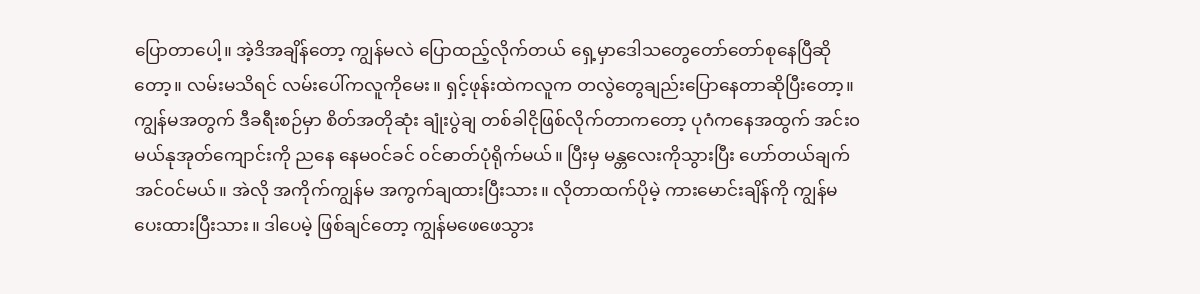ပြောတာပေါ့။ အဲ့ဒိအချိန်တော့ ကျွန်မလဲ ပြောထည့်လိုက်တယ် ရှေ့မှာဒေါသတွေတော်တော်စုနေပြီဆိုတော့။ လမ်းမသိရင် လမ်းပေါ်ကလူကိုမေး။ ရှင့်ဖုန်းထဲကလူက တလွဲတွေချည်းပြောနေတာဆိုပြီးတော့။ ကျွန်မအတွက် ဒီခရီးစဉ်မှာ စိတ်အတိုဆုံး ချုံးပွဲချ တစ်ခါငိုဖြစ်လိုက်တာကတော့ ပုဂံကနေအထွက် အင်း၀ မယ်နုအုတ်ကျောင်းကို ညနေ နေမ၀င်ခင် ၀င်ဓာတ်ပုံရိုက်မယ်။ ပြီးမှ မန္တလေးကိုသွားပြီး ဟော်တယ်ချက်အင်၀င်မယ်။ အဲလို အကိုက်ကျွန်မ အကွက်ချထားပြီးသား။ လိုတာထက်ပိုမဲ့ ကားမောင်းချိန်ကို ကျွန်မပေးထားပြီးသား။ ဒါပေမဲ့ ဖြစ်ချင်တော့ ကျွန်မဖေဖေသွား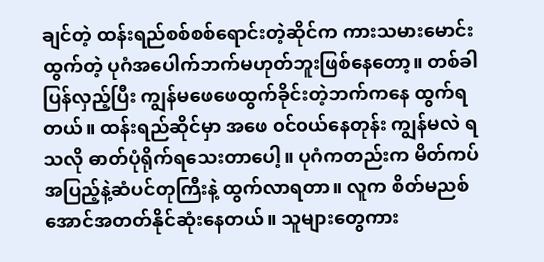ချင်တဲ့ ထန်းရည်စစ်စစ်ရောင်းတဲ့ဆိုင်က ကားသမားမောင်းထွက်တဲ့ ပုဂံအပေါက်ဘက်မဟုတ်ဘူးဖြစ်နေတော့။ တစ်ခါ ပြန်လှည့်ပြီး ကျွန်မဖေဖေထွက်ခိုင်းတဲ့ဘက်ကနေ ထွက်ရတယ်။ ထန်းရည်ဆိုင်မှာ အဖေ ၀င်၀ယ်နေတုန်း ကျွန်မလဲ ရသလို ဓာတ်ပုံရိုက်ရသေးတာပေါ့။ ပုဂံကတည်းက မိတ်ကပ်အပြည့်နဲ့ဆံပင်တုကြီးနဲ့ ထွက်လာရတာ။ လူက စိတ်မညစ်အောင်အတတ်နိုင်ဆုံးနေတယ်။ သူများတွေကား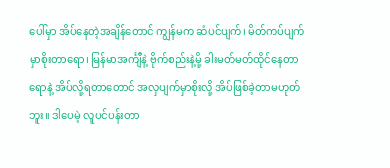ပေါ်မှာ အိပ်နေတဲ့အချိန်တောင် ကျွန်မက ဆံပင်ပျက်၊ မိတ်ကပ်ပျက်မှာစိုးတာရော၊ မြန်မာအင်္ကျီနဲ့ ဗိုက်စည်းနဲ့မို့ ခါးမတ်မတ်ထိုင်နေတာရောနဲ့ အိပ်လို့ရတာတောင် အလှပျက်မှာစိုးလို့ အိပ်ဖြစ်ခဲ့တာမဟုတ်ဘူး။ ဒါပေမဲ့ လူပင်ပန်းတာ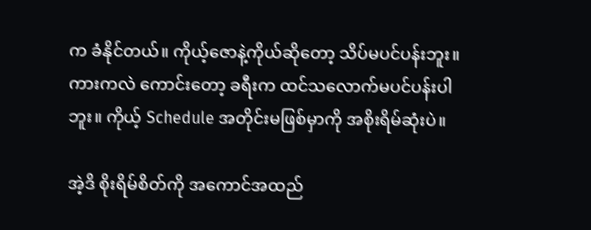က ခံနိုင်တယ်။ ကိုယ့်ဇောနဲ့ကိုယ်ဆိုတော့ သိပ်မပင်ပန်းဘူး။ ကားကလဲ ကောင်းတော့ ခရီးက ထင်သလောက်မပင်ပန်းပါဘူး။ ကိုယ့် Schedule အတိုင်းမဖြစ်မှာကို အစိုးရိမ်ဆုံးပဲ။

အဲ့ဒိ စိုးရိမ်စိတ်ကို အကောင်အထည်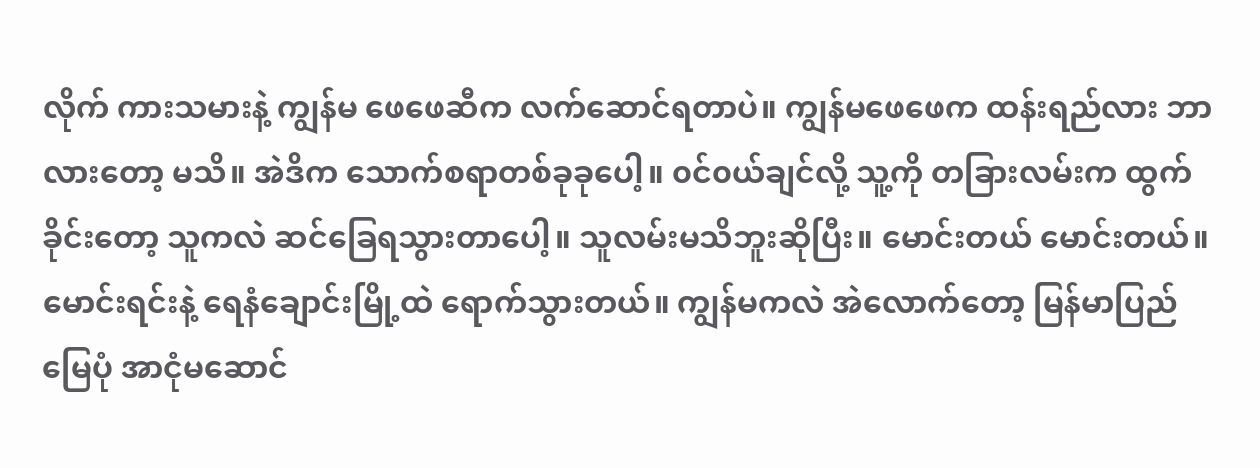လိုက် ကားသမားနဲ့ ကျွန်မ ဖေဖေဆီက လက်ဆောင်ရတာပဲ။ ကျွန်မဖေဖေက ထန်းရည်လား ဘာလားတော့ မသိ။ အဲဒိက သောက်စရာတစ်ခုခုပေါ့။ ၀င်၀ယ်ချင်လို့ သူ့ကို တခြားလမ်းက ထွက်ခိုင်းတော့ သူကလဲ ဆင်ခြေရသွားတာပေါ့။ သူလမ်းမသိဘူးဆိုပြီး။ မောင်းတယ် မောင်းတယ်။ မောင်းရင်းနဲ့ ရေနံချောင်းမြို့ထဲ ရောက်သွားတယ်။ ကျွန်မကလဲ အဲလောက်တော့ မြန်မာပြည်မြေပုံ အာငုံမဆောင်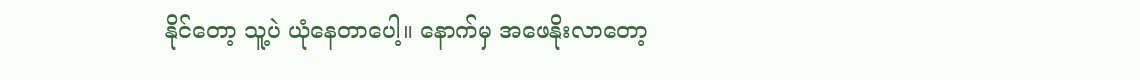နိုင်တော့ သူ့ပဲ ယုံနေတာပေါ့။ နောက်မှ အဖေနိုးလာတော့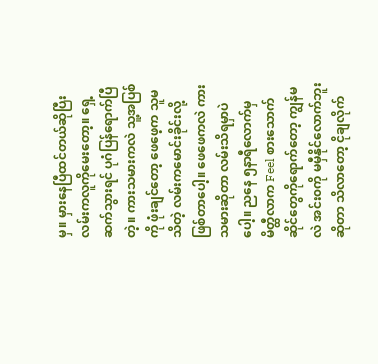မှ။ မှားနေပြီထင်တယ်ဆိုပြီး လမ်းကလူကိုမေးတော့။ ရှေ့ဆက်သွားရင် ပုဂံပြန်ရောက်ပြီတဲ့။ ကားသမားကလဲ သူ့အပြစ်ကို ဖုံးချင်တော့ ဖေဖေ့က သူမသိတဲ့ လမ်းကမောင်းခိုင်းလို့ဖြစ်တာပေါ့။ ဖေဖေကလဲ ကားသမားဆိုတာ လမ်းသိရမှာပဲပေါ့။ ညနေ ၅နာရီလောက်မှ မိတ္ထီလာက Feel စားသောက်ဆိုင်တွေကိုရောက်တော့ ကျွန်မလဲ အင်း၀ကို မမှီနိုင်လောက်ဘူးဆိုတာ သိလာတော့ ငိုချလိုက်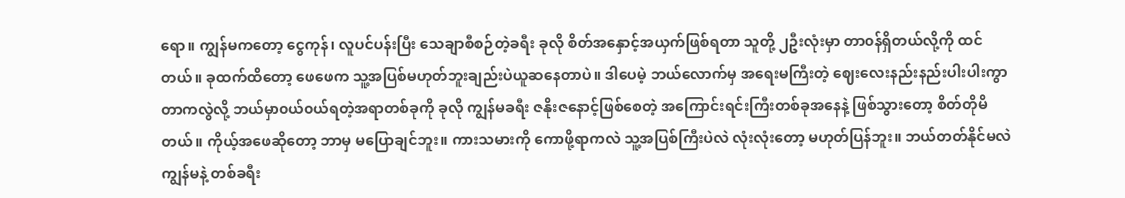ရော။ ကျွန်မကတော့ ငွေကုန်၊ လူပင်ပန်းပြီး သေချာစီစဉ်တဲ့ခရီး ခုလို စိတ်အနှောင့်အယှက်ဖြစ်ရတာ သူတို့ ၂ဦးလုံးမှာ တာ၀န်ရှိတယ်လို့ကို ထင်တယ်။ ခုထက်ထိတော့ ဖေဖေက သူ့အပြစ်မဟုတ်ဘူးချည်းပဲယူဆနေတာပဲ။ ဒါပေမဲ့ ဘယ်လောက်မှ အရေးမကြီးတဲ့ ဈေးလေးနည်းနည်းပါးပါးကွာတာကလွဲလို့ ဘယ်မှာ၀ယ်၀ယ်ရတဲ့အရာတစ်ခုကို ခုလို ကျွန်မခရီး ဇနိုးဇနောင့်ဖြစ်စေတဲ့ အကြောင်းရင်းကြီးတစ်ခုအနေနဲ့ ဖြစ်သွားတော့ စိတ်တိုမိတယ်။ ကိုယ့်အဖေဆိုတော့ ဘာမှ မပြောချင်ဘူး။ ကားသမားကို ကောဖို့ရာကလဲ သူ့အပြစ်ကြီးပဲလဲ လုံးလုံးတော့ မဟုတ်ပြန်ဘူး။ ဘယ်တတ်နိုင်မလဲ ကျွန်မနဲ့ တစ်ခရီး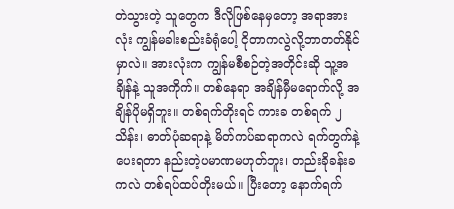တဲသွားတဲ့ သူတွေက ဒီလိုဖြစ်နေမှတော့ အရာအားလုံး ကျွန်မခါးစည်းခံရုံပေါ့ ငိုတာကလွဲလို့ဘာတတ်နိုင်မှာလဲ။ အားလုံးက ကျွန်မစီစဉ်တဲ့အတိုင်းဆို သူ့အချိန်နဲ့ သူအကိုက်။ တစ်နေရာ အချိန်မှီမရောက်လို့ အချိန်ပိုမရှိဘူး။ တစ်ရက်တိုးရင် ကားခ တစ်ရက် ၂သိန်း၊ ဓာတ်ပုံဆရာနဲ့ မိတ်ကပ်ဆရာကလဲ ရက်တွက်နဲ့ပေးရတာ နည်းတဲ့ပမာဏမဟုတ်ဘူး၊ တည်းခိုခန်းခကလဲ တစ်ရပ်ထပ်တိုးမယ်။ ပြီးတော့ နောက်ရက်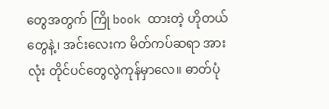တွေအတွက် ကြို book ထားတဲ့ ဟိုတယ်တွေနဲ့၊ အင်းလေးက မိတ်ကပ်ဆရာ အားလုံး တိုင်ပင်တွေလွဲကုန်မှာလေ။ ဓာတ်ပုံ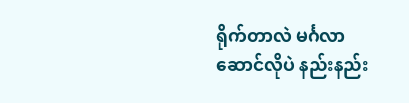ရိုက်တာလဲ မင်္ဂလာဆောင်လိုပဲ နည်းနည်း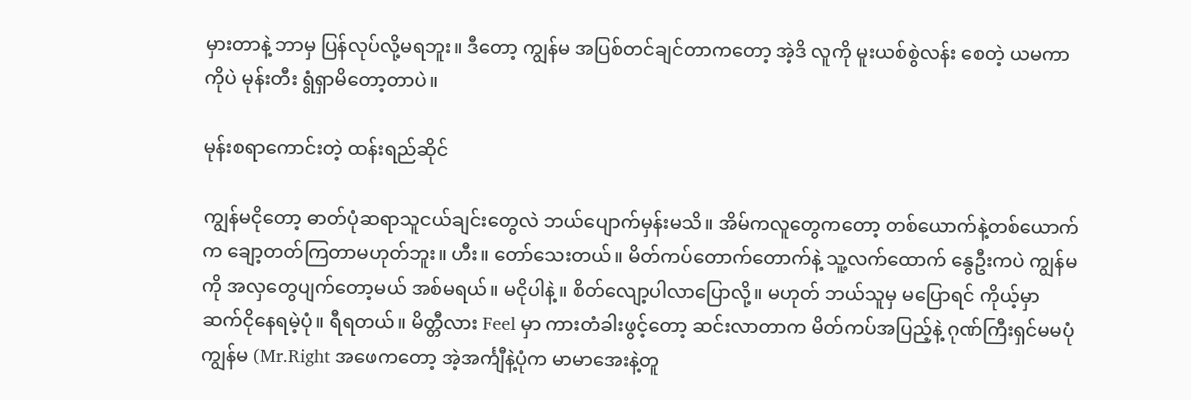မှားတာနဲ့ ဘာမှ ပြန်လုပ်လို့မရဘူး။ ဒီတော့ ကျွန်မ အပြစ်တင်ချင်တာကတော့ အဲ့ဒိ လူကို မူးယစ်စွဲလန်း စေတဲ့ ယမကာကိုပဲ မုန်းတီး ရွံရှာမိတော့တာပဲ။

မုန်းစရာကောင်းတဲ့ ထန်းရည်ဆိုင်

ကျွန်မငိုတော့ ဓာတ်ပုံဆရာသူငယ်ချင်းတွေလဲ ဘယ်ပျောက်မှန်းမသိ။ အိမ်ကလူတွေကတော့ တစ်ယောက်နဲ့တစ်ယောက်က ချော့တတ်ကြတာမဟုတ်ဘူး။ ဟီး။ တော်သေးတယ်။ မိတ်ကပ်တောက်တောက်နဲ့ သူ့လက်ထောက် နွေဦးကပဲ ကျွန်မကို အလှတွေပျက်တော့မယ် အစ်မရယ်။ မငိုပါနဲ့။ စိတ်လျော့ပါလာပြောလို့။ မဟုတ် ဘယ်သူမှ မပြောရင် ကိုယ့်မှာ ဆက်ငိုနေရမဲ့ပုံ။ ရီရတယ်။ မိတ္တီလား Feel မှာ ကားတံခါးဖွင့်တော့ ဆင်းလာတာက မိတ်ကပ်အပြည့်နဲ့ ဂုဏ်ကြီးရှင်မမပုံ ကျွန်မ (Mr.Right အဖေကတော့ အဲ့အင်္ကျီနဲ့ပုံက မာမာအေးနဲ့တူ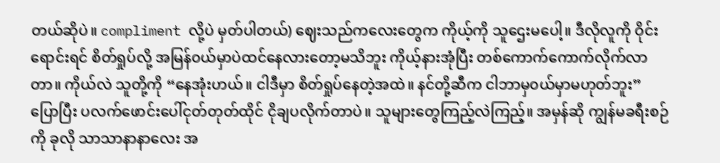တယ်ဆိုပဲ။ compliment လို့ပဲ မှတ်ပါတယ်) ဈေးသည်ကလေးတွေက ကိုယ့်ကို သူဌေးမပေါ့။ ဒီလိုလူကို ဝိုင်းရောင်းရင် စိတ်ရှုပ်လို့ အမြန်၀ယ်မှာပဲထင်နေလားတော့မသိဘူး ကိုယ့်နားအုံပြီး တစ်ကောက်ကောက်လိုက်လာတာ။ ကိုယ်လဲ သူတို့ကို “နေအုံးဟယ်။ ငါဒီမှာ စိတ်ရှုပ်နေတဲ့အထဲ။ နင်တို့ဆီက ငါဘာမှ၀ယ်မှာမဟုတ်ဘူး” ပြောပြီး ပလက်ဖောင်းပေါ်ငုတ်တုတ်ထိုင် ငိုချပလိုက်တာပဲ။ သူများတွေကြည့်လဲကြည့်။ အမှန်ဆို ကျွန်မခရီးစဉ်ကို ခုလို သာသာနာနာလေး အ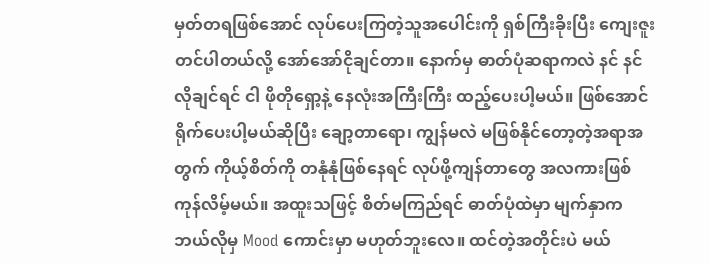မှတ်တရဖြစ်အောင် လုပ်ပေးကြတဲ့သူအပေါင်းကို ရှစ်ကြီးခိုးပြီး ကျေးဇူးတင်ပါတယ်လို့ အော်အော်ငိုချင်တာ။ နောက်မှ ဓာတ်ပုံဆရာကလဲ နင် နင်လိုချင်ရင် ငါ ဖိုတိုရှော့နဲ့ နေလုံးအကြီးကြီး ထည့်ပေးပါ့မယ်။ ဖြစ်အောင် ရိုက်ပေးပါ့မယ်ဆိုပြီး ချော့တာရော၊ ကျွန်မလဲ မဖြစ်နိုင်တော့တဲ့အရာအတွက် ကိုယ့်စိတ်ကို တနုံနုံဖြစ်နေရင် လုပ်ဖို့ကျန်တာတွေ အလကားဖြစ်ကုန်လိမ့်မယ်။ အထူးသဖြင့် စိတ်မကြည်ရင် ဓာတ်ပုံထဲမှာ မျက်နှာက ဘယ်လိုမှ Mood ကောင်းမှာ မဟုတ်ဘူးလေ။ ထင်တဲ့အတိုင်းပဲ မယ်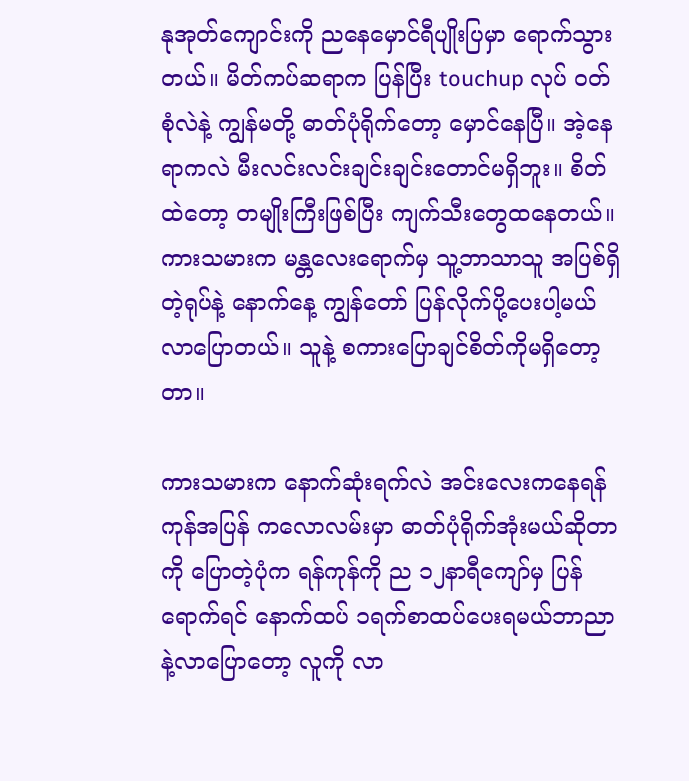နုအုတ်ကျောင်းကို ညနေမှောင်ရီပျိုးပြမှာ ရောက်သွားတယ်။ မိတ်ကပ်ဆရာက ပြန်ပြီး touchup လုပ် ၀တ်စုံလဲနဲ့ ကျွန်မတို့ ဓာတ်ပုံရိုက်တော့ မှောင်နေပြီ။ အဲ့နေရာကလဲ မီးလင်းလင်းချင်းချင်းတောင်မရှိဘူး။ စိတ်ထဲတော့ တမျိုးကြီးဖြစ်ပြီး ကျက်သီးတွေထနေတယ်။ ကားသမားက မန္တလေးရောက်မှ သူ့ဘာသာသူ အပြစ်ရှိတဲ့ရုပ်နဲ့ နောက်နေ့ ကျွန်တော် ပြန်လိုက်ပို့ပေးပါ့မယ်လာပြောတယ်။ သူနဲ့ စကားပြောချင်စိတ်ကိုမရှိတော့တာ။

ကားသမားက နောက်ဆုံးရက်လဲ အင်းလေးကနေရန်ကုန်အပြန် ကလောလမ်းမှာ ဓာတ်ပုံရိုက်အုံးမယ်ဆိုတာကို ပြောတဲ့ပုံက ရန်ကုန်ကို ည ၁၂နာရီကျော်မှ ပြန်ရောက်ရင် နောက်ထပ် ၁ရက်စာထပ်ပေးရမယ်ဘာညာနဲ့လာပြောတော့ လူကို လာ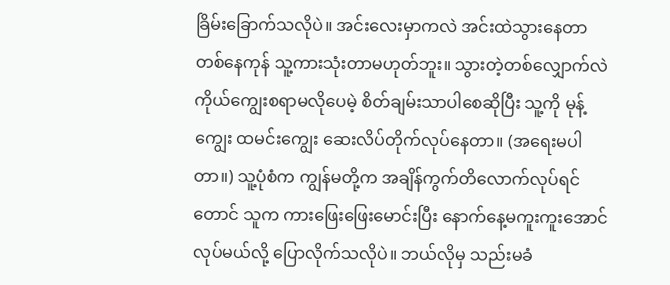ခြိမ်းခြောက်သလိုပဲ။ အင်းလေးမှာကလဲ အင်းထဲသွားနေတာ တစ်နေကုန် သူ့ကားသုံးတာမဟုတ်ဘူး။ သွားတဲ့တစ်လျှောက်လဲ ကိုယ်ကျွေးစရာမလိုပေမဲ့ စိတ်ချမ်းသာပါစေဆိုပြီး သူ့ကို မုန့်ကျွေး ထမင်းကျွေး ဆေးလိပ်တိုက်လုပ်နေတာ။ (အရေးမပါတာ။) သူ့ပုံစံက ကျွန်မတို့က အချိန်ကွက်တိလောက်လုပ်ရင်တောင် သူက ကားဖြေးဖြေးမောင်းပြီး နောက်နေ့မကူးကူးအောင် လုပ်မယ်လို့ ပြောလိုက်သလိုပဲ။ ဘယ်လိုမှ သည်းမခံ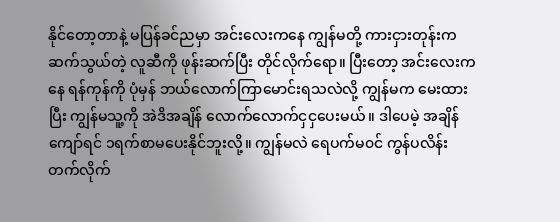နိုင်တော့တာနဲ့ မပြန်ခင်ညမှာ အင်းလေးကနေ ကျွန်မတို့ ကားငှားတုန်းက ဆက်သွယ်တဲ့ လူဆီကို ဖုန်းဆက်ပြီး တိုင်လိုက်ရော။ ပြီးတော့ အင်းလေးကနေ ရန်ကုန်ကို ပုံမှန် ဘယ်လောက်ကြာမောင်းရသလဲလို့ ကျွန်မက မေးထားပြီး ကျွန်မသူ့ကို အဲဒိအချိန် လောက်လောက်ငှငှပေးမယ်။ ဒါပေမဲ့ အချိန်ကျော်ရင် ၁ရက်စာမပေးနိုင်ဘူးလို့။ ကျွန်မလဲ ရေပက်မ၀င် ကွန်ပလိန်းတက်လိုက်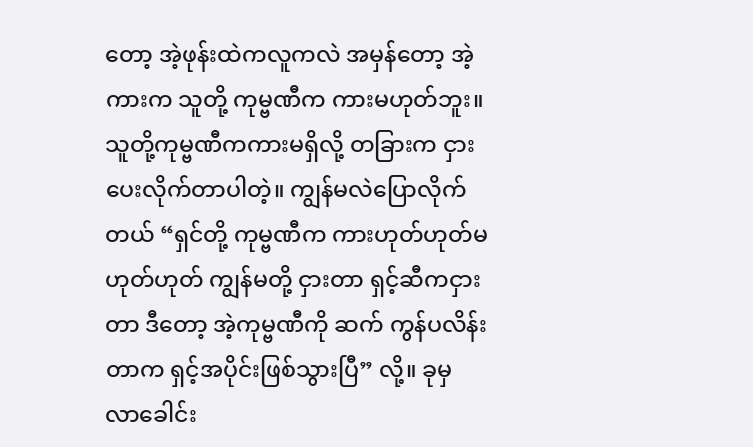တော့ အဲ့ဖုန်းထဲကလူကလဲ အမှန်တော့ အဲ့ကားက သူတို့ ကုမ္ဗဏီက ကားမဟုတ်ဘူး။ သူတို့ကုမ္ဗဏီကကားမရှိလို့ တခြားက ငှားပေးလိုက်တာပါတဲ့။ ကျွန်မလဲပြောလိုက်တယ် “ရှင်တို့ ကုမ္ဗဏီက ကားဟုတ်ဟုတ်မဟုတ်ဟုတ် ကျွန်မတို့ ငှားတာ ရှင့်ဆီကငှားတာ ဒီတော့ အဲ့ကုမ္ဗဏီကို ဆက် ကွန်ပလိန်းတာက ရှင့်အပိုင်းဖြစ်သွားပြီ” လို့။ ခုမှ လာခေါင်း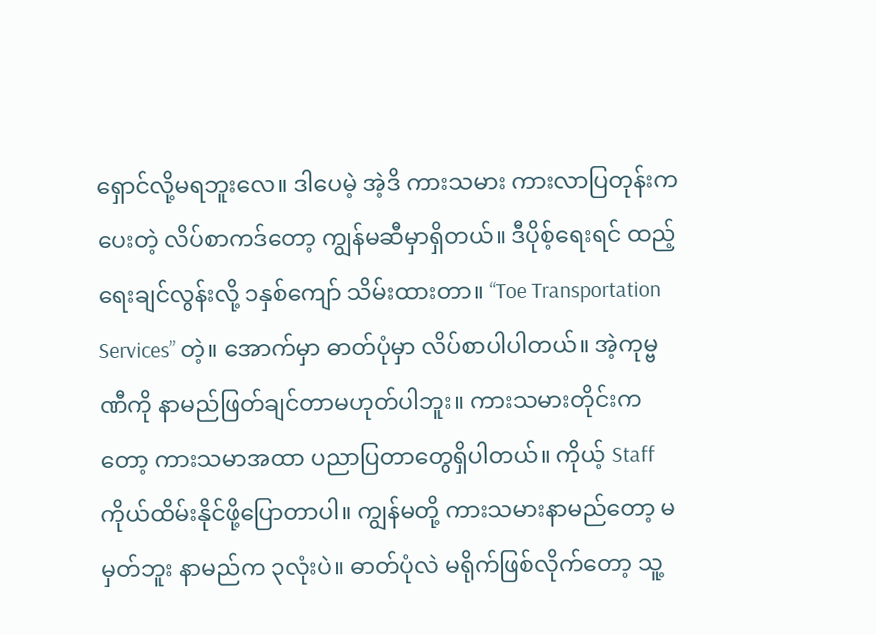ရှောင်လို့မရဘူးလေ။ ဒါပေမဲ့ အဲ့ဒိ ကားသမား ကားလာပြတုန်းက ပေးတဲ့ လိပ်စာကဒ်တော့ ကျွန်မဆီမှာရှိတယ်။ ဒီပိုစ့်ရေးရင် ထည့်ရေးချင်လွန်းလို့ ၁နှစ်ကျော် သိမ်းထားတာ။ “Toe Transportation Services” တဲ့။ အောက်မှာ ဓာတ်ပုံမှာ လိပ်စာပါပါတယ်။ အဲ့ကုမ္ဗဏီကို နာမည်ဖြတ်ချင်တာမဟုတ်ပါဘူး။ ကားသမားတိုင်းကတော့ ကားသမာအထာ ပညာပြတာတွေရှိပါတယ်။ ကိုယ့် Staff ကိုယ်ထိမ်းနိုင်ဖို့ပြောတာပါ။ ကျွန်မတို့ ကားသမားနာမည်တော့ မမှတ်ဘူး နာမည်က ၃လုံးပဲ။ ဓာတ်ပုံလဲ မရိုက်ဖြစ်လိုက်တော့ သူ့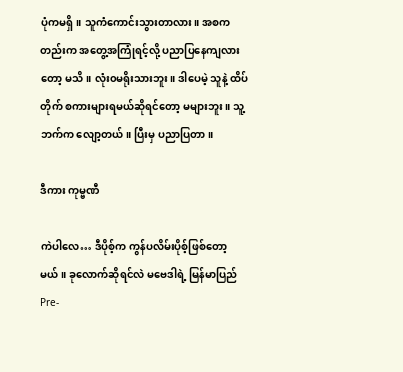ပုံကမရှိ။ သူကံကောင်းသွားတာလား။ အစကတည်းက အတွေ့အကြုံရင့်လို့ ပညာပြနေကျလားတော့ မသိ။ လုံး၀မရိုးသားဘူး။ ဒါပေမဲ့ သူနဲ့ ထိပ်တိုက် စကားများရမယ်ဆိုရင်တော့ မများဘူး။ သူ့ဘက်က လျော့တယ်။ ပြီးမှ ပညာပြတာ။

ဒီကား ကုမ္ဗဏီ

ကဲပါလေ… ဒီပိုစ့်က ကွန်ပလိမ်းပိုစ့်ဖြစ်တော့မယ်။ ခုလောက်ဆိုရင်လဲ မဗေဒါရဲ့ မြန်မာပြည် Pre-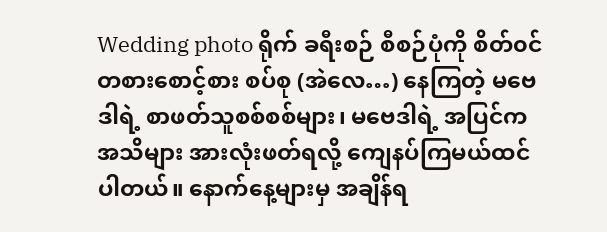Wedding photo ရိုက် ခရီးစဉ် စီစဉ်ပုံကို စိတ်၀င်တစားစောင့်စား စပ်စု (အဲလေ…) နေကြတဲ့ မဗေဒါရဲ့ စာဖတ်သူစစ်စစ်များ၊ မဗေဒါရဲ့ အပြင်က အသိများ အားလုံးဖတ်ရလို့ ကျေနပ်ကြမယ်ထင်ပါတယ်။ နောက်နေ့များမှ အချိန်ရ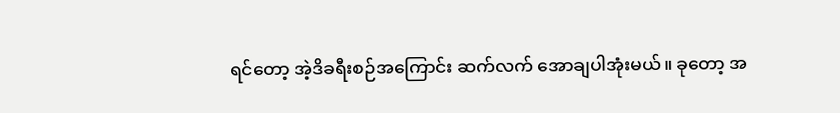ရင်တော့ အဲ့ဒိခရီးစဉ်အကြောင်း ဆက်လက် အောချပါအုံးမယ်။ ခုတော့ အ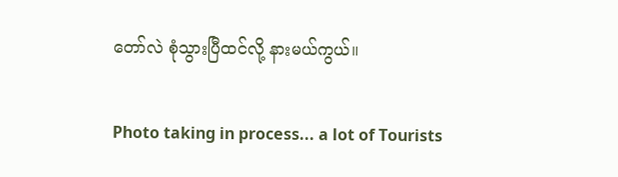တော်လဲ စုံသွားပြီထင်လို့ နားမယ်ကွယ်။

Photo taking in process... a lot of Tourists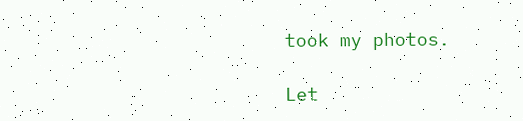took my photos.

Let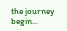the journey begin...